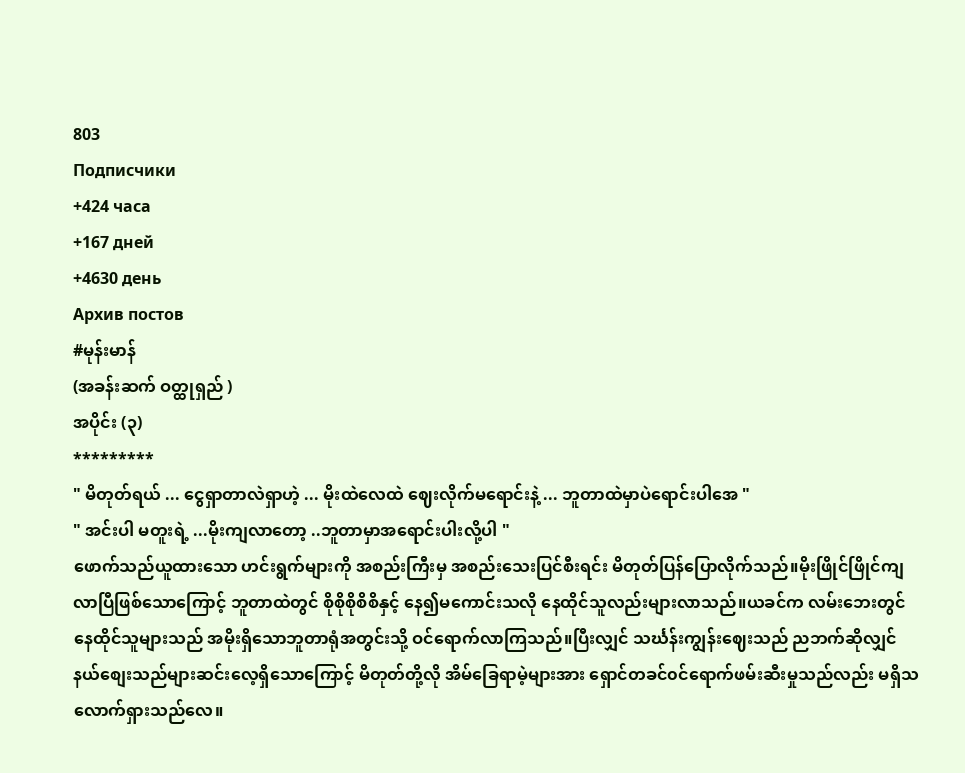803
Подписчики
+424 часа
+167 дней
+4630 день
Архив постов
#မုန်းမာန်
(အခန်းဆက် ဝတ္ထုရှည် )
အပိုင်း (၃)
*********
" မိတုတ်ရယ် ... ငွေရှာတာလဲရှာဟဲ့ ... မိုးထဲလေထဲ ဈေးလိုက်မရောင်းနဲ့ ... ဘူတာထဲမှာပဲရောင်းပါအေ "
" အင်းပါ မတူးရဲ့ ...မိုးကျလာတော့ ..ဘူတာမှာအရောင်းပါးလို့ပါ "
ဖောက်သည်ယူထားသော ဟင်းရွက်များကို အစည်းကြီးမှ အစည်းသေးပြင်စီးရင်း မိတုတ်ပြန်ပြောလိုက်သည်။မိုးဖြိုင်ဖြိုင်ကျလာပြီဖြစ်သောကြောင့် ဘူတာထဲတွင် စိုစိုစိုစိစိနှင့် နေ၍မကောင်းသလို နေထိုင်သူလည်းများလာသည်။ယခင်က လမ်းဘေးတွင်နေထိုင်သူများသည် အမိုးရှိသောဘူတာရုံအတွင်းသို့ ဝင်ရောက်လာကြသည်။ပြီးလျှင် သင်္ဃန်းကျွန်းဈေးသည် ညဘက်ဆိုလျှင် နယ်စျေးသည်များဆင်းလေ့ရှိသောကြောင့် မိတုတ်တို့လို အိမ်ခြေရာမဲ့များအား ရှောင်တခင်၀င်ရောက်ဖမ်းဆီးမှုသည်လည်း မရှိသလောက်ရှားသည်လေ။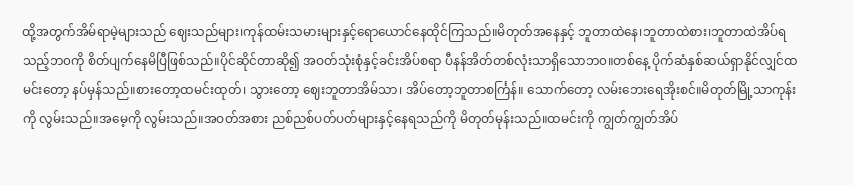ထို့အတွက်အိမ်ရာမဲ့များသည် ဈေးသည်များ၊ကုန်ထမ်းသမားများနှင့်ရောယောင်နေထိုင်ကြသည်။မိတုတ်အနေနှင့် ဘူတာထဲနေ၊ဘူတာထဲစား၊ဘူတာထဲအိပ်ရသည့်ဘ၀ကို စိတ်ပျက်နေမိပြီဖြစ်သည်။ပိုင်ဆိုင်တာဆို၍ အဝတ်သုံးစုံနှင့်ခင်းအိပ်စရာ ပီနန်အိတ်တစ်လုံးသာရှိသောဘ၀။တစ်နေ့ ပိုက်ဆံနှစ်ဆယ်ရှာနိုင်လျှင်ထမင်းတော့ နပ်မှန်သည်။စားတော့ထမင်းထုတ်၊ သွားတော့ ဈေးဘူတာအိမ်သာ၊ အိပ်တော့ဘူတာစင်္ကြန်။ သောက်တော့ လမ်းဘေးရေအိုးစင်။မိတုတ်မြို့သာကုန်းကို လွမ်းသည်။အမေ့ကို လွမ်းသည်။အဝတ်အစား ညစ်ညစ်ပတ်ပတ်များနှင့်နေရသည်ကို မိတုတ်မုန်းသည်။ထမင်းကို ကျွတ်ကျွတ်အိပ်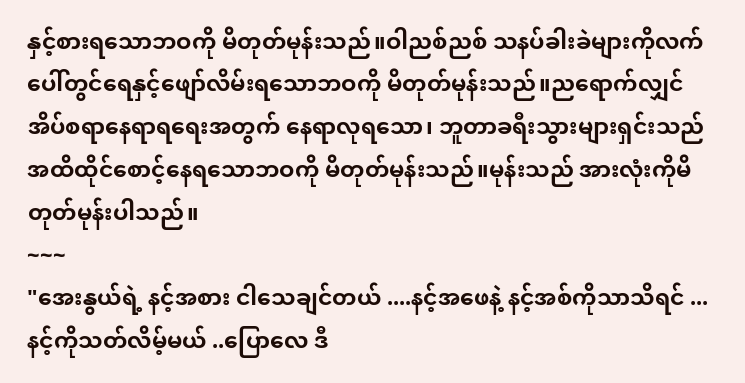နှင့်စားရသောဘဝကို မိတုတ်မုန်းသည်။ဝါညစ်ညစ် သနပ်ခါးခဲများကိုလက်ပေါ်တွင်ရေနှင့်ဖျော်လိမ်းရသောဘဝကို မိတုတ်မုန်းသည်။ညရောက်လျှင်အိပ်စရာနေရာရရေးအတွက် နေရာလုရသော၊ ဘူတာခရီးသွားများရှင်းသည်အထိထိုင်စောင့်နေရသောဘဝကို မိတုတ်မုန်းသည်။မုန်းသည် အားလုံးကိုမိတုတ်မုန်းပါသည်။
~~~
"အေးနွယ်ရဲ့ နင့်အစား ငါသေချင်တယ် ....နင့်အဖေနဲ့ နင့်အစ်ကိုသာသိရင် ...နင့်ကိုသတ်လိမ့်မယ် ..ပြောလေ ဒီ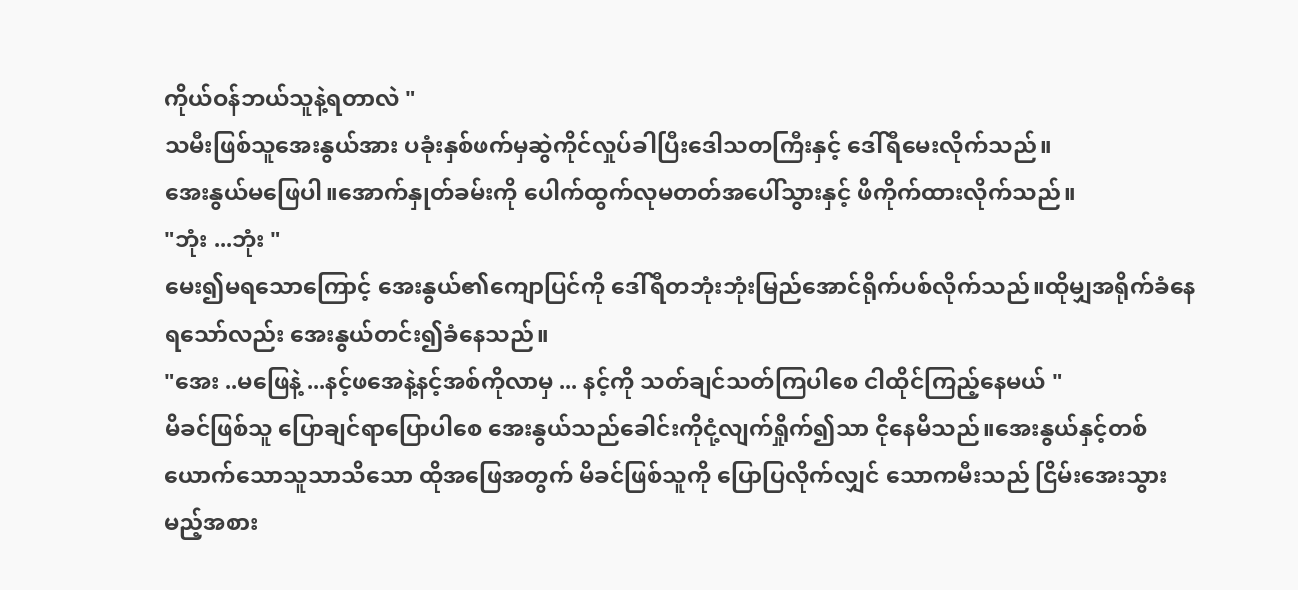ကိုယ်ဝန်ဘယ်သူနဲ့ရတာလဲ "
သမီးဖြစ်သူအေးနွယ်အား ပခုံးနှစ်ဖက်မှဆွဲကိုင်လှုပ်ခါပြီးဒေါသတကြီးနှင့် ဒေါ်ရီမေးလိုက်သည်။
အေးနွယ်မဖြေပါ။အောက်နှုတ်ခမ်းကို ပေါက်ထွက်လုမတတ်အပေါ်သွားနှင့် ဖိကိုက်ထားလိုက်သည်။
"ဘုံး ...ဘုံး "
မေး၍မရသောကြောင့် အေးနွယ်၏ကျောပြင်ကို ဒေါ်ရီတဘုံးဘုံးမြည်အောင်ရိုက်ပစ်လိုက်သည်။ထိုမျှအရိုက်ခံနေရသော်လည်း အေးနွယ်တင်း၍ခံနေသည်။
"အေး ..မဖြေနဲ့ ...နင့်ဖအေနဲ့နင့်အစ်ကိုလာမှ ... နင့်ကို သတ်ချင်သတ်ကြပါစေ ငါထိုင်ကြည့်နေမယ် "
မိခင်ဖြစ်သူ ပြောချင်ရာပြောပါစေ အေးနွယ်သည်ခေါင်းကိုငုံ့လျက်ရှိုက်၍သာ ငိုနေမိသည်။အေးနွယ်နှင့်တစ်ယောက်သောသူသာသိသော ထိုအဖြေအတွက် မိခင်ဖြစ်သူကို ပြောပြလိုက်လျှင် သောကမီးသည် ငြိမ်းအေးသွားမည့်အစား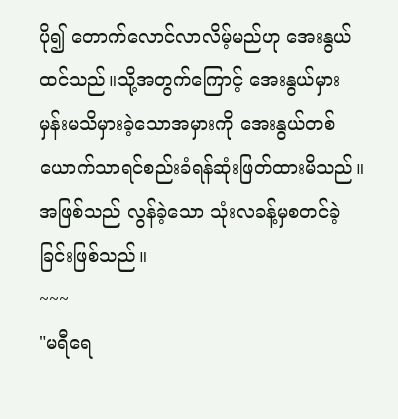ပို၍ တောက်လောင်လာလိမ့်မည်ဟု အေးနွယ် ထင်သည်။သို့အတွက်ကြောင့် အေးနွယ်မှားမှန်းမသိမှားခဲ့သောအမှားကို အေးနွယ်တစ်ယောက်သာရင်စည်းခံရန်ဆုံးဖြတ်ထားမိသည်။အဖြစ်သည် လွန်ခဲ့သော သုံးလခန့်မှစတင်ခဲ့ခြင်းဖြစ်သည်။
~~~
"မရီရေ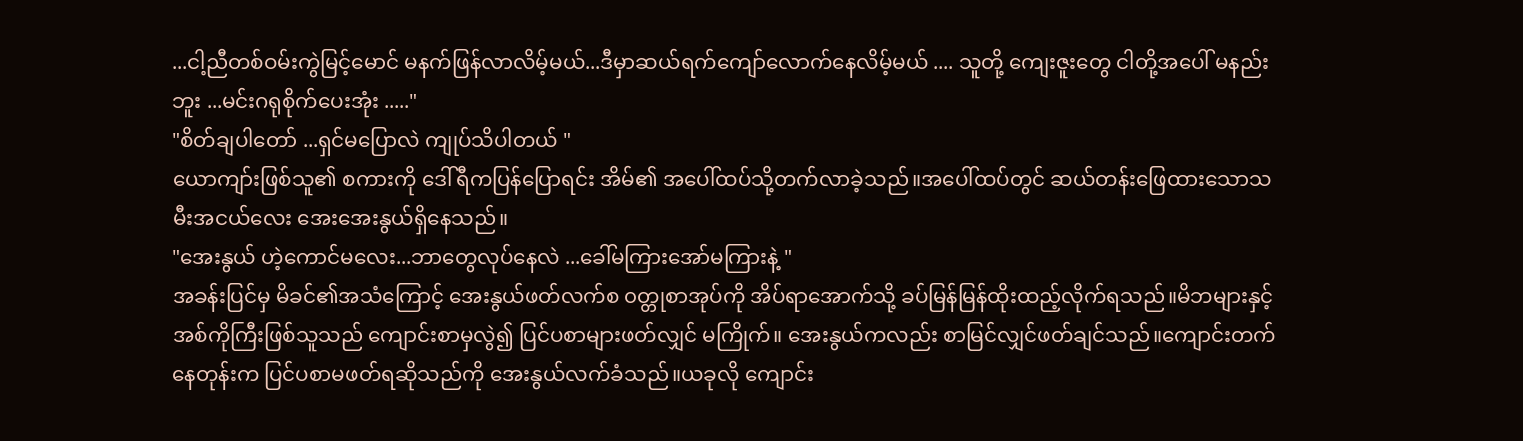...ငါ့ညီတစ်ဝမ်းကွဲမြင့်မောင် မနက်ဖြန်လာလိမ့်မယ်...ဒီမှာဆယ်ရက်ကျော်လောက်နေလိမ့်မယ် .... သူတို့ ကျေးဇူးတွေ ငါတို့အပေါ် မနည်းဘူး ...မင်းဂရုစိုက်ပေးအုံး ....."
"စိတ်ချပါတော် ...ရှင်မပြောလဲ ကျုပ်သိပါတယ် "
ယောကျာ်းဖြစ်သူ၏ စကားကို ဒေါ်ရီကပြန်ပြောရင်း အိမ်၏ အပေါ်ထပ်သို့တက်လာခဲ့သည်။အပေါ်ထပ်တွင် ဆယ်တန်းဖြေထားသောသမီးအငယ်လေး အေးအေးနွယ်ရှိနေသည်။
"အေးနွယ် ဟဲ့ကောင်မလေး...ဘာတွေလုပ်နေလဲ ...ခေါ်မကြားအော်မကြားနဲ့ "
အခန်းပြင်မှ မိခင်၏အသံကြောင့် အေးနွယ်ဖတ်လက်စ ၀တ္တုစာအုပ်ကို အိပ်ရာအောက်သို့ ခပ်မြန်မြန်ထိုးထည့်လိုက်ရသည်။မိဘများနှင့် အစ်ကိုကြီးဖြစ်သူသည် ကျောင်းစာမှလွဲ၍ ပြင်ပစာများဖတ်လျှင် မကြိုက်။ အေးနွယ်ကလည်း စာမြင်လျှင်ဖတ်ချင်သည်။ကျောင်းတက်နေတုန်းက ပြင်ပစာမဖတ်ရဆိုသည်ကို အေးနွယ်လက်ခံသည်။ယခုလို ကျောင်း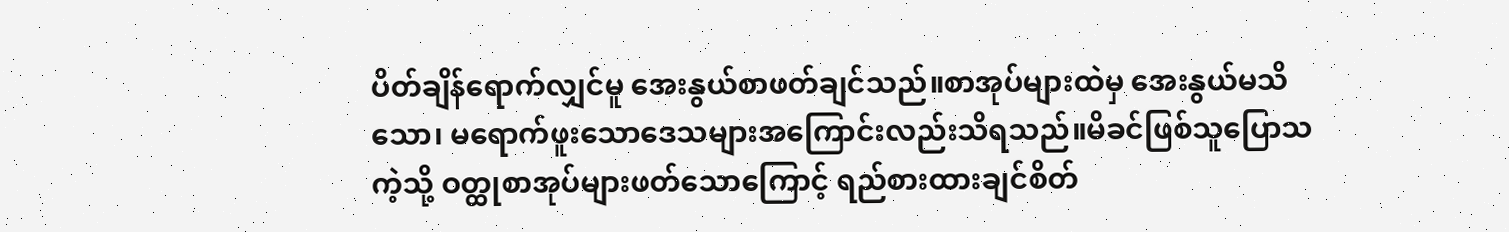ပိတ်ချိန်ရောက်လျှင်မူ အေးနွယ်စာဖတ်ချင်သည်။စာအုပ်များထဲမှ အေးနွယ်မသိသော၊ မရောက်ဖူးသောဒေသများအကြောင်းလည်းသိရသည်။မိခင်ဖြစ်သူပြောသကဲ့သို့ ဝတ္ထုစာအုပ်များဖတ်သောကြောင့် ရည်စားထားချင်စိတ်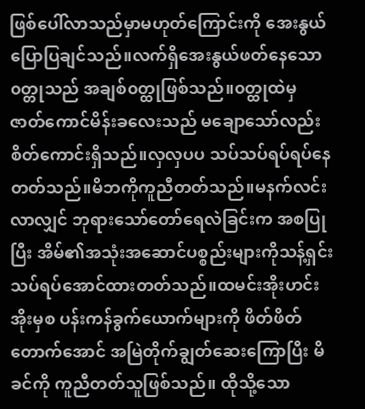ဖြစ်ပေါ်လာသည်မှာမဟုတ်ကြောင်းကို အေးနွယ်ပြောပြချင်သည်။လက်ရှိအေးနွယ်ဖတ်နေသော၀တ္တုသည် အချစ်၀တ္ထုဖြစ်သည်။၀တ္ထုထဲမှ ဇာတ်ကောင်မိန်းခလေးသည် မချောသော်လည်း စိတ်ကောင်းရှိသည်။လှလှပပ သပ်သပ်ရပ်ရပ်နေတတ်သည်။မိဘကိုကူညီတတ်သည်။မနက်လင်းလာလျှင် ဘုရားသော်တော်ရေလဲခြင်းက အစပြုပြီး အိမ်၏အသုံးအဆောင်ပစ္စည်းများကိုသန့်ရှင်းသပ်ရပ်အောင်ထားတတ်သည်။ထမင်းအိုးဟင်းအိုးမှစ ပန်းကန်ခွက်ယောက်များကို ဖိတ်ဖိတ်တောက်အောင် အမြဲတိုက်ချွတ်ဆေးကြောပြီး မိခင်ကို ကူညီတတ်သူဖြစ်သည်။ ထိုသို့သော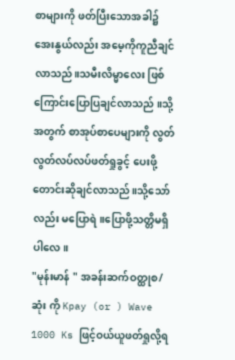စာများကို ဖတ်ပြီးသောအခါ၌ အေးနွယ်လည်း အမေ့ကိုကူညီချင်လာသည်။သမီးလိမ္မာလေး ဖြစ်ကြောင်းပြောပြချင်လာသည် ။သို့အတွက် စာအုပ်စာပေများကို လွတ်လွတ်လပ်လပ်ဖတ်ရှုခွင့် ပေးဖို့တောင်းဆိုချင်လာသည်။သို့သော်လည်း မပြောရဲ။ပြောဖို့သတ္တိမရှိပါလေ။
"မုန်းမာန် " အခန်းဆက်ဝတ္ထုစ/ဆုံး ကို Kpay (or ) Wave 1000 Ks ဖြင့်ဝယ်ယူဖတ်ရှုလို့ရ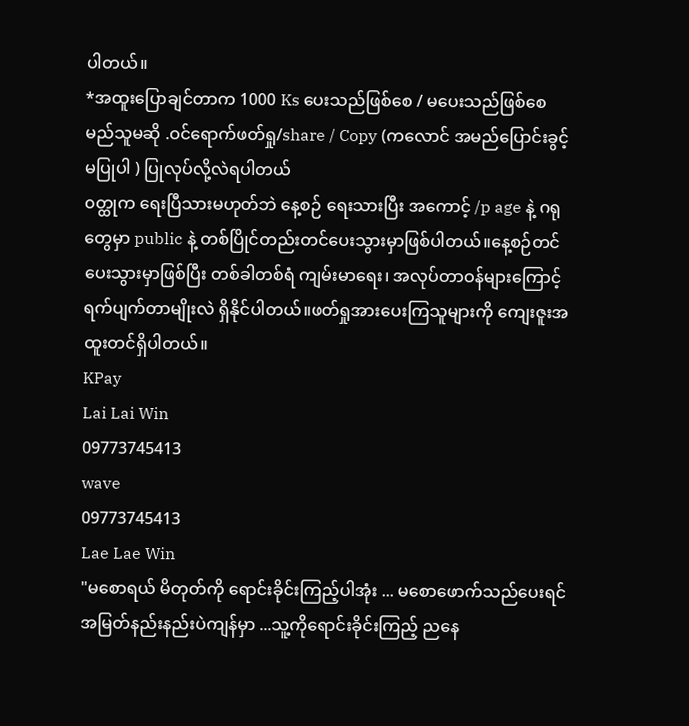ပါတယ်။
*အထူးပြောချင်တာက 1000 Ks ပေးသည်ဖြစ်စေ / မပေးသည်ဖြစ်စေ မည်သူမဆို .ဝင်ရောက်ဖတ်ရှု/share / Copy (ကလောင် အမည်ပြောင်းခွင့်မပြုပါ ) ပြုလုပ်လို့လဲရပါတယ်
၀တ္ထုက ရေးပြီသားမဟုတ်ဘဲ နေ့စဉ် ရေးသားပြီး အကောင့် /p age နဲ့ ဂရုတွေမှာ public နဲ့ တစ်ပြိုင်တည်းတင်ပေးသွားမှာဖြစ်ပါတယ်။နေ့စဉ်တင်ပေးသွားမှာဖြစ်ပြီး တစ်ခါတစ်ရံ ကျမ်းမာရေး၊ အလုပ်တာဝန်များကြောင့် ရက်ပျက်တာမျိုးလဲ ရှိနိုင်ပါတယ်။ဖတ်ရှုအားပေးကြသူများကို ကျေးဇူးအထူးတင်ရှိပါတယ်။
KPay
Lai Lai Win
09773745413
wave
09773745413
Lae Lae Win
"မစောရယ် မိတုတ်ကို ရောင်းခိုင်းကြည့်ပါအုံး ... မစောဖောက်သည်ပေးရင် အမြတ်နည်းနည်းပဲကျန်မှာ ...သူ့ကိုရောင်းခိုင်းကြည့် ညနေ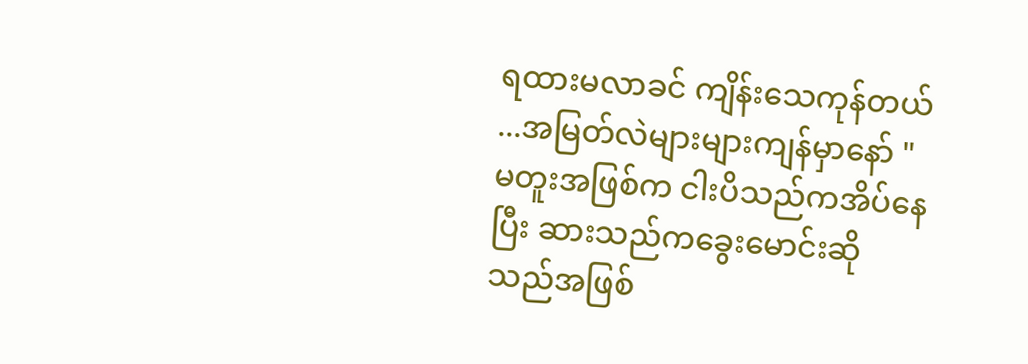ရထားမလာခင် ကျိန်းသေကုန်တယ် ...အမြတ်လဲများများကျန်မှာနော် "
မတူးအဖြစ်က ငါးပိသည်ကအိပ်နေပြီး ဆားသည်ကခွေးမောင်းဆိုသည်အဖြစ်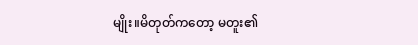မျိုး။မိတုတ်ကတော့ မတူး၏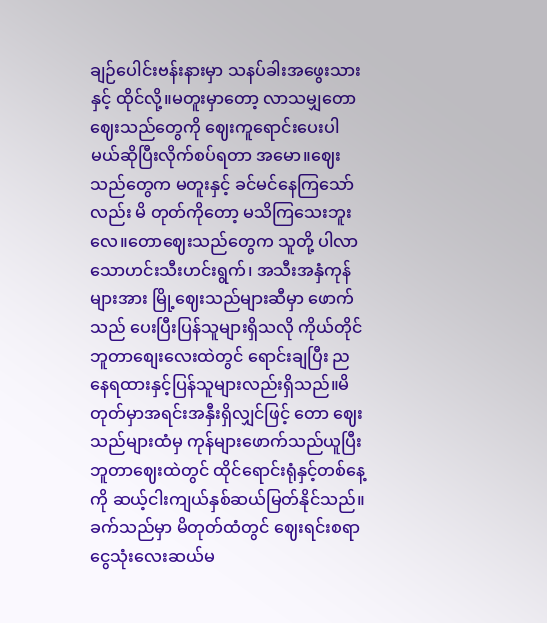ချဉ်ပေါင်းဗန်းနားမှာ သနပ်ခါးအဖွေးသားနှင့် ထိုင်လို့။မတူးမှာတော့ လာသမျှတော ဈေးသည်တွေကို ဈေးကူရောင်းပေးပါမယ်ဆိုပြီးလိုက်စပ်ရတာ အမော။ဈေးသည်တွေက မတူးနှင့် ခင်မင်နေကြသော်လည်း မိ တုတ်ကိုတော့ မသိကြသေးဘူးလေ။တောဈေးသည်တွေက သူတို့ ပါလာသောဟင်းသီးဟင်းရွက်၊ အသီးအနှံကုန်များအား မြို့ဈေးသည်များဆီမှာ ဖောက်သည် ပေးပြီးပြန်သူများရှိသလို ကိုယ်တိုင် ဘူတာစျေးလေးထဲတွင် ရောင်းချပြီး ညနေရထားနှင့်ပြန်သူများလည်းရှိသည်။မိတုတ်မှာအရင်းအနှီးရှိလျှင်ဖြင့် တော ဈေးသည်များထံမှ ကုန်များဖောက်သည်ယူပြီး ဘူတာဈေးထဲတွင် ထိုင်ရောင်းရုံနှင့်တစ်နေ့ကို ဆယ့်ငါးကျယ်နှစ်ဆယ်မြတ်နိုင်သည်။ခက်သည်မှာ မိတုတ်ထံတွင် ဈေးရင်းစရာ ငွေသုံးလေးဆယ်မ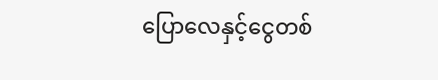ပြောလေနှင့်ငွေတစ်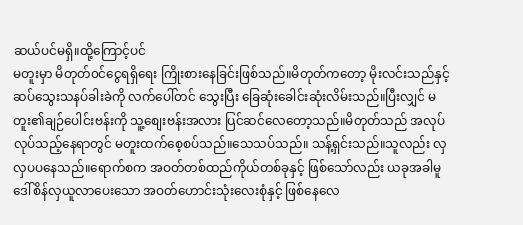ဆယ်ပင်မရှိ။ထို့ကြောင့်ပင်
မတူးမှာ မိတုတ်၀င်ငွေရရှိရေး ကြိုးစားနေခြင်းဖြစ်သည်။မိတုတ်ကတော့ မိုးလင်းသည်နှင့် ဆပ်သွေးသနပ်ခါးခဲကို လက်ပေါ်တင် သွေးပြီး ခြေဆုံးခေါင်းဆုံးလိမ်းသည်။ပြီးလျှင် မတူး၏ချဉ်ပေါင်းဗန်းကို သူ့စျေးဗန်းအလား ပြင်ဆင်လေတော့သည်။မိတုတ်သည် အလုပ်လုပ်သည့်နေရာတွင် မတူးထက်စေ့စပ်သည်။သေသပ်သည်။ သန့်ရှင်းသည်။သူလည်း လှလှပပနေသည်။ရောက်စက အဝတ်တစ်ထည်ကိုယ်တစ်ခုနှင့် ဖြစ်သော်လည်း ယခုအခါမူ ဒေါ်စိန်လှယူလာပေးသော အဝတ်ဟောင်းသုံးလေးစုံနှင့် ဖြစ်နေလေ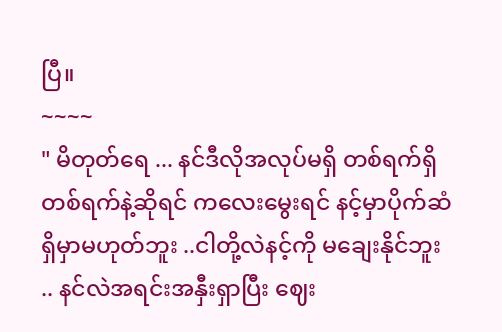ပြီ။
~~~~
" မိတုတ်ရေ ... နင်ဒီလိုအလုပ်မရှိ တစ်ရက်ရှိတစ်ရက်နဲ့ဆိုရင် ကလေးမွေးရင် နင့်မှာပိုက်ဆံရှိမှာမဟုတ်ဘူး ..ငါတို့လဲနင့်ကို မချေးနိုင်ဘူး .. နင်လဲအရင်းအနှီးရှာပြီး ဈေး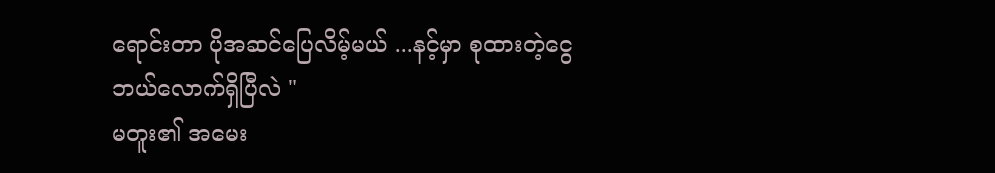ရောင်းတာ ပိုအဆင်ပြေလိမ့်မယ် ...နင့်မှာ စုထားတဲ့ငွေဘယ်လောက်ရှိပြီလဲ "
မတူး၏ အမေး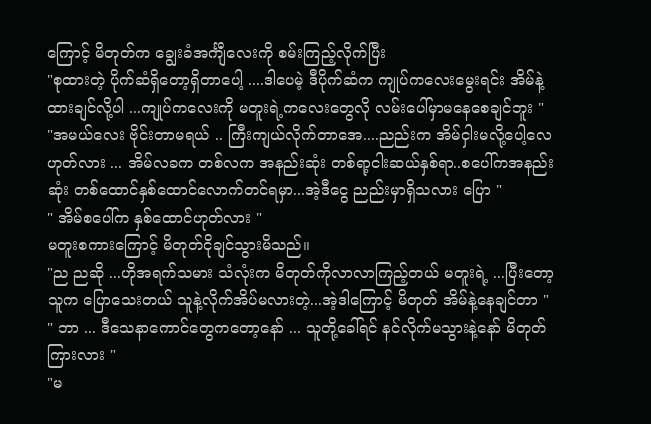ကြောင့် မိတုတ်က ချွေးခံအင်္ကျီလေးကို စမ်းကြည့်လိုက်ပြီး
"စုထားတဲ့ ပိုက်ဆံရှိတော့ရှိတာပေါ့ ....ဒါပေမဲ့ ဒီပိုက်ဆံက ကျုပ်ကလေးမွေးရင်း အိမ်နဲ့ထားချင်လို့ပါ ...ကျုပ်ကလေးကို မတူးရဲ့ကလေးတွေလို လမ်းပေါ်မှာမနေစေချင်ဘူး "
"အမယ်လေး ဗိုင်းတာမရယ် .. ကြီးကျယ်လိုက်တာအေ....ညည်းက အိမ်ငှါးမလို့ပေါ့လေဟုတ်လား ... အိမ်လခက တစ်လက အနည်းဆုံး တစ်ရာ့ငါးဆယ်နှစ်ရာ..စပေါ်ကအနည်းဆုံး တစ်ထောင်နှစ်ထောင်လောက်တင်ရမှာ...အဲ့ဒီငွေ ညည်းမှာရှိသလား ပြော "
" အိမ်စပေါ်က နှစ်ထောင်ဟုတ်လား "
မတူးစကားကြောင့် မိတုတ်ငိုချင်သွားမိသည်။
"ည ညဆို ...ဟိုအရက်သမား သံလုံးက မိတုတ်ကိုလာလာကြည့်တယ် မတူးရဲ့ ...ပြီးတော့ သူက ပြောသေးတယ် သူနဲ့လိုက်အိပ်မလားတဲ့...အဲ့ဒါကြောင့် မိတုတ် အိမ်နဲ့နေချင်တာ "
" ဘာ ... ဒီသေနာကောင်တွေကတော့နော် ... သူတို့ခေါ်ရင် နင်လိုက်မသွားနဲ့နော် မိတုတ်ကြားလား "
"မ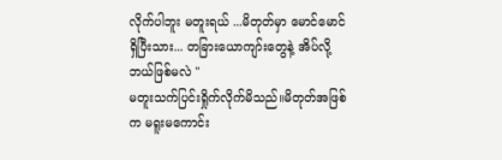လိုက်ပါဘူး မတူးရယ် ...မိတုတ်မှာ မောင်မောင်ရှိပြီးသား... တခြားယောကျာ်းတွေနဲ့ အိပ်လို့ ဘယ်ဖြစ်မလဲ "
မတူးသက်ပြင်းရှိုက်လိုက်မိသည်။မိတုတ်အဖြစ်က မရူးမကောင်း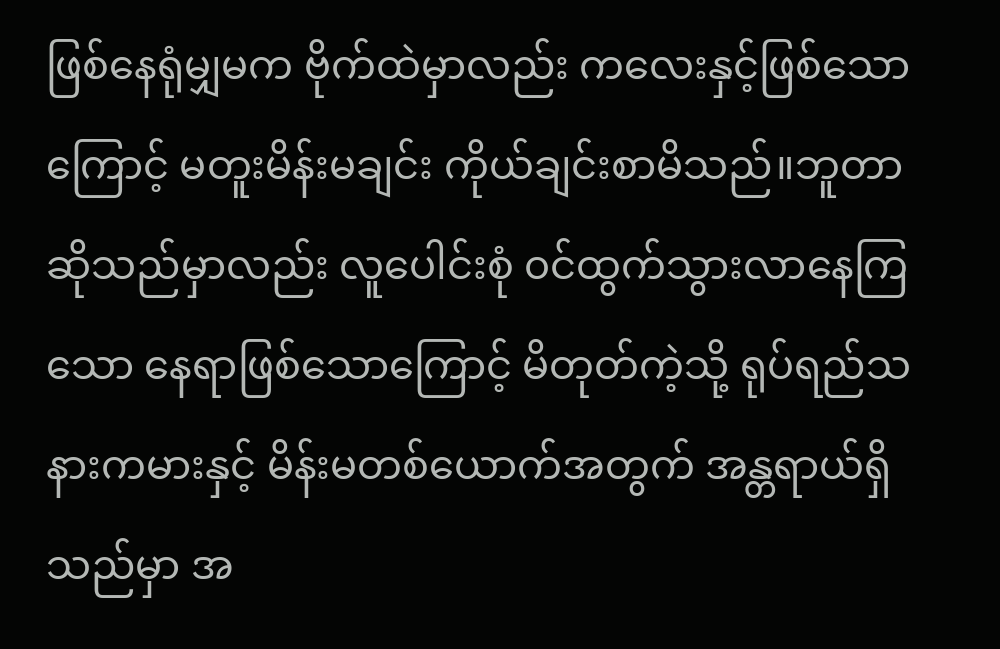ဖြစ်နေရုံမျှမက ဗိုက်ထဲမှာလည်း ကလေးနှင့်ဖြစ်သောကြောင့် မတူးမိန်းမချင်း ကိုယ်ချင်းစာမိသည်။ဘူတာဆိုသည်မှာလည်း လူပေါင်းစုံ ၀င်ထွက်သွားလာနေကြသော နေရာဖြစ်သောကြောင့် မိတုတ်ကဲ့သို့ ရုပ်ရည်သနားကမားနှင့် မိန်းမတစ်ယောက်အတွက် အန္တရာယ်ရှိသည်မှာ အ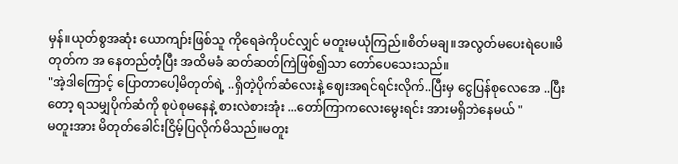မှန်။ယုတ်စွအဆုံး ယောကျာ်းဖြစ်သူ ကိုရေခဲကိုပင်လျှင် မတူးမယုံကြည်။စိတ်မချ။အလွတ်မပေးရဲပေ။မိတုတ်က အ နေတည်တံ့ပြီး အထိမခံ ဆတ်ဆတ်ကြဲဖြစ်၍သာ တော်ပေသေးသည်။
"အဲ့ဒါကြောင့် ပြောတာပေါ့မိတုတ်ရဲ့ ..ရှိတဲ့ပိုက်ဆံလေးနဲ့ ဈေးအရင်ရင်းလိုက်..ပြီးမှ ငွေပြန်စုလေအေ ..ပြီးတော့ ရသမျှပိုက်ဆံကို စုပဲစုမနေနဲ့ စားလဲစားအုံး ...တော်ကြာကလေးမွေးရင်း အားမရှိဘဲနေမယ် "
မတူးအား မိတုတ်ခေါင်းငြိမ့်ပြလိုက်မိသည်။မတူး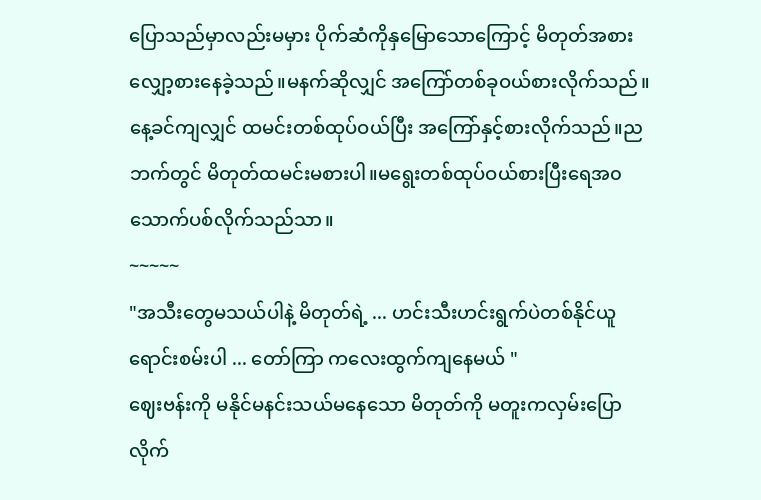ပြောသည်မှာလည်းမမှား ပိုက်ဆံကိုနှမြောသောကြောင့် မိတုတ်အစားလျှော့စားနေခဲ့သည်။မနက်ဆိုလျှင် အကြော်တစ်ခုဝယ်စားလိုက်သည်။နေ့ခင်ကျလျှင် ထမင်းတစ်ထုပ်ဝယ်ပြီး အကြော်နှင့်စားလိုက်သည်။ညဘက်တွင် မိတုတ်ထမင်းမစားပါ။မရွေးတစ်ထုပ်ဝယ်စားပြီးရေအ၀သောက်ပစ်လိုက်သည်သာ။
~~~~~
"အသီးတွေမသယ်ပါနဲ့ မိတုတ်ရဲ့ ... ဟင်းသီးဟင်းရွက်ပဲတစ်နိုင်ယူရောင်းစမ်းပါ ... တော်ကြာ ကလေးထွက်ကျနေမယ် "
ဈေးဗန်းကို မနိုင်မနင်းသယ်မနေသော မိတုတ်ကို မတူးကလှမ်းပြောလိုက်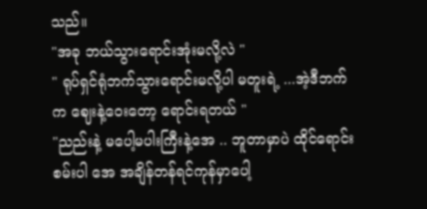သည်။
"အခု ဘယ်သွားရောင်းအုံးမလို့လဲ "
" ရုပ်ရှင်ရုံဘက်သွားရောင်းမလို့ပါ မတူးရဲ့ ...အဲ့ဒီဘက်က ဈေးနဲ့ဝေးတော့ ရောင်းရတယ် "
"ညည်းနဲ့ မပေါ့မပါးကြီးနဲ့အေ .. ဘူတာမှာပဲ ထိုင်ရောင်းစမ်းပါ အေ အချိန်တန်ရင်ကုန်မှာပေါ့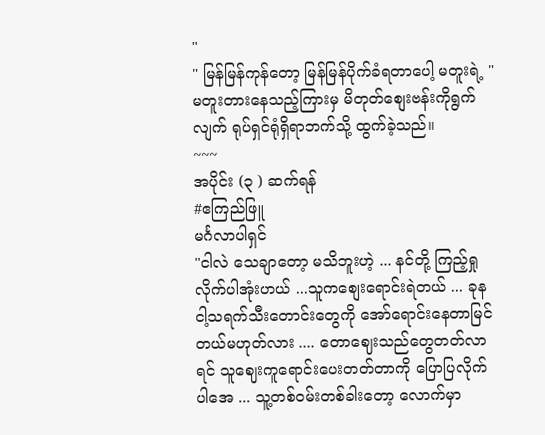"
" မြန်မြန်ကုန်တော့ မြန်မြန်ပိုက်ခံရတာပေါ့ မတူးရဲ့ "
မတူးတားနေသည့်ကြားမှ မိတုတ်စျေးဗန်းကိုရွက်လျက် ရုပ်ရှင်ရုံရှိရာဘက်သို့ ထွက်ခဲ့သည်။
~~~
အပိုင်း (၃ ) ဆက်ရန်
#ဧကြည်ဖြူ
မင်္ဂလာပါရှင်
"ငါလဲ သေချာတော့ မသိဘူးဟဲ့ ... နင်တို့ ကြည့်ရှုလိုက်ပါအုံးဟယ် ...သူကစျေးရောင်းရဲတယ် ... ခုန ငါ့သရက်သီးတောင်းတွေကို အော်ရောင်းနေတာမြင်တယ်မဟုတ်လား .... တောဈေးသည်တွေတတ်လာရင် သူဈေးကူရောင်းပေးတတ်တာကို ပြောပြလိုက်ပါအေ ... သူ့တစ်ဝမ်းတစ်ခါးတော့ လောက်မှာ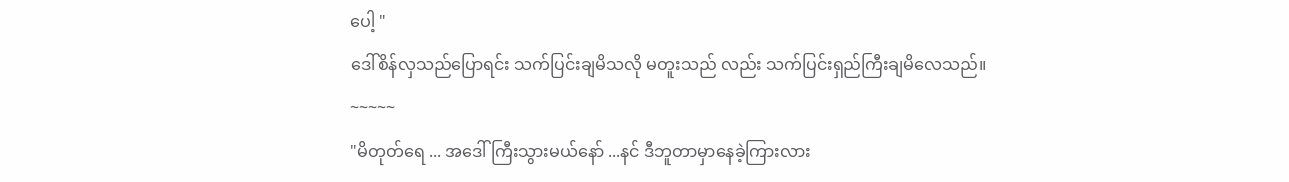ပေါ့ "
ဒေါ်စိန်လှသည်ပြောရင်း သက်ပြင်းချမိသလို မတူးသည် လည်း သက်ပြင်းရှည်ကြီးချမိလေသည်။
~~~~~
"မိတုတ်ရေ ... အဒေါ်ကြီးသွားမယ်နော် ...နင် ဒီဘူတာမှာနေခဲ့ကြားလား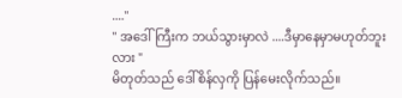...."
" အဒေါ်ကြီးက ဘယ်သွားမှာလဲ ....ဒီမှာနေမှာမဟုတ်ဘူးလား "
မိတုတ်သည် ဒေါ်စိန်လှကို ပြန်မေးလိုက်သည်။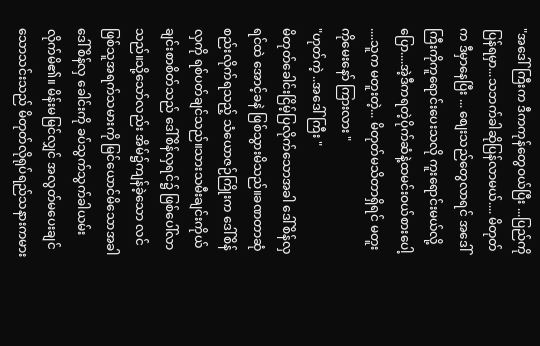"အဒေါ်ကြီးက ဒီကကုန်တွေဝယ်ပြီး ...ပြည်ကိုပြန်ရမှာ...သဘက်ခါဆိုပြန်လာမယ်.... မိတုတ်က ဒီမှာနေပြီး ... စျေးသည်တွေလာရင် အဒေါ်ကြီးကိုကူရောင်းပေးသလို ကူးရောင်းမယ်လို့ ပြော....အဲ့ဒီကရတဲ့ပိုက်ဆံနဲ့ထမင်းဝယ်စားပေါ့ ....သူက မတူးတဲ့... မိတုတ်မသိတာရှိရင် မတူးကိုမေးနော် ကြားလား "
"ဟုတ်ကဲ့ ..အဒေါ်ကြီး "
မိတုတ်ခေါင်းငြိမ့်ပြလိုက်သောအခါ ဒေါ်စိန်လှရင်ထဲ အောင့်ခနဲ ဖြစ်သွားမိသည်။ခဏတာဆုံစည်းလိုက်ရသည့် သံယောဇဉ်ကြိုးက ဒေါ်စိန်လှကို ရစ်ပတ်ချင်သည်။သားသမီးချင်းကိုယ်ချင်းစာစိတ်သည် ဒေါ်စိန်လှရင်၌ ဖြစ်ပေါ်လာသည်။သို့သော်လည်း အိမ်၌ကျန်ခဲ့သော လင်ဖြစ်သူအရက်သမားကို မြင်ယောင်မိသောအခါ ဒေါ်စိန်လှ ခေါင်းကို ခပ်သွက်သွက်ခါယမ်းလိုက်မိ၏။ မိန်းမမြင်လျှင် အလွတ်မပေးချင်သောသင်းသည် မိတုတ်လိုရုပ်ရည်သနားကမား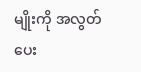မျိုးကို အလွတ်ပေး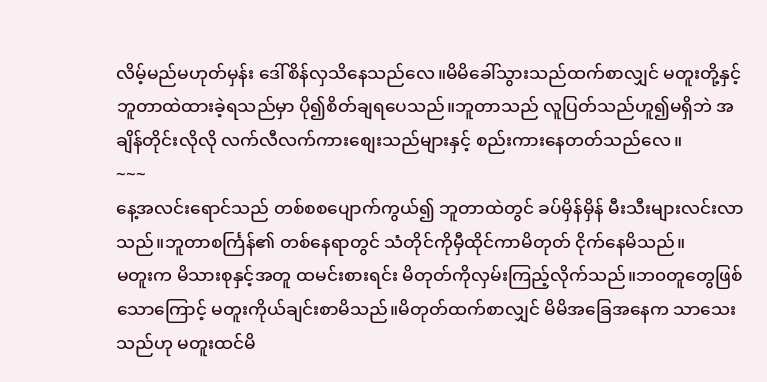လိမ့်မည်မဟုတ်မှန်း ဒေါ်စိန်လှသိနေသည်လေ။မိမိခေါ်သွားသည်ထက်စာလျှင် မတူးတို့နှင့် ဘူတာထဲထားခဲ့ရသည်မှာ ပို၍စိတ်ချရပေသည်။ဘူတာသည် လူပြတ်သည်ဟူ၍မရှိဘဲ အချိန်တိုင်းလိုလို လက်လီလက်ကားစျေးသည်များနှင့် စည်းကားနေတတ်သည်လေ။
~~~
နေ့အလင်းရောင်သည် တစ်စစပျောက်ကွယ်၍ ဘူတာထဲတွင် ခပ်မှိန်မှိန် မီးသီးများလင်းလာသည်။ဘူတာစင်္ကြန်၏ တစ်နေရာတွင် သံတိုင်ကိုမှီထိုင်ကာမိတုတ် ငိုက်နေမိသည်။
မတူးက မိသားစုနှင့်အတူ ထမင်းစားရင်း မိတုတ်ကိုလှမ်းကြည့်လိုက်သည်။ဘ၀တူတွေဖြစ်သောကြောင့် မတူးကိုယ်ချင်းစာမိသည်။မိတုတ်ထက်စာလျှင် မိမိအခြေအနေက သာသေးသည်ဟု မတူးထင်မိ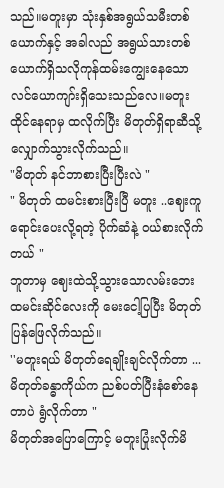သည်။မတူးမှာ သုံးနှစ်အရွယ်သမီးတစ်ယောက်နှင့် အခါလည် အရွယ်သားတစ်ယောက်ရှိသလိုကုန်ထမ်းကျွေးနေသော လင်ယောကျာ်းရှိသေးသည်လေ။မတူးထိုင်နေရာမှ ထလိုက်ပြီး မိတုတ်ရှိရာဆီသို့ လျှောက်သွားလိုက်သည်။
"မိတုတ် နင်ဘာစားပြီးပြီးလဲ "
" မိတုတ် ထမင်းစားပြီးပြီ မတူး ..ဈေးကူရောင်းပေးလို့ရတဲ့ ပိုက်ဆံနဲ့ ဝယ်စားလိုက်တယ် "
ဘူတာမှ ဈေးထဲသို့သွားသောလမ်းဘေးထမင်းဆိုင်လေးကို မေးငေါ့ပြပြီး မိတုတ်ပြန်ဖြေလိုက်သည်။
''မတူးရယ် မိတုတ်ရေချိုးချင်လိုက်တာ ...မိတုတ်ခန္ဓာကိုယ်က ညစ်ပတ်ပြီးနံစော်နေတာပဲ ရွံလိုက်တာ "
မိတုတ်အပြောကြောင့် မတူးပြုံးလိုက်မိ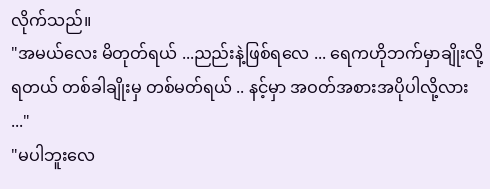လိုက်သည်။
"အမယ်လေး မိတုတ်ရယ် ...ညည်းနဲ့ဖြစ်ရလေ ... ရေကဟိုဘက်မှာချိုးလို့ရတယ် တစ်ခါချိုးမှ တစ်မတ်ရယ် .. နင့်မှာ အဝတ်အစားအပိုပါလို့လား ..."
"မပါဘူးလေ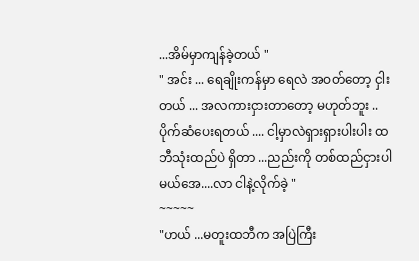...အိမ်မှာကျန်ခဲ့တယ် "
" အင်း ... ရေချိုးကန်မှာ ရေလဲ အဝတ်တော့ ငှါးတယ် ... အလကားငှားတာတော့ မဟုတ်ဘူး ..ပိုက်ဆံပေးရတယ် .... ငါ့မှာလဲရှားရှားပါးပါး ထဘီသုံးထည်ပဲ ရှိတာ ...ညည်းကို တစ်ထည်ငှားပါမယ်အေ....လာ ငါနဲ့လိုက်ခဲ့ "
~~~~~
"ဟယ် ...မတူးထဘီက အပြဲကြီး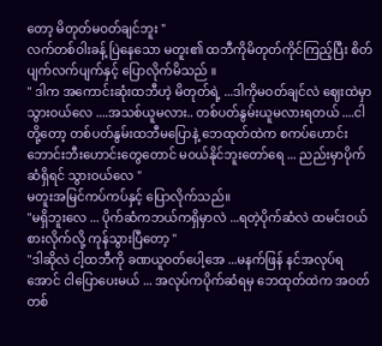တော့ မိတုတ်မဝတ်ချင်ဘူး "
လက်တစ်ဝါးခန့် ပြဲနေသော မတူး၏ ထဘီကိုမိတုတ်ကိုင်ကြည့်ပြီး စိတ်ပျက်လက်ပျက်နှင့် ပြောလိုက်မိသည် ။
" ဒါက အကောင်းဆုံးထဘီဟဲ့ မိတုတ်ရဲ့ ...ဒါကိုမဝတ်ချင်လဲ ဈေးထဲမှာသွားဝယ်လေ ....အသစ်ယူမလား.. တစ်ပတ်နွမ်းယူမလားရတယ် ....ငါတို့တော့ တစ်ပတ်နွမ်းထဘီမပြောနဲ့ ဘေထုတ်ထဲက စကပ်ဟောင်းဘောင်းဘီးဟောင်းတွေတောင် မ၀ယ်နိုင်ဘူးတော်ရေ ... ညည်းမှာပိုက်ဆံရှိရင် သွားဝယ်လေ "
မတူးအမြင်ကပ်ကပ်နှင့် ပြောလိုက်သည်။
"မရှိဘူးလေ ... ပိုက်ဆံကဘယ်ကရှိမှာလဲ ...ရတဲ့ပိုက်ဆံလဲ ထမင်းဝယ်စားလိုက်လို့ ကုန်သွားပြီတော့ "
"ဒါဆိုလဲ ငါ့ထဘီကို ခဏယူဝတ်ပေါ့အေ ...မနက်ဖြန် နင်အလုပ်ရအောင် ငါပြောပေးမယ် ... အလုပ်ကပိုက်ဆံရမှ ဘေထုတ်ထဲက အဝတ်တစ်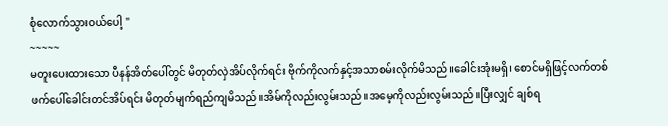စုံလောက်သွားဝယ်ပေါ့ "
~~~~~
မတူးပေးထားသော ပီနန်အိတ်ပေါ်တွင် မိတုတ်လှဲအိပ်လိုက်ရင်း ဗိုက်ကိုလက်နှင့်အသာစမ်းလိုက်မိသည်။ခေါင်းအုံးမရှိ၊ စောင်မရှိဖြင့်လက်တစ်ဖက်ပေါ်ခေါင်းတင်အိပ်ရင်း မိတုတ်မျက်ရည်ကျမိသည်။အိမ်ကိုလည်းလွမ်းသည်။အမေ့ကိုလည်းလွမ်းသည်။ပြီးလျှင် ချစ်ရ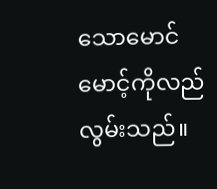သောမောင်မောင့်ကိုလည်လွမ်းသည်။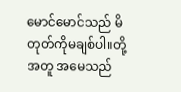မောင်မောင်သည် မိတုတ်ကိုမချစ်ပါ။တို့အတူ အမေသည်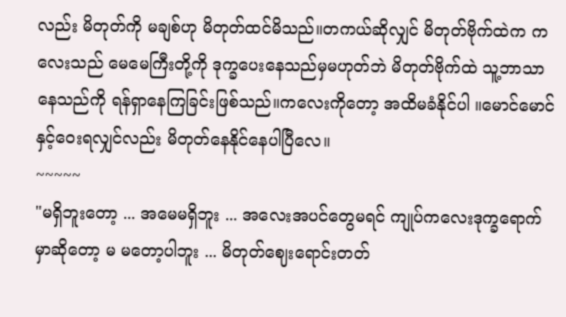လည်း မိတုတ်ကို မချစ်ဟု မိတုတ်ထင်မိသည်။တကယ်ဆိုလျှင် မိတုတ်ဗိုက်ထဲက ကလေးသည် မေမေကြီးတို့ကို ဒုက္ခပေးနေသည်မှမဟုတ်ဘဲ မိတုတ်ဗိုက်ထဲ သူ့ဘာသာနေသည်ကို ရန်ရှာနေကြခြင်းဖြစ်သည်။ကလေးကိုတော့ အထိမခံနိုင်ပါ ။မောင်မောင်နှင့်ဝေးရလျှင်လည်း မိတုတ်နေနိုင်နေပါပြီလေ။
~~~~~
"မရှိဘူးတော့ ... အမေမရှိဘူး ... အလေးအပင်တွေမရင် ကျုပ်ကလေးဒုက္ခရောက်မှာဆိုတော့ မ မတော့ပါဘူး ... မိတုတ်ဈေးရောင်းတတ်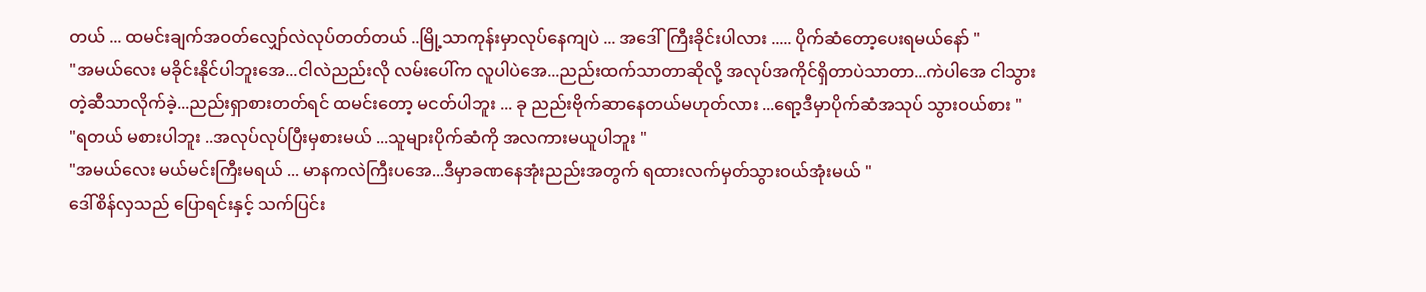တယ် ... ထမင်းချက်အဝတ်လျှော်လဲလုပ်တတ်တယ် ..မြို့သာကုန်းမှာလုပ်နေကျပဲ ... အဒေါ်ကြီးခိုင်းပါလား ..... ပိုက်ဆံတော့ပေးရမယ်နော် "
"အမယ်လေး မခိုင်းနိုင်ပါဘူးအေ...ငါလဲညည်းလို လမ်းပေါ်က လူပါပဲအေ...ညည်းထက်သာတာဆိုလို့ အလုပ်အကိုင်ရှိတာပဲသာတာ...ကဲပါအေ ငါသွားတဲ့ဆီသာလိုက်ခဲ့...ညည်းရှာစားတတ်ရင် ထမင်းတော့ မငတ်ပါဘူး ... ခု ညည်းဗိုက်ဆာနေတယ်မဟုတ်လား ...ရော့ဒီမှာပိုက်ဆံအသုပ် သွားဝယ်စား "
"ရတယ် မစားပါဘူး ..အလုပ်လုပ်ပြီးမှစားမယ် ...သူများပိုက်ဆံကို အလကားမယူပါဘူး "
"အမယ်လေး မယ်မင်းကြီးမရယ် ... မာနကလဲကြီးပအေ...ဒီမှာခဏနေအုံးညည်းအတွက် ရထားလက်မှတ်သွားဝယ်အုံးမယ် "
ဒေါ်စိန်လှသည် ပြောရင်းနှင့် သက်ပြင်း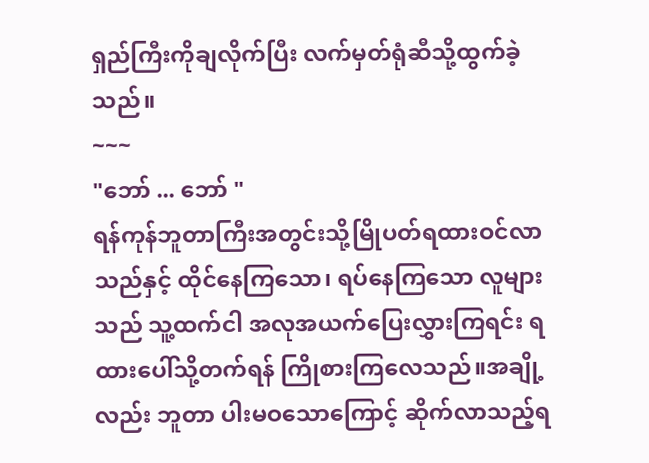ရှည်ကြီးကိုချလိုက်ပြီး လက်မှတ်ရုံဆီသို့ထွက်ခဲ့သည်။
~~~
"ဘော် ... ဘော် "
ရန်ကုန်ဘူတာကြီးအတွင်းသို့မြိုပတ်ရထားဝင်လာသည်နှင့် ထိုင်နေကြသော၊ ရပ်နေကြသော လူများသည် သူ့ထက်ငါ အလုအယက်ပြေးလွှားကြရင်း ရထားပေါ်သို့တက်ရန် ကြိုစားကြလေသည်။အချို့လည်း ဘူတာ ပါးမဝသောကြောင့် ဆိုက်လာသည့်ရ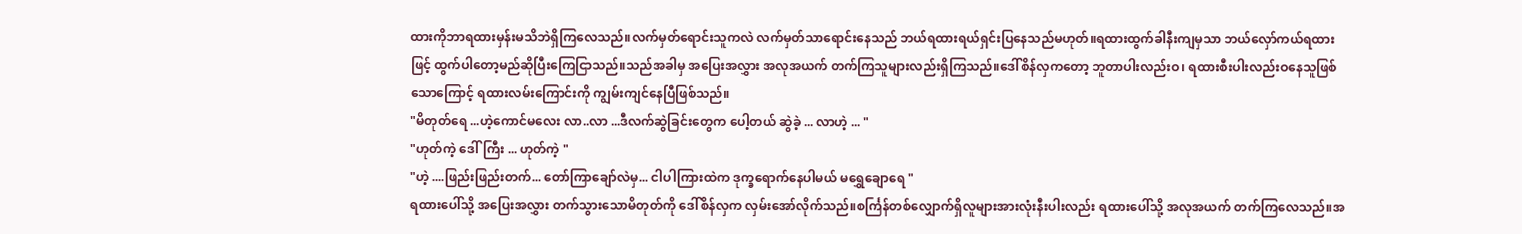ထားကိုဘာရထားမှန်းမသိဘဲရှိကြလေသည်။လက်မှတ်ရောင်းသူကလဲ လက်မှတ်သာရောင်းနေသည် ဘယ်ရထားရယ်ရှင်းပြနေသည်မဟုတ်။ရထားထွက်ခါနီးကျမှသာ ဘယ်လှော်ကယ်ရထားဖြင့် ထွက်ပါတော့မည်ဆိုပြီးကြေငြာသည်။သည်အခါမှ အပြေးအလွှား အလုအယက် တက်ကြသူများလည်းရှိကြသည်။ဒေါ်စိန်လှကတော့ ဘူတာပါးလည်းဝ၊ ရထားစီးပါးလည်းဝနေသူဖြစ်သောကြောင့် ရထားလမ်းကြောင်းကို ကျွမ်းကျင်နေပြီဖြစ်သည်။
"မိတုတ်ရေ ...ဟဲ့ကောင်မလေး လာ..လာ ...ဒီလက်ဆွဲခြင်းတွေက ပေါ့တယ် ဆွဲခဲ့ ... လာဟဲ့ ... "
"ဟုတ်ကဲ့ ဒေါ်ကြီး ... ဟုတ်ကဲ့ "
"ဟဲ့ ....ဖြည်းဖြည်းတက်... တော်ကြာချော်လဲမှ... ငါပါကြားထဲက ဒုက္ခရောက်နေပါမယ် မရွှေချောရေ "
ရထားပေါ်သို့ အပြေးအလွှား တက်သွားသောမိတုတ်ကို ဒေါ်စိန်လှက လှမ်းအော်လိုက်သည်။စင်္ကြန်တစ်လျှောက်ရှိလူများအားလုံးနီးပါးလည်း ရထားပေါ်သို့ အလုအယက် တက်ကြလေသည်။အ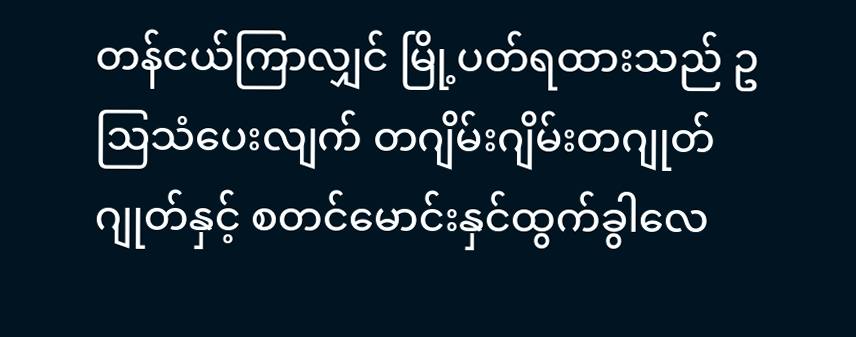တန်ငယ်ကြာလျှင် မြို့ပတ်ရထားသည် ဥဩသံပေးလျက် တဂျိမ်းဂျိမ်းတဂျုတ်ဂျုတ်နှင့် စတင်မောင်းနှင်ထွက်ခွါလေ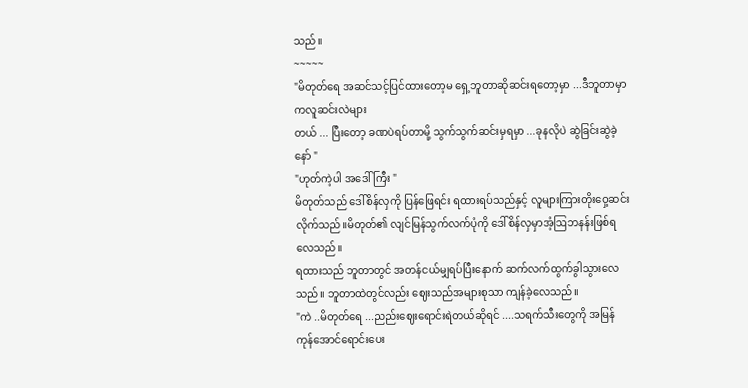သည်။
~~~~~
"မိတုတ်ရေ အဆင်သင့်ပြင်ထားတော့မ ရှေ့ဘူတာဆိုဆင်းရတော့မှာ ...ဒီဘူတာမှာကလူဆင်းလဲများ
တယ် ... ပြီးတော့ ခဏပဲရပ်တာမို့ သွက်သွက်ဆင်းမှရမှာ ...ခုနလိုပဲ ဆွဲခြင်းဆွဲခဲ့နော် "
"ဟုတ်ကဲ့ပါ အဒေါ်ကြီး "
မိတုတ်သည် ဒေါ်စိန်လှကို ပြန်ဖြေရင်း ရထားရပ်သည်နှင့် လူများကြားတိုးဝှေ့ဆင်းလိုက်သည်။မိတုတ်၏ လျင်မြန်သွက်လက်ပုံကို ဒေါ်စိန်လှမှာအံ့ဩဘနန်းဖြစ်ရလေသည်။
ရထားသည် ဘူတာတွင် အတန်ငယ်မျှရပ်ပြီးနောက် ဆက်လက်ထွက်ခွါသွားလေသည်။ ဘူတာထဲတွင်လည်း ဈေးသည်အများစုသာ ကျန်ခဲ့လေသည်။
"ကဲ ..မိတုတ်ရေ ...ညည်းဈေးရောင်းရဲတယ်ဆိုရင် ....သရက်သီးတွေကို အမြန်ကုန်အောင်ရောင်းပေး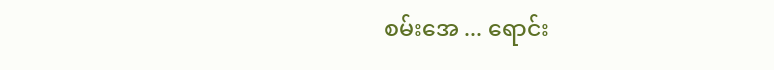စမ်းအေ ... ရောင်း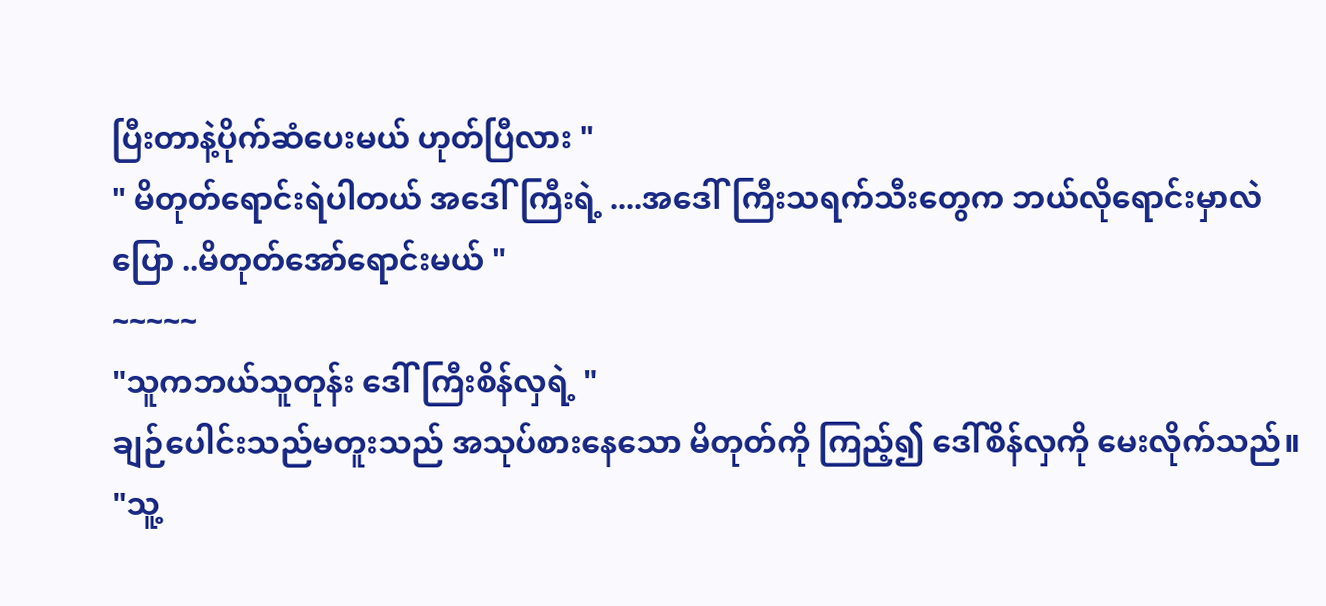ပြီးတာနဲ့ပိုက်ဆံပေးမယ် ဟုတ်ပြီလား "
" မိတုတ်ရောင်းရဲပါတယ် အဒေါ်ကြီးရဲ့ ....အဒေါ်ကြီးသရက်သီးတွေက ဘယ်လိုရောင်းမှာလဲ ပြော ..မိတုတ်အော်ရောင်းမယ် "
~~~~~
"သူကဘယ်သူတုန်း ဒေါ်ကြီးစိန်လှရဲ့ "
ချဉ်ပေါင်းသည်မတူးသည် အသုပ်စားနေသော မိတုတ်ကို ကြည့်၍ ဒေါ်စိန်လှကို မေးလိုက်သည်။
"သူ့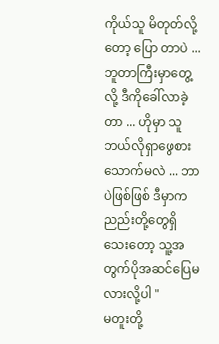ကိုယ်သူ မိတုတ်လို့တော့ ပြော တာပဲ ... ဘူတာကြီးမှာတွေ့လို့ ဒီကိုခေါ်လာခဲ့တာ ... ဟိုမှာ သူဘယ်လိုရှာဖွေစားသောက်မလဲ ... ဘာပဲဖြစ်ဖြစ် ဒီမှာကညည်းတို့တွေရှိသေးတော့ သူ့အတွက်ပိုအဆင်ပြေမလားလို့ပါ "
မတူးတို့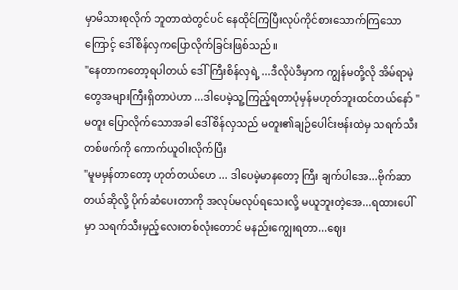မှာမိသားစုလိုက် ဘူတာထဲတွင်ပင် နေထိုင်ကြပြီးလုပ်ကိုင်စားသောက်ကြသောကြောင့် ဒေါ်စိန်လှကပြောလိုက်ခြင်းဖြစ်သည်။
"နေတာကတော့ရပါတယ် ဒေါ်ကြီးစိန်လှရဲ့ ...ဒီလိုပဲဒီမှာက ကျွန်မတို့လို အိမ်ရာမဲ့တွေအများကြီးရှိတာပဲဟာ ...ဒါပေမဲ့သူ့ကြည့်ရတာပုံမှန်မဟုတ်ဘူးထင်တယ်နော် "
မတူး ပြောလိုက်သောအခါ ဒေါ်စိန်လှသည် မတူး၏ချဉ်ပေါင်းဗန်းထဲမှ သရက်သီးတစ်ဖက်ကို ကောက်ယူဝါးလိုက်ပြီး
"မူမမှန်တာတော့ ဟုတ်တယ်ဟေ ... ဒါပေမဲ့မာနတော့ ကြီး ချက်ပါအေ...ဗိုက်ဆာတယ်ဆိုလို့ ပိုက်ဆံပေးတာကို အလုပ်မလုပ်ရသေးလို့ မယူဘူးတဲ့အေ...ရထားပေါ်မှာ သရက်သီးမှည့်လေးတစ်လုံးတောင် မနည်းကျွေးရတာ...ဈေး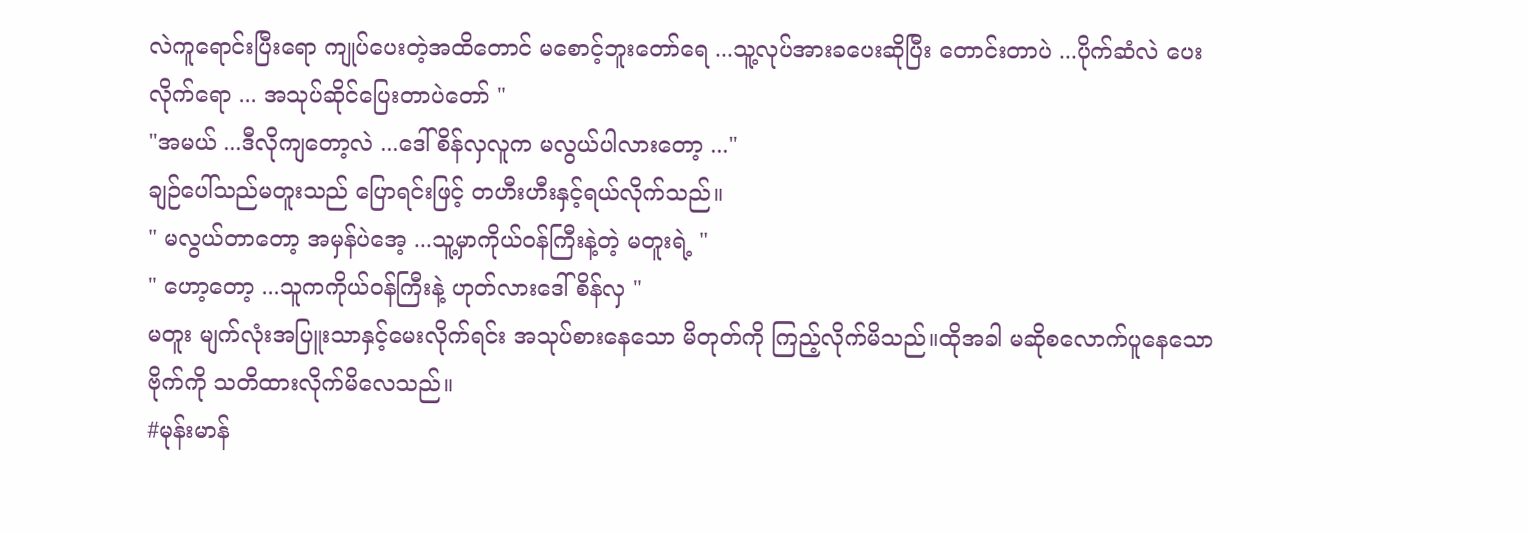လဲကူရောင်းပြီးရော ကျုပ်ပေးတဲ့အထိတောင် မစောင့်ဘူးတော်ရေ ...သူ့လုပ်အားခပေးဆိုပြီး တောင်းတာပဲ ...ပိုက်ဆံလဲ ပေးလိုက်ရော ... အသုပ်ဆိုင်ပြေးတာပဲတော် "
"အမယ် ...ဒီလိုကျတော့လဲ ...ဒေါ်စိန်လှလူက မလွယ်ပါလားတော့ ..."
ချဉ်ပေါ်သည်မတူးသည် ပြောရင်းဖြင့် တဟီးဟီးနှင့်ရယ်လိုက်သည်။
" မလွယ်တာတော့ အမှန်ပဲအေ့ ...သူ့မှာကိုယ်ဝန်ကြီးနဲ့တဲ့ မတူးရဲ့ "
" ဟော့တော့ ...သူကကိုယ်ဝန်ကြီးနဲ့ ဟုတ်လားဒေါ်စိန်လှ "
မတူး မျက်လုံးအပြူးသာနှင့်မေးလိုက်ရင်း အသုပ်စားနေသော မိတုတ်ကို ကြည့်လိုက်မိသည်။ထိုအခါ မဆိုစလောက်ပူနေသော ဗိုက်ကို သတိထားလိုက်မိလေသည်။
#မုန်းမာန်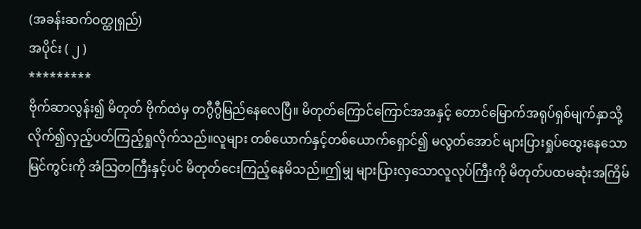(အခန်းဆက်ဝတ္ထုရှည်)
အပိုင်း ( ၂ )
*********
ဗိုက်ဆာလွန်း၍ မိတုတ် ဗိုက်ထဲမှ တဂွီဂွီမြည်နေလေပြီ။ မိတုတ်ကြောင်ကြောင်အအနှင့် တောင်မြောက်အရုပ်ရှစ်မျက်နှာသို့ လိုက်၍လှည့်ပတ်ကြည့်ရှုလိုက်သည်။လူများ တစ်ယောက်နှင့်တစ်ယောက်ရှောင်၍ မလွတ်အောင် များပြားရှုပ်ထွေးနေသော မြင်ကွင်းကို အံသြတကြီးနှင့်ပင် မိတုတ်ငေးကြည့်နေမိသည်။ဤမျှ များပြားလှသောလူလုပ်ကြီးကို မိတုတ်ပထမဆုံးအကြိမ်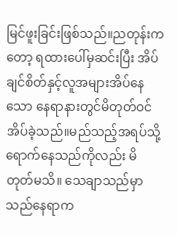မြင်ဖူးခြင်းဖြစ်သည်။ညတုန်းကတော့ ရထားပေါ်မှဆင်းပြီး အိပ်ချင်စိတ်နှင့်လူအများအိပ်နေသော နေရာနားတွင်မိတုတ်ဝင်အိပ်ခဲ့သည်။မည်သည့်အရပ်သို့ ရောက်နေသည်ကိုလည်း မိတုတ်မသိ။ သေချာသည်မှာ သည်နေရာက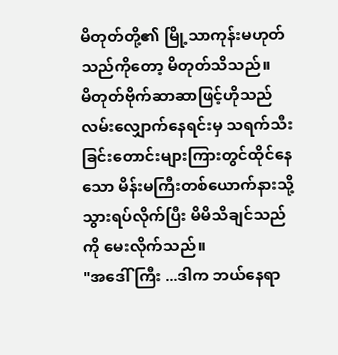မိတုတ်တို့၏ မြို့သာကုန်းမဟုတ်သည်ကိုတော့ မိတုတ်သိသည်။
မိတုတ်ဗိုက်ဆာဆာဖြင့်ဟိုသည်လမ်းလျှောက်နေရင်းမှ သရက်သီးခြင်းတောင်းများကြားတွင်ထိုင်နေသော မိန်းမကြီးတစ်ယောက်နားသို့သွားရပ်လိုက်ပြီး မိမိသိချင်သည်ကို မေးလိုက်သည်။
"အဒေါ် ကြီး ...ဒါက ဘယ်နေရာ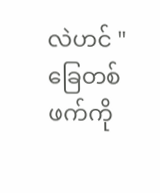လဲဟင် "
ခြေတစ်ဖက်ကို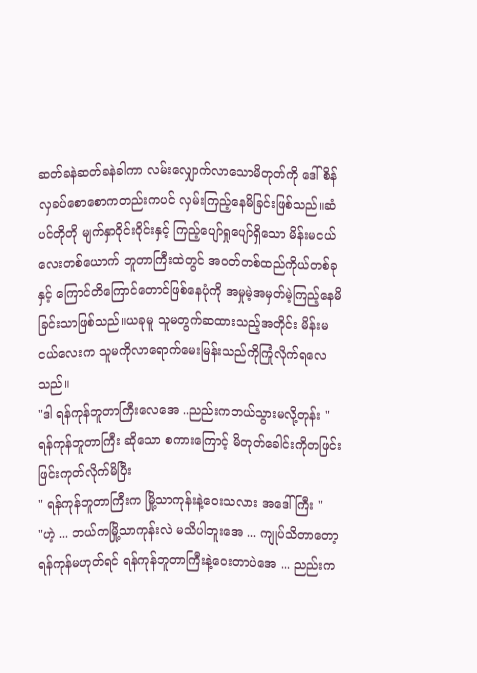ဆတ်ခနဲဆတ်ခနဲခါကာ လမ်းလျှောက်လာသောမိတုတ်ကို ဒေါ်စိန်လှခပ်စောစောကတည်းကပင် လှမ်းကြည့်နေမိခြင်းဖြစ်သည်။ဆံပင်တိုတို မျက်နှာဝိုင်းဝိုင်းနှင့် ကြည့်ပျော်ရှုပျော်ရှိသော မိန်းမငယ်လေးတစ်ယောက် ဘူတာကြီးထဲတွင် အဝတ်တစ်ထည်ကိုယ်တစ်ခုနှင့် ကြောင်တိကြောင်တောင်ဖြစ်နေပုံကို အမှုမဲ့အမှတ်မဲ့ကြည့်နေမိခြင်းသာဖြစ်သည်။ယခုမူ သူမတွက်ဆထားသည့်အတိုင်း မိန်းမငယ်လေးက သူမကိုလာရောက်မေးမြန်းသည်ကိုကြုံလိုက်ရလေသည်။
"ဒါ ရန်ကုန်ဘူတာကြီးလေအေ ..ညည်းကဘယ်သွားမလို့တုန်း "
ရန်ကုန်ဘူတာကြီး ဆိုသော စကားကြောင့် မိတုတ်ခေါင်းကိုတဖြင်းဖြင်းကုတ်လိုက်မိပြီး
" ရန်ကုန်ဘူတာကြီးက မြို့သာကုန်းနဲ့ဝေးသလား အဒေါ်ကြီး "
"ဟဲ့ ... ဘယ်ကမြို့သာကုန်းလဲ မသိပါဘူးအေ ... ကျုပ်သိတာတော့ ရန်ကုန်မဟုတ်ရင် ရန်ကုန်ဘူတာကြီးနဲ့ဝေးတာပဲအေ ... ညည်းက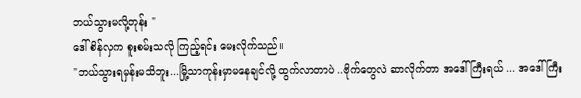ဘယ်သွားမလို့တုန်း "
ဒေါ်စိန်လှက စူးစမ်းသလို ကြည့်ရင်း မေးလိုက်သည်။
"ဘယ်သွားရမှန်းမသိဘူး...မြို့သာကုန်းမှာမနေချင်လို့ ထွက်လာတာပဲ ..ဗိုက်တွေလဲ ဆာလိုက်တာ အဒေါ်ကြီးရယ် ... အဒေါ်ကြီး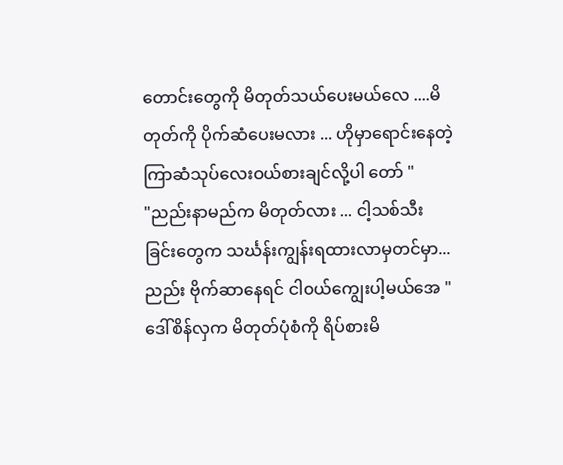တောင်းတွေကို မိတုတ်သယ်ပေးမယ်လေ ....မိတုတ်ကို ပိုက်ဆံပေးမလား ... ဟိုမှာရောင်းနေတဲ့ ကြာဆံသုပ်လေးဝယ်စားချင်လို့ပါ တော် "
"ညည်းနာမည်က မိတုတ်လား ... ငါ့သစ်သီးခြင်းတွေက သင်္ဃန်းကျွန်းရထားလာမှတင်မှာ...ညည်း ဗိုက်ဆာနေရင် ငါ၀ယ်ကျွေးပါ့မယ်အေ "
ဒေါ်စိန်လှက မိတုတ်ပုံစံကို ရိပ်စားမိ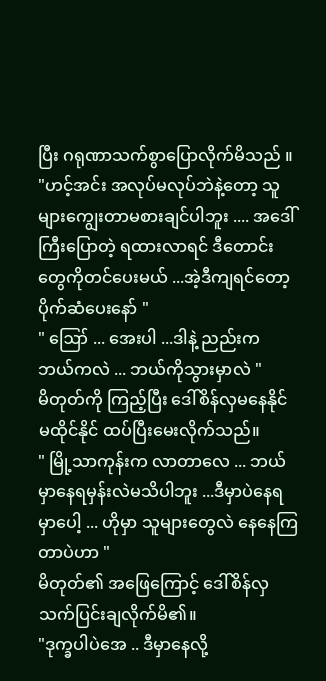ပြီး ဂရုဏာသက်စွာပြောလိုက်မိသည် ။
"ဟင့်အင်း အလုပ်မလုပ်ဘဲနဲ့တော့ သူများကျွေးတာမစားချင်ပါဘူး .... အဒေါ်ကြီးပြောတဲ့ ရထားလာရင် ဒီတောင်းတွေကိုတင်ပေးမယ် ...အဲ့ဒီကျရင်တော့ ပိုက်ဆံပေးနော် "
" ဪ ... အေးပါ ...ဒါနဲ့ ညည်းက ဘယ်ကလဲ ... ဘယ်ကိုသွားမှာလဲ "
မိတုတ်ကို ကြည့်ပြီး ဒေါ်စိန်လှမနေနိုင်မထိုင်နိုင် ထပ်ပြီးမေးလိုက်သည်။
" မြို့သာကုန်းက လာတာလေ ... ဘယ်မှာနေရမှန်းလဲမသိပါဘူး ...ဒီမှာပဲနေရမှာပေါ့ ... ဟိုမှာ သူများတွေလဲ နေနေကြတာပဲဟာ "
မိတုတ်၏ အဖြေကြောင့် ဒေါ်စိန်လှသက်ပြင်းချလိုက်မိ၏။
"ဒုက္ခပါပဲအေ .. ဒီမှာနေလို့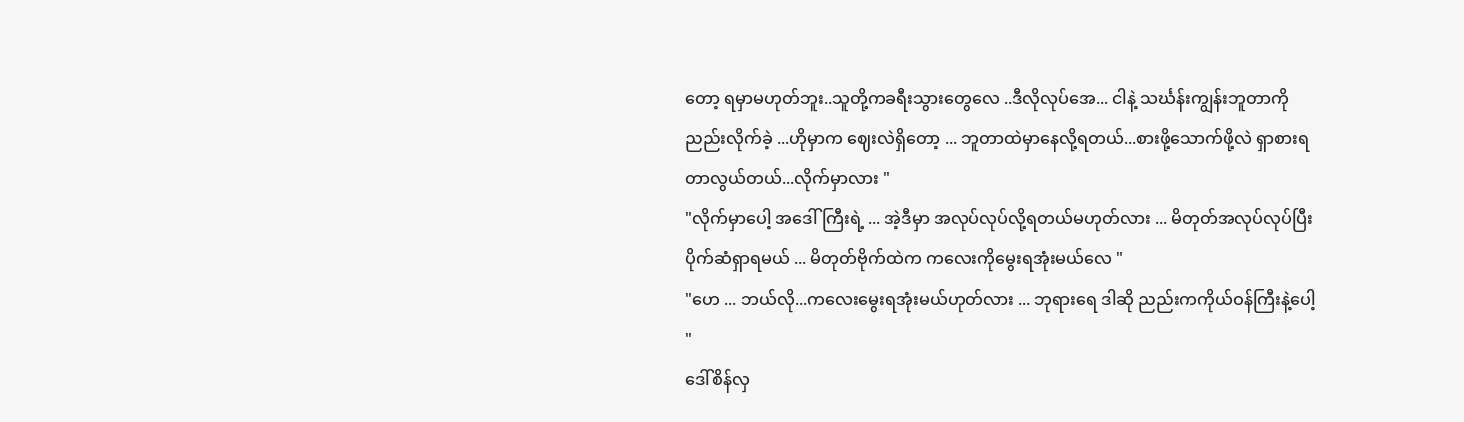တော့ ရမှာမဟုတ်ဘူး..သူတို့ကခရီးသွားတွေလေ ..ဒီလိုလုပ်အေ... ငါနဲ့ သင်္ဃန်းကျွန်းဘူတာကိုညည်းလိုက်ခဲ့ ...ဟိုမှာက ဈေးလဲရှိတော့ ... ဘူတာထဲမှာနေလို့ရတယ်...စားဖို့သောက်ဖို့လဲ ရှာစားရတာလွယ်တယ်...လိုက်မှာလား "
"လိုက်မှာပေါ့ အဒေါ်ကြီးရဲ့ ... အဲ့ဒီမှာ အလုပ်လုပ်လို့ရတယ်မဟုတ်လား ... မိတုတ်အလုပ်လုပ်ပြီး ပိုက်ဆံရှာရမယ် ... မိတုတ်ဗိုက်ထဲက ကလေးကိုမွေးရအုံးမယ်လေ "
"ဟေ ... ဘယ်လို...ကလေးမွေးရအုံးမယ်ဟုတ်လား ... ဘုရားရေ ဒါဆို ညည်းကကိုယ်ဝန်ကြီးနဲ့ပေါ့ "
ဒေါ်စိန်လှ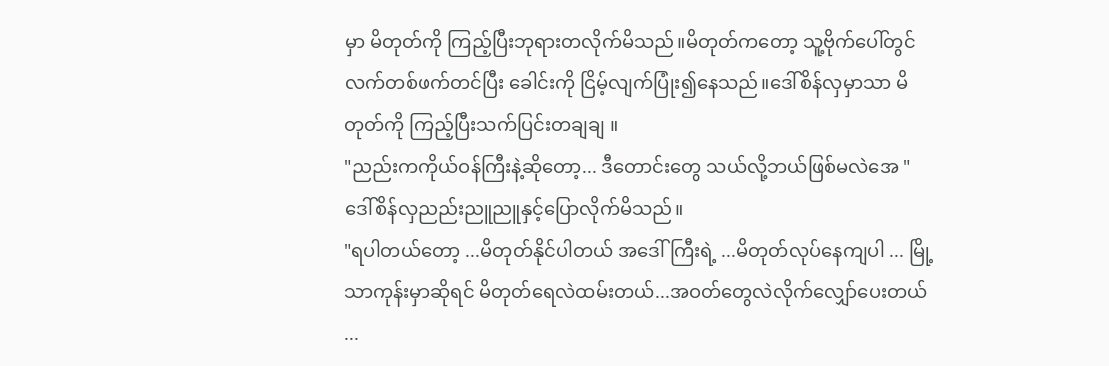မှာ မိတုတ်ကို ကြည့်ပြီးဘုရားတလိုက်မိသည်။မိတုတ်ကတော့ သူ့ဗိုက်ပေါ်တွင် လက်တစ်ဖက်တင်ပြီး ခေါင်းကို ငြိမ့်လျက်ပြုံး၍နေသည်။ဒေါ်စိန်လှမှာသာ မိတုတ်ကို ကြည့်ပြီးသက်ပြင်းတချချ ။
"ညည်းကကိုယ်ဝန်ကြီးနဲ့ဆိုတော့... ဒီတောင်းတွေ သယ်လို့ဘယ်ဖြစ်မလဲအေ "
ဒေါ်စိန်လှညည်းညူညူနှင့်ပြောလိုက်မိသည်။
"ရပါတယ်တော့ ...မိတုတ်နိုင်ပါတယ် အဒေါ်ကြီးရဲ့ ...မိတုတ်လုပ်နေကျပါ ... မြို့သာကုန်းမှာဆိုရင် မိတုတ်ရေလဲထမ်းတယ်...အဝတ်တွေလဲလိုက်လျှော်ပေးတယ် ...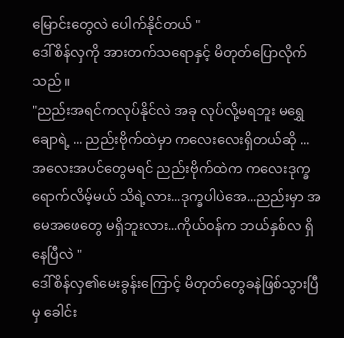မြောင်းတွေလဲ ပေါက်နိုင်တယ် "
ဒေါ်စိန်လှကို အားတက်သရောနှင့် မိတုတ်ပြောလိုက်သည်။
"ညည်းအရင်ကလုပ်နိုင်လဲ အခု လုပ်လို့မရဘူး မရွှေချောရဲ့ ... ညည်းဗိုက်ထဲမှာ ကလေးလေးရှိတယ်ဆို ... အလေးအပင်တွေမရင် ညည်းဗိုက်ထဲက ကလေးဒုက္ခရောက်လိမ့်မယ် သိရဲ့လား...ဒုက္ခပါပဲအေ...ညည်းမှာ အမေအဖေတွေ မရှိဘူးလား...ကိုယ်ဝန်က ဘယ်နှစ်လ ရှိနေပြီလဲ "
ဒေါ်စိန်လှ၏မေးခွန်းကြောင့် မိတုတ်တွေခနဲဖြစ်သွားပြီမှ ခေါင်း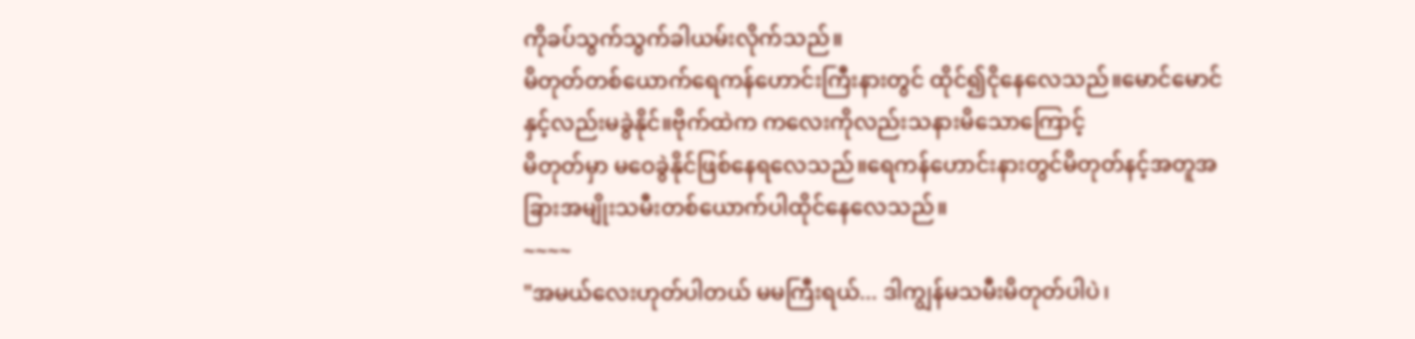ကိုခပ်သွက်သွက်ခါယမ်းလိုက်သည်။
မိတုတ်တစ်ယောက်ရေကန်ဟောင်းကြီးနားတွင် ထိုင်၍ငိုနေလေသည်။မောင်မောင်နှင့်လည်းမခွဲနိုင်။ဗိုက်ထဲက ကလေးကိုလည်းသနားမိသောကြောင့်
မိတုတ်မှာ မဝေခွဲနိုင်ဖြစ်နေရလေသည်။ရေကန်ဟောင်းနားတွင်မိတုတ်နင့်အတူအခြားအမျိုးသမီးတစ်ယောက်ပါထိုင်နေလေသည်။
~~~~
"အမယ်လေးဟုတ်ပါတယ် မမကြီးရယ်... ဒါကျွန်မသမီးမိတုတ်ပါပဲ၊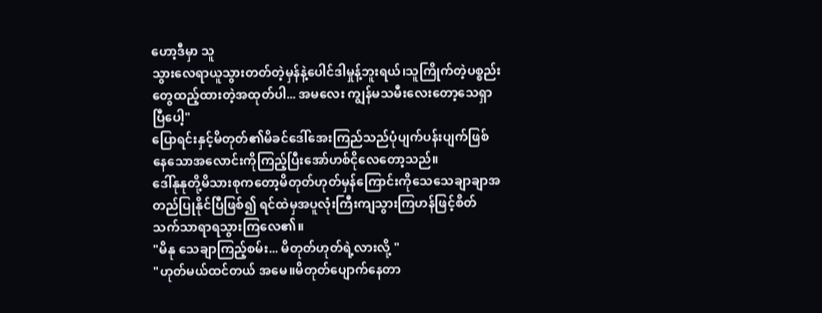ဟော့ဒီမှာ သူ
သွားလေရာယူသွားတတ်တဲ့မှန်နဲ့ပေါင်ဒါမှုန့်ဘူးရယ်၊သူကြိုက်တဲ့ပစ္စည်းတွေထည့်ထားတဲ့အထုတ်ပါ... အမလေး ကျွန်မသမီးလေးတော့သေရှာပြီပေါ့"
ပြောရင်းနှင့်မိတုတ်၏မိခင်ဒေါ်အေးကြည်သည်ပုံပျက်ပန်းပျက်ဖြစ်နေသောအလောင်းကိုကြည့်ပြီးအော်ဟစ်ငိုလေတော့သည်။
ဒေါ်နုနုတို့မိသားစုကတော့မိတုတ်ဟုတ်မှန်ကြောင်းကိုသေသေချာချာအတည်ပြုနိုင်ပြီဖြစ်၍ ရင်ထဲမှအပူလုံးကြီးကျသွားကြဟန်ဖြင့်စိတ်သက်သာရာရသွားကြလေ၏။
"မိနု သေချာကြည့်စမ်း... မိတုတ်ဟုတ်ရဲ့လားလို့ "
"ဟုတ်မယ်ထင်တယ် အမေ။မိတုတ်ပျောက်နေတာ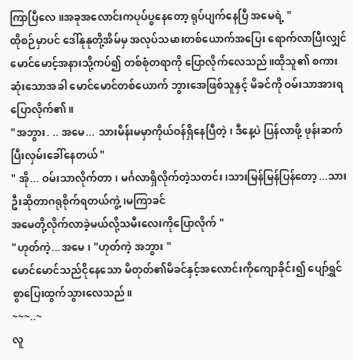ကြာပြီလေ ။အခုအလောင်းကပုပ်ပွနေတော့ ရုပ်ပျက်နေပြီ အမေရဲ့ "
ထိုစဉ်မှာပင် ဒေါ်နုနုတို့အိမ်မှ အလုပ်သမားတစ်ယောက်အပြေး ရောက်လာပြီးလျှင် မောင်မောင့်အနားသို့ကပ်၍ တစ်စုံတရာကို ပြောလိုက်လေသည်။ထိုသူ၏ စကားဆုံးသောအခါ မောင်မောင်တစ်ယောက် ဘွားအေဖြစ်သူနှင့် မိခင်ကို ဝမ်းသာအားရပြောလိုက်၏။
"အဘွား. .. အမေ... သားမိန်းမမှာကိုယ်ဝန်ရှိနေပြီတဲ့၊ ဒီနေ့ပဲ ပြန်လာဖို့ ဖုန်းဆက်ပြီးလှမ်းခေါ်နေတယ် "
" အို... ဝမ်းသာလိုက်တာ၊ မင်္ဂလာရှိလိုက်တဲ့သတင်း ၊သားမြန်မြန်ပြန်တော့ ...သားဦးဆိုတာဂရုစိုက်ရတယ်ကွဲ့၊မကြာခင်
အမေတို့လိုက်လာခဲ့မယ်လို့သမီးလေးကိုပြောလိုက် "
"ဟုတ်ကဲ့...အမေ၊ "ဟုတ်ကဲ့ အဘွား "
မောင်မောင်သည်ငိုနေသော မိတုတ်၏မိခင်နှင့်အလောင်းကိုကျောခိုင်း၍ ပျော်ရွှင်စွာပြေးထွက်သွားလေသည်။
~~~..~
လူ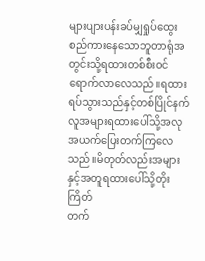များပျားပန်းခပ်မျှရှုပ်ထွေးစည်ကားနေသောဘူတာရုံအတွင်းသို့ရထားတစ်စီးဝင်ရောက်လာလေသည်။ရထားရပ်သွားသည်နှင့်တစ်ပြိုင်နက်လူအများရထားပေါ်သို့အလုအယက်ပြေးတက်ကြလေသည်။မိတုတ်လည်းအများနှင့်အတူရထားပေါ်သို့တိုးကြိတ်
တက်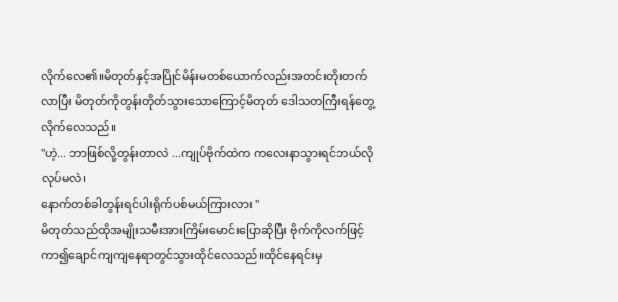လိုက်လေ၏။မိတုတ်နှင့်အပြိုင်မိန်းမတစ်ယောက်လည်းအတင်းတိုးတက်လာပြီး မိတုတ်ကိုတွန်းတိုတ်သွားသောကြောင့်မိတုတ် ဒေါသတကြီးရန်တွေ့လိုက်လေသည်။
"ဟဲ့... ဘာဖြစ်လို့တွန်းတာလဲ ...ကျုပ်ဗိုက်ထဲက ကလေးနာသွားရင်ဘယ်လိုလုပ်မလဲ၊
နောက်တစ်ခါတွန်းရင်ပါးရိုက်ပစ်မယ်ကြားလား "
မိတုတ်သည်ထိုအမျိုးသမီးအားကြိမ်းမောင်းပြောဆိုပြီး ဗိုက်ကိုလက်ဖြင့်ကာ၍ချောင်ကျကျနေရာတွင်သွားထိုင်လေသည်။ထိုင်နေရင်းမှ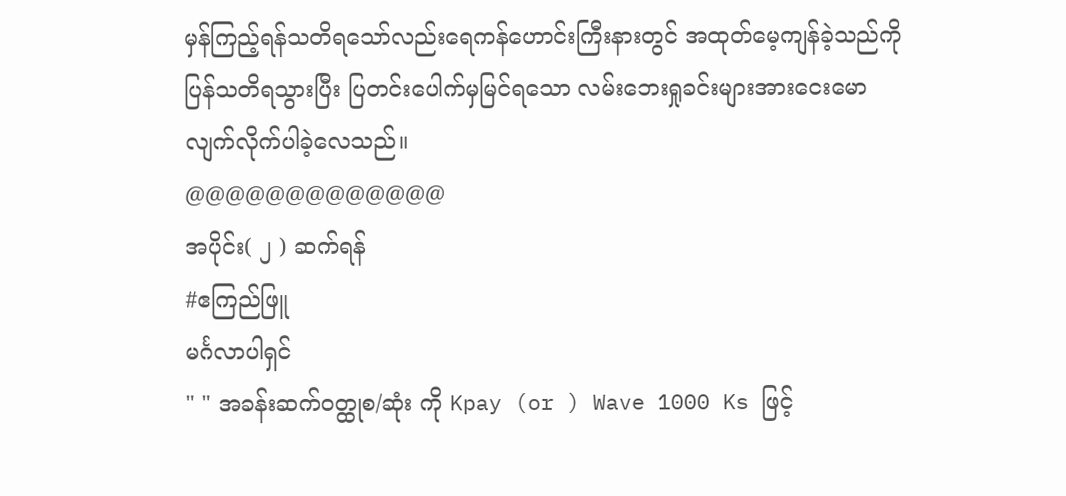မှန်ကြည့်ရန်သတိရသော်လည်းရေကန်ဟောင်းကြီးနားတွင် အထုတ်မေ့ကျန်ခဲ့သည်ကို ပြန်သတိရသွားပြီး ပြတင်းပေါက်မှမြင်ရသော လမ်းဘေးရှုခင်းများအားငေးမော လျက်လိုက်ပါခဲ့လေသည်။
@@@@@@@@@@@@@
အပိုင်း( ၂ ) ဆက်ရန်
#ဧကြည်ဖြူ
မင်္ဂလာပါရှင်
" " အခန်းဆက်ဝတ္ထုစ/ဆုံး ကို Kpay (or ) Wave 1000 Ks ဖြင့်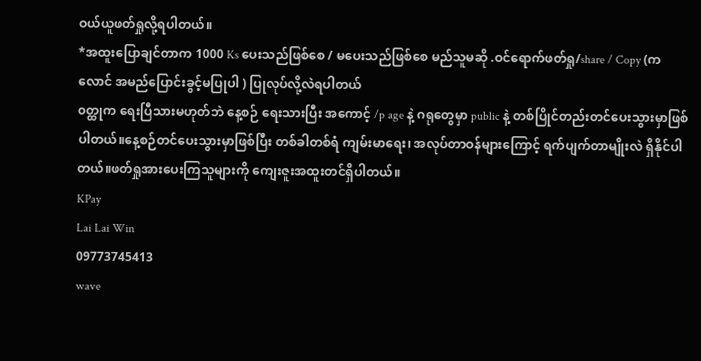ဝယ်ယူဖတ်ရှုလို့ရပါတယ်။
*အထူးပြောချင်တာက 1000 Ks ပေးသည်ဖြစ်စေ / မပေးသည်ဖြစ်စေ မည်သူမဆို .ဝင်ရောက်ဖတ်ရှု/share / Copy (ကလောင် အမည်ပြောင်းခွင့်မပြုပါ ) ပြုလုပ်လို့လဲရပါတယ်
၀တ္ထုက ရေးပြီသားမဟုတ်ဘဲ နေ့စဉ် ရေးသားပြီး အကောင့် /p age နဲ့ ဂရုတွေမှာ public နဲ့ တစ်ပြိုင်တည်းတင်ပေးသွားမှာဖြစ်ပါတယ်။နေ့စဉ်တင်ပေးသွားမှာဖြစ်ပြီး တစ်ခါတစ်ရံ ကျမ်းမာရေး၊ အလုပ်တာဝန်များကြောင့် ရက်ပျက်တာမျိုးလဲ ရှိနိုင်ပါတယ်။ဖတ်ရှုအားပေးကြသူများကို ကျေးဇူးအထူးတင်ရှိပါတယ်။
KPay
Lai Lai Win
09773745413
wave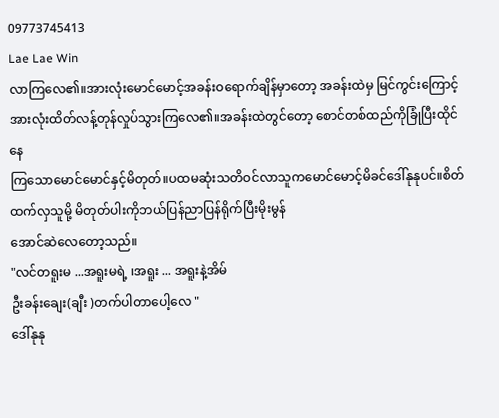09773745413
Lae Lae Win
လာကြလေ၏။အားလုံးမောင်မောင့်အခန်းဝရောက်ချိန်မှာတော့ အခန်းထဲမှ မြင်ကွင်းကြောင့်အားလုံးထိတ်လန့်တုန်လှုပ်သွားကြလေ၏။အခန်းထဲတွင်တော့ စောင်တစ်ထည်ကိုခြုံပြီးထိုင်နေ
ကြသောမောင်မောင်နှင့်မိတုတ်။ပထမဆုံးသတိဝင်လာသူကမောင်မောင့်မိခင်ဒေါ်နုနုပင်။စိတ်ထက်လှသူမို့ မိတုတ်ပါးကိုဘယ်ပြန်ညာပြန်ရိုက်ပြီးမိုးမွန်
အောင်ဆဲလေတော့သည်။
"လင်တရူးမ ...အရူးမရဲ့ ၊အရူး ... အရူးနဲ့အိမ်
ဦးခန်းချေး(ချီး )တက်ပါတာပေါ့လေ "
ဒေါ်နုနု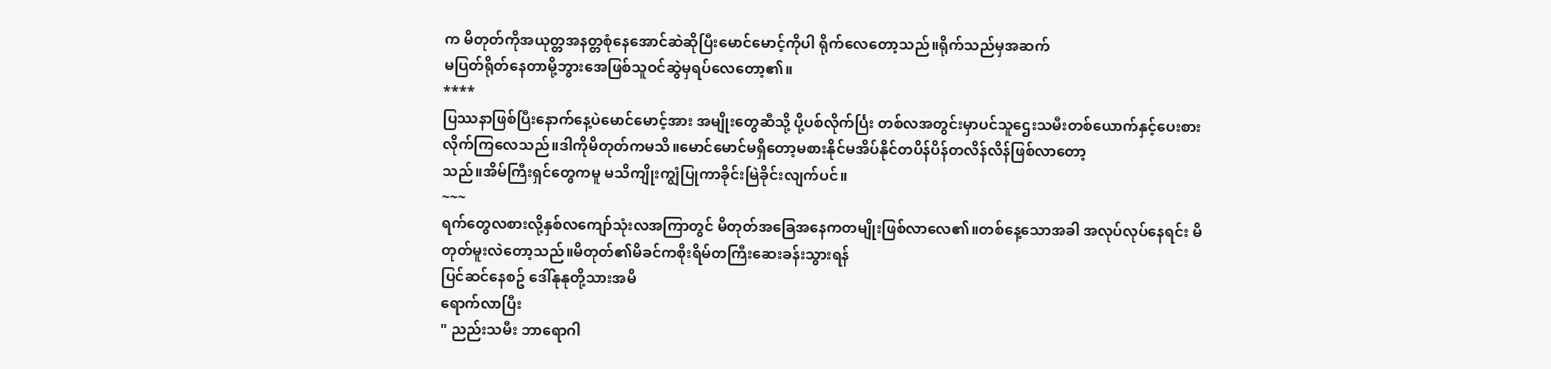က မိတုတ်ကိုအယုတ္တအနတ္တစုံနေအောင်ဆဲဆိုပြီးမောင်မောင့်ကိုပါ ရိုက်လေတော့သည်။ရိုက်သည်မှအဆက်
မပြတ်ရိုတ်နေတာမို့ဘွားအေဖြစ်သူဝင်ဆွဲမှရပ်လေတော့၏။
****
ပြဿနာဖြစ်ပြီးနောက်နေ့ပဲမောင်မောင့်အား အမျိုးတွေဆီသို့ ပို့ပစ်လိုက်င်္ပြး တစ်လအတွင်းမှာပင်သူဌေးသမီးတစ်ယောက်နှင့်ပေးစားလိုက်ကြလေသည်။ဒါကိုမိတုတ်ကမသိ။မောင်မောင်မရှိတော့မစားနိုင်မအိပ်နိုင်တပိန်ပိန်တလိန်လိန်ဖြစ်လာတော့
သည်။အိမ်ကြီးရှင်တွေကမူ မသိကျိုးကျွံပြုကာခိုင်းမြဲခိုင်းလျက်ပင်။
~~~
ရက်တွေလစားလို့နှစ်လကျော်သုံးလအကြာတွင် မိတုတ်အခြေအနေကတမျိုးဖြစ်လာလေ၏။တစ်နေ့သောအခါ အလုပ်လုပ်နေရင်း မိတုတ်မူးလဲတော့သည်။မိတုတ်၏မိခင်ကစိုးရိမ်တကြီးဆေးခန်းသွားရန်
ပြင်ဆင်နေစဥ် ဒေါ်နုနုတို့သားအမိ
ရောက်လာပြီး
" ညည်းသမီး ဘာရောဂါ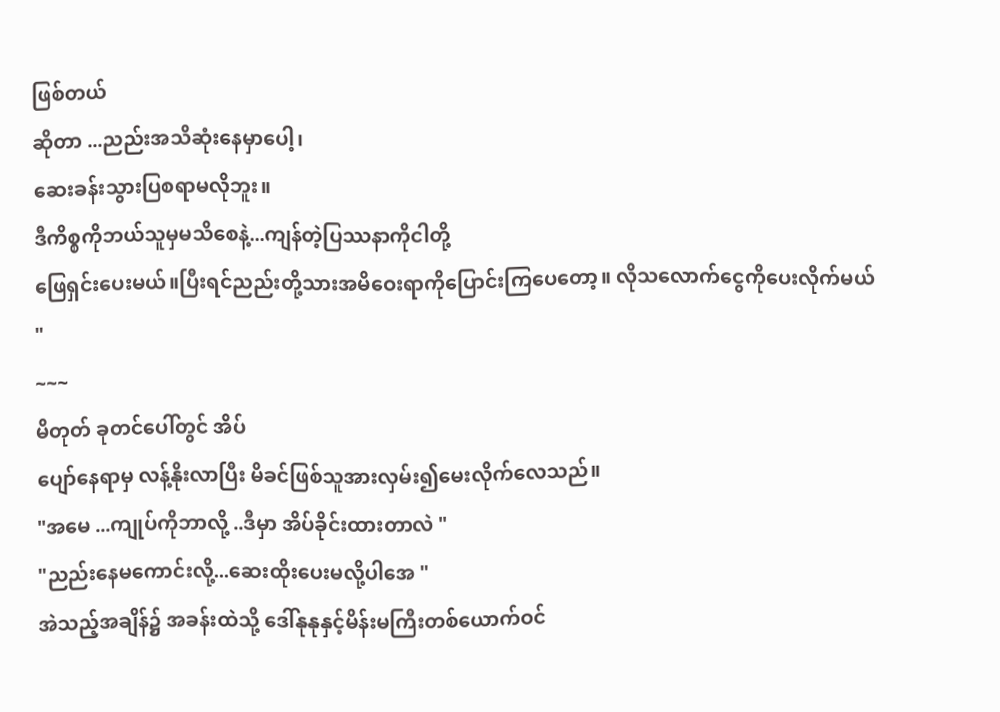ဖြစ်တယ်
ဆိုတာ ...ညည်းအသိဆုံးနေမှာပေါ့၊
ဆေးခန်းသွားပြစရာမလိုဘူး။
ဒီကိစ္စကိုဘယ်သူမှမသိစေနဲ့...ကျန်တဲ့ပြဿနာကိုငါတို့
ဖြေရှင်းပေးမယ်။ပြီးရင်ညည်းတို့သားအမိဝေးရာကိုပြောင်းကြပေတော့။ လိုသလောက်ငွေကိုပေးလိုက်မယ် "
~~~
မိတုတ် ခုတင်ပေါ်တွင် အိပ်
ပျော်နေရာမှ လန့်နိုးလာပြီး မိခင်ဖြစ်သူအားလှမ်း၍မေးလိုက်လေသည်။
"အမေ ...ကျုပ်ကိုဘာလို့ ..ဒီမှာ အိပ်ခိုင်းထားတာလဲ "
"ညည်းနေမကောင်းလို့...ဆေးထိုးပေးမလို့ပါအေ "
အဲသည့်အချိန်၌ အခန်းထဲသို့ ဒေါ်နုနုနှင့်မိန်းမကြီးတစ်ယောက်ဝင်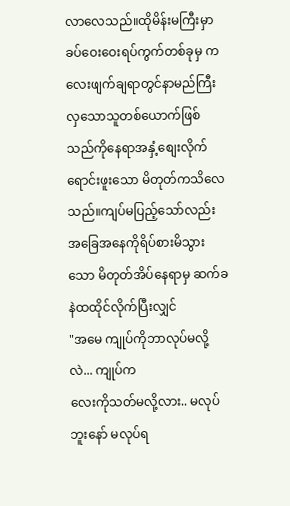လာလေသည်။ထိုမိန်းမကြီးမှာ ခပ်ဝေးဝေးရပ်ကွက်တစ်ခုမှ ကလေးဖျက်ချရာတွင်နာမည်ကြီးလှသောသူတစ်ယောက်ဖြစ်သည်ကိုနေရာအနှံ့စျေးလိုက်ရောင်းဖူးသော မိတုတ်ကသိလေသည်။ကျပ်မပြည့်သော်လည်းအခြေအနေကိုရိပ်စားမိသွားသော မိတုတ်အိပ်နေရာမှ ဆက်ခနဲထထိုင်လိုက်ပြီးလျှင်
"အမေ ကျုပ်ကိုဘာလုပ်မလို့လဲ... ကျုပ်က
လေးကိုသတ်မလို့လား.. မလုပ်ဘူးနော် မလုပ်ရ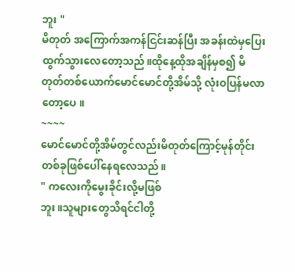ဘူး "
မိတုတ် အကြောက်အကန်ငြင်းဆန်ပြီး အခန်းထဲမှပြေးထွက်သွားလေတော့သည်။ထိုနေ့ထိုအချိန်မှစ၍ မိတုတ်တစ်ယောက်မောင်မောင်တို့အိမ်သို့ လုံးဝပြန်မလာတော့ပေ။
~~~~
မောင်မောင်တို့အိမ်တွင်လည်းမိတုတ်ကြောင့်မုန်တိုင်းတစ်ခုဖြစ်ပေါ်နေရလေသည်။
" ကလေးကိုမွေးခိုင်းလို့မဖြစ်
ဘူး။သူများတွေသိရင်ငါတို့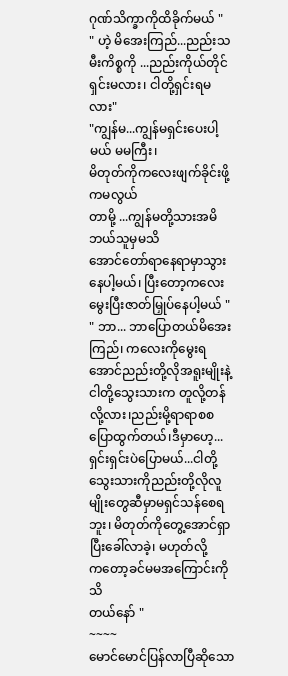ဂုဏ်သိက္ခာကိုထိခိုက်မယ် "
" ဟဲ့ မိအေးကြည်...ညည်းသမီးကိစ္စကို ...ညည်းကိုယ်တိုင်ရှင်းမလား၊ ငါတို့ရှင်းရမလား"
"ကျွန်မ...ကျွန်မရှင်းပေးပါ့မယ် မမကြီး၊
မိတုတ်ကိုကလေးဖျက်ခိုင်းဖို့ကမလွယ်
တာမို့ ...ကျွန်မတို့သားအမိဘယ်သူမှမသိ
အောင်တော်ရာနေရာမှာသွားနေပါ့မယ်၊ ပြီးတော့ကလေးမွေးပြီးဇာတ်မြှုပ်နေပါ့မယ် "
" ဘာ... ဘာပြောတယ်မိအေးကြည်၊ ကလေးကိုမွေးရအောင်ညည်းတို့လိုအရူးမျိုးနဲ့
ငါတို့သွေးသားက တူလို့တန်လို့လား၊ညည်းမို့ရာရာစစပြောထွက်တယ်၊ဒီမှာဟေ့... ရှင်းရှင်းပဲပြောမယ်...ငါတို့သွေးသားကိုညည်းတို့လိုလူမျိုးတွေဆီမှာမရှင်သန်စေရဘူး၊ မိတုတ်ကိုတွေ့အောင်ရှာပြီးခေါ်လာခဲ့၊ မဟုတ်လို့
ကတော့ခင်မမအကြောင်းကိုသိ
တယ်နော် "
~~~~
မောင်မောင်ပြန်လာပြီဆိုသော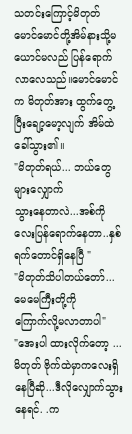သတင်းကြောင့်မိတုတ် မောင်မောင်တို့အိမ်နားသို့မယောင်မလည် ပြန်ရောက်လာလေသည်။မောင်မောင်က မိတုတ်အား ထွက်တွေ့ပြီးချော့မော့လျက် အိမ်ထဲခေါ်သွား၏။
"မိတုတ်ရယ်... ဘယ်တွေများလျှောက်
သွားနေတာလဲ...အစ်ကိုလေးပြန်ရောက်နေတာ..နှစ်
ရက်တောင်ရှိနေပြီ "
"မိတုတ်သိပါတယ်တော်... မေမေကြီးတို့ကို
ကြောက်လို့မလာတာပါ"
"အေးပါ ထားလိုက်တော့ ...မိတုတ် ဗိုက်ထဲမှာကလေးရှိနေပြီဆို...ဒီလိုလျှောက်သွား
နေရင်. .က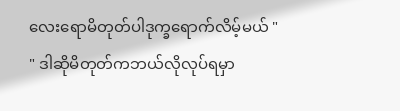လေးရောမိတုတ်ပါဒုက္ခရောက်လိမ့်မယ် "
" ဒါဆိုမိတုတ်ကဘယ်လိုလုပ်ရမှာ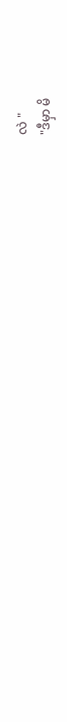လဲ "
"ဒီမှာ မိ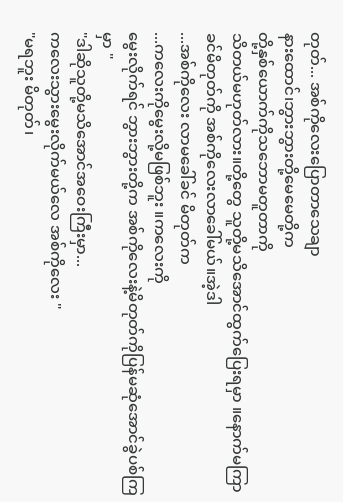တုတ်... အစ်ကိုလေးပြောတာသေချာ
နားထောင်၊ဘွားဘွားတို့မေမေတို့က
တို့နှစ်ယောက်ကိုသဘောမတူတာကို
သိတယ်မဟုတ်လား။တို့တွေ သူတို့မသိအောင်ထွက်ပြေးရမှာ ။နောက်မကြာ
ခင်မိတုတ်ကို အစ်ကိုလေးလာခေါ်မယ်။အဲ့ဒါ
...အစ်ကိုလေး လာမခေါ်ခင် မိတုတ်က
...ကလေးကိုမွေးလို့မဖြစ်ဘူး ။ကလေးကို
မွေးလိုက်ရင် ဘွားဘွားတို့က အစ်ကိုလေးနဲ့မိတုတ်ကိုပြန်မဆုံအောင်ခွဲပစ်ကြမှာ "
"ဒါဆိုသူတို့မသိအောင်အဝေးကြီးမှာ...
ကလေးသွားမွေးလိုက်မယ်လေ အစ်ကိုလေး "
"မရဘူး မိတုတ်၊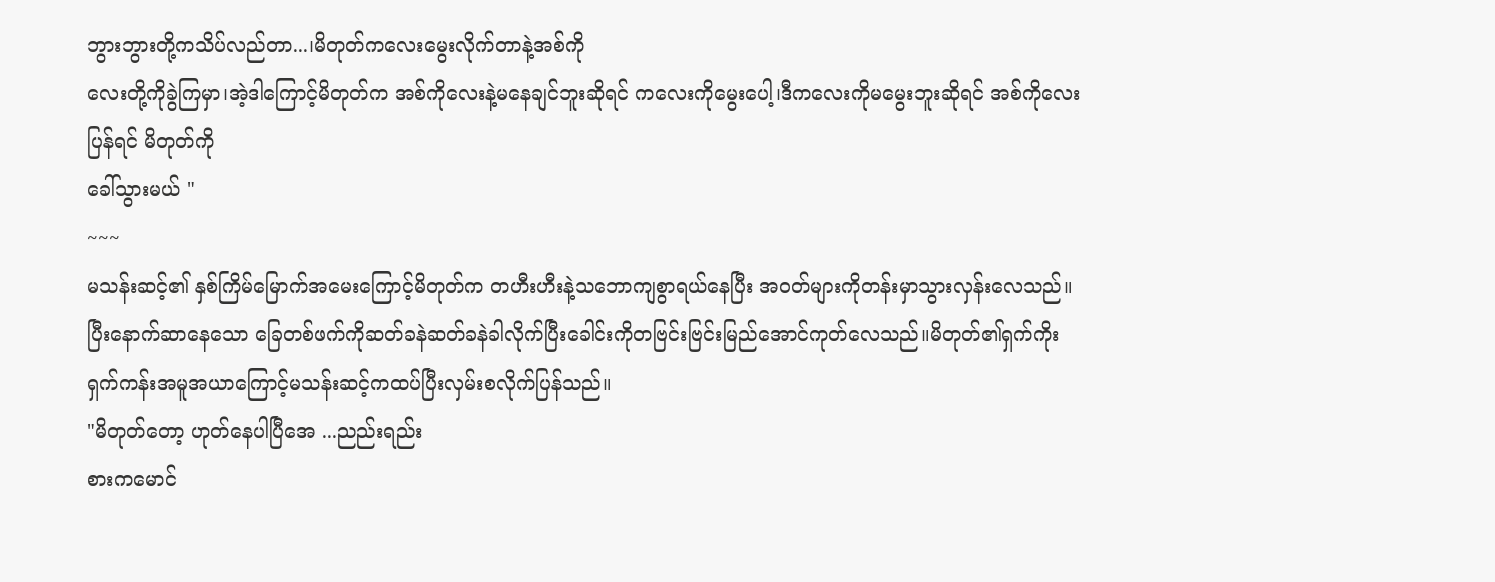ဘွားဘွားတို့ကသိပ်လည်တာ...၊မိတုတ်ကလေးမွေးလိုက်တာနဲ့အစ်ကို
လေးတို့ကိုခွဲကြမှာ၊အဲ့ဒါကြောင့်မိတုတ်က အစ်ကိုလေးနဲ့မနေချင်ဘူးဆိုရင် ကလေးကိုမွေးပေါ့၊ဒီကလေးကိုမမွေးဘူးဆိုရင် အစ်ကိုလေးပြန်ရင် မိတုတ်ကို
ခေါ်သွားမယ် "
~~~
မသန်းဆင့်၏ နှစ်ကြိမ်မြောက်အမေးကြောင့်မိတုတ်က တဟီးဟီးနဲ့သဘောကျစွာရယ်နေပြီး အဝတ်များကိုတန်းမှာသွားလှန်းလေသည်။ပြီးနောက်ဆာနေသော ခြေတစ်ဖက်ကိုဆတ်ခနဲဆတ်ခနဲခါလိုက်ပြီးခေါင်းကိုတဗြင်းဗြင်းမြည်အောင်ကုတ်လေသည်။မိတုတ်၏ရှက်ကိုးရှက်ကန်းအမူအယာကြောင့်မသန်းဆင့်ကထပ်ပြီးလှမ်းစလိုက်ပြန်သည်။
"မိတုတ်တော့ ဟုတ်နေပါပြီအေ ...ညည်းရည်း
စားကမောင်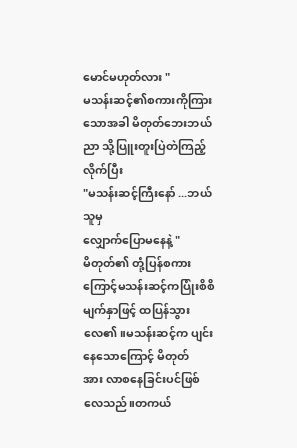မောင်မဟုတ်လား "
မသန်းဆင့်၏စကားကိုကြားသောအခါ မိတုတ်ဘေးဘယ်ညာ သို့ပြူးတူးပြဲတဲကြည့်လိုက်ပြီး
"မသန်းဆင့်ကြီးနော် ...ဘယ်သူမှ
လျှောက်ပြောမနေနဲ့ "
မိတုတ်၏ တုံ့ပြန်စကားကြောင့်မသန်းဆင့်ကပြုံးစိစိမျက်နှာဖြင့် ထပြန်သွားလေ၏။မသန်းဆင့်က ပျင်းနေသောကြောင့် မိတုတ်
အား လာစနေခြင်းပင်ဖြစ်လေသည်။တကယ်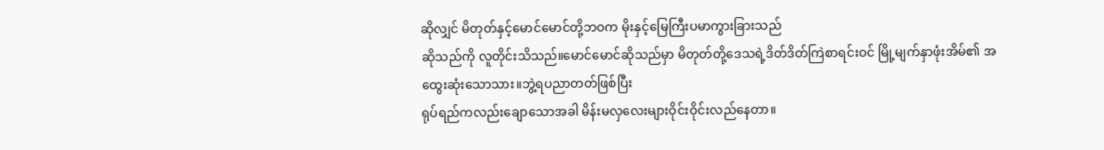ဆိုလျှင် မိတုတ်နှင့်မောင်မောင်တို့ဘဝက မိုးနှင့်မြေကြီးပမာကွားခြားသည်
ဆိုသည်ကို လူတိုင်းသိသည်။မောင်မောင်ဆိုသည်မှာ မိတုတ်တို့ဒေသရဲ့ဒိတ်ဒိတ်ကြဲစာရင်းဝင် မြို့မျက်နှာဖုံးအိမ်၏ အထွေးဆုံးသောသား။ဘွဲ့ရပညာတတ်ဖြစ်ပြီး
ရုပ်ရည်ကလည်းချောသောအခါ မိန်းမလှလေးများဝိုင်းဝိုင်းလည်နေတာ။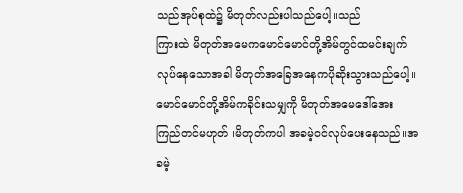သည်အုပ်စုထဲ၌ မိတုတ်လည်းပါသည်ပေါ့။သည်
ကြားထဲ မိတုတ်အမေကမောင်မောင်တို့အိမ်တွင်ထမင်းချက်လုပ်နေသောအခါ မိတုတ်အခြေအနေကပိုဆိုးသွားသည်ပေါ့။
မောင်မောင်တို့အိမ်ကခိုင်းသမျှကို မိတုတ်အမေဒေါ်အေးကြည်တင်မဟုတ် ၊မိတုတ်ကပါ အခမဲ့ဝင်လုပ်ပေးနေသည်။အခမဲ့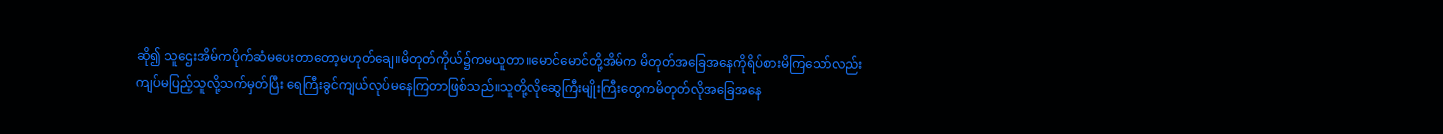ဆို၍ သူဌေးအိမ်ကပိုက်ဆံမပေးတာတော့မဟုတ်ချေ။မိတုတ်ကိုယ်၌ကမယူတာ။မောင်မောင်တို့အိမ်က မိတုတ်အခြေအနေကိုရိပ်စားမိကြသော်လည်း ကျပ်မပြည့်သူလို့သက်မှတ်ပြီး ရေကြီးခွင်ကျယ်လုပ်မနေကြတာဖြစ်သည်။သူတို့လိုဆွေကြီးမျိုးကြီးတွေကမိတုတ်လိုအခြေအနေ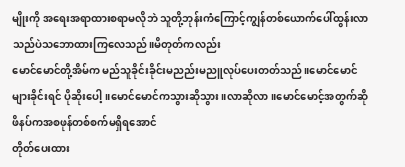မျိုးကို အရေးအရာထားစရာမလိုဘဲ သူတို့ဘုန်းကံကြောင့်ကျွန်တစ်ယောက်ပေါ်ထွန်းလာသည်ပဲသဘောထားကြလေသည်။မိတုတ်ကလည်း
မောင်မောင်တို့အိမ်က မည်သူခိုင်းခိုင်းမညည်းမညူလုပ်ပေးတတ်သည်။မောင်မောင်
များခိုင်းရင် ပိုဆိုးပေါ့။မောင်မောင်ကသွားဆိုသွား။လာဆိုလာ။မောင်မောင့်အတွက်ဆို ဖိနပ်ကအစဖုန်တစ်စက်မရှိရအောင်
တိုတ်ပေးထား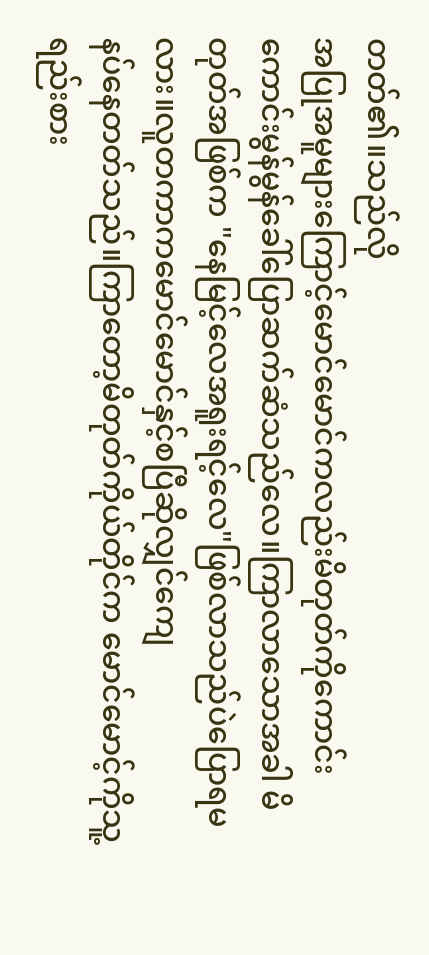တတ်၏။သည်လို
အပြုအမူများကြောင့်မောင်မောင်ကလည်းမိတုတ်ကိုကောင်းကောင်းမွန်မွန်ခေါ်ပြောဆက်ဆံသည်လေ။ကြာလာသောအခါ မိတုတ်အဖြစ်က "နေမြင့်လေအရူးရင့်လေ"ဖြစ်လာသည်ပဲပြောရမလား။လူတကာကမောင်မောင်နှင့်စပြီဆိုလျှင်ကျေ
နပ်နေတတ်သည်။ကြာတော့မိတုတ်ကိုယ်တိုင်က မောင်မောင့်ကိုသူ့ရည်းစား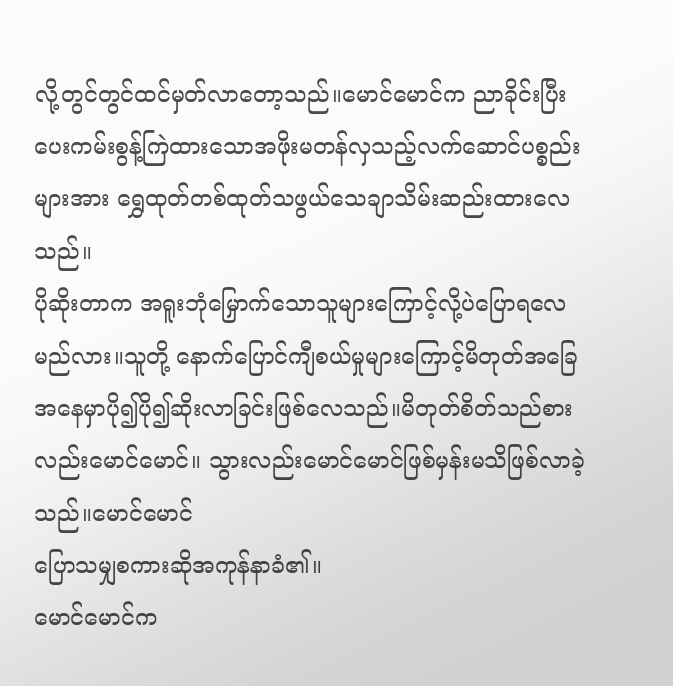လို့တွင်တွင်ထင်မှတ်လာတော့သည်။မောင်မောင်က ညာခိုင်းပြီးပေးကမ်းစွန့်ကြဲထားသောအဖိုးမတန်လှသည့်လက်ဆောင်ပစ္စည်းများအား ရွှေထုတ်တစ်ထုတ်သဖွယ်သေချာသိမ်းဆည်းထားလေသည်။
ပိုဆိုးတာက အရူးဘုံမြှောက်သောသူများကြောင့်လို့ပဲပြောရလေမည်လား။သူတို့ နောက်ပြောင်ကျီစယ်မှုများကြောင့်မိတုတ်အခြေအနေမှာပို၍ပို၍ဆိုးလာခြင်းဖြစ်လေသည်။မိတုတ်စိတ်သည်စားလည်းမောင်မောင်။ သွားလည်းမောင်မောင်ဖြစ်မှန်းမသိဖြစ်လာခဲ့သည်။မောင်မောင်
ပြောသမျှစကားဆိုအကုန်နာခံ၏။
မောင်မောင်က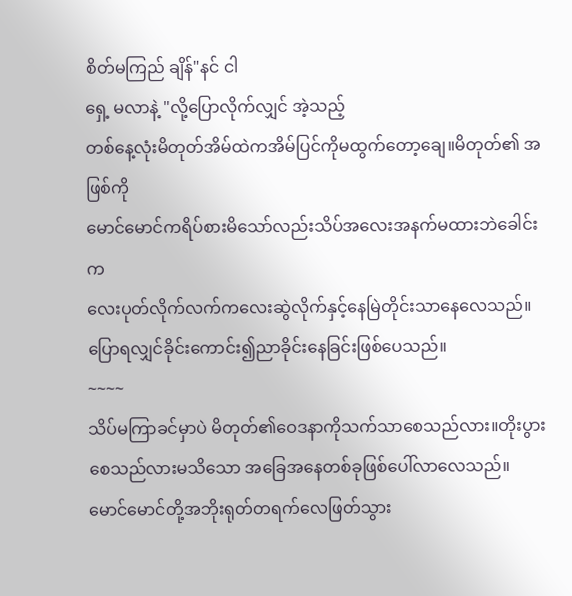စိတ်မကြည် ချိန်"နင် ငါ
ရှေ့ မလာနဲ့ "လို့ပြောလိုက်လျှင် အဲ့သည့်
တစ်နေ့လုံးမိတုတ်အိမ်ထဲကအိမ်ပြင်ကိုမထွက်တော့ချေ။မိတုတ်၏ အဖြစ်ကို
မောင်မောင်ကရိပ်စားမိသော်လည်းသိပ်အလေးအနက်မထားဘဲခေါင်းက
လေးပုတ်လိုက်လက်ကလေးဆွဲလိုက်နှင့်နေမြဲတိုင်းသာနေလေသည်။
ပြောရလျှင်ခိုင်းကောင်း၍ညာခိုင်းနေခြင်းဖြစ်ပေသည်။
~~~~
သိပ်မကြာခင်မှာပဲ မိတုတ်၏ဝေဒနာကိုသက်သာစေသည်လား။တိုးပွားစေသည်လားမသိသော အခြေအနေတစ်ခုဖြစ်ပေါ်လာလေသည်။မောင်မောင်တို့အဘိုးရုတ်တရက်လေဖြတ်သွား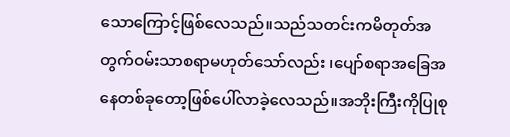သောကြောင့်ဖြစ်လေသည်။သည်သတင်းကမိတုတ်အတွက်ဝမ်းသာစရာမဟုတ်သော်လည်း ၊ပျော်စရာအခြေအနေတစ်ခုတော့ဖြစ်ပေါ်လာခဲ့လေသည်။အဘိုးကြီးကိုပြုစု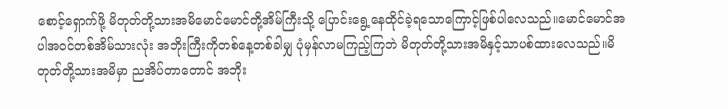စောင့်ရှောက်ဖို့ မိတုတ်တို့သားအမိမောင်မောင်တို့အိမ်ကြီးသို့ ပြောင်းရွေ့နေထိုင်ခဲ့ရသောကြောင့်ဖြစ်ပါလေသည်။မောင်မောင်အပါအဝင်တစ်အိမ်သားလုံး အဘိုးကြီးကိုတစ်နေ့တစ်ခါမျှ ပုံမှန်လာမကြည့်ကြဘဲ မိတုတ်တို့သားအမိနှင့်သာပစ်ထားလေသည်။မိတုတ်တို့သားအမိမှာ ညအိပ်တာတောင် အဘိုး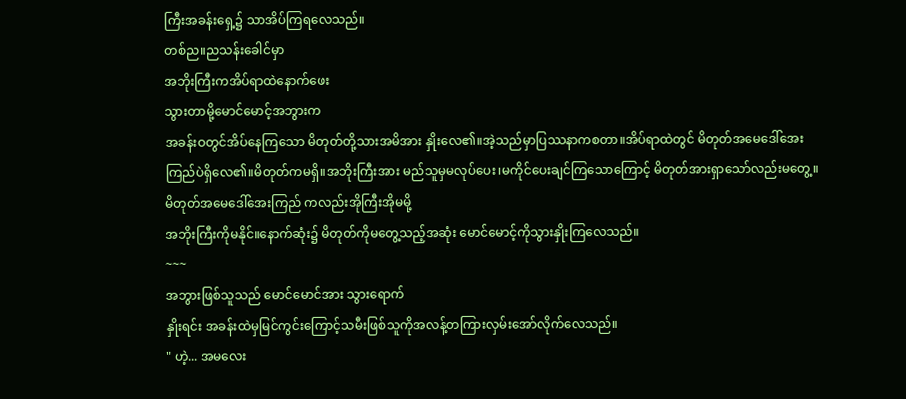ကြီးအခန်းရှေ့၌ သာအိပ်ကြရလေသည်။
တစ်ည။ညသန်းခေါင်မှာ
အဘိုးကြီးကအိပ်ရာထဲနောက်ဖေး
သွားတာမို့မောင်မောင့်အဘွားက
အခန်းဝတွင်အိပ်နေကြသော မိတုတ်တို့သားအမိအား နှိုးလေ၏။အဲ့သည်မှာပြဿနာကစတာ။အိပ်ရာထဲတွင် မိတုတ်အမေဒေါ်အေးကြည်ပဲရှိလေ၏။မိတုတ်ကမရှိ။အဘိုးကြီးအား မည်သူမှမလုပ်ပေး၊မကိုင်ပေးချင်ကြသောကြောင့် မိတုတ်အားရှာသော်လည်းမတွေ့။မိတုတ်အမေဒေါ်အေးကြည် ကလည်းအိုကြီးအိုမမို့
အဘိုးကြီးကိုမနိုင်။နောက်ဆုံး၌ မိတုတ်ကိုမတွေ့သည့်အဆုံး မောင်မောင့်ကိုသွားနှိုးကြလေသည်။
~~~
အဘွားဖြစ်သူသည် မောင်မောင်အား သွားရောက်
နှိုးရင်း အခန်းထဲမှမြင်ကွင်းကြောင့်သမီးဖြစ်သူကိုအလန့်တကြားလှမ်းအော်လိုက်လေသည်။
" ဟဲ့... အမလေး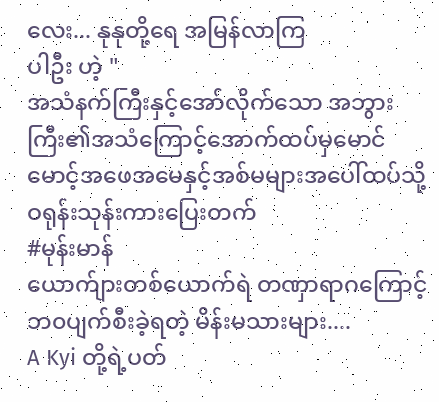လေး... နုနုတို့ရေ အမြန်လာကြ
ပါဦး ဟဲ့ "
အသံနက်ကြီးနှင့်အော်လိုက်သော အဘွားကြီး၏အသံကြောင့်အောက်ထပ်မှမောင်မောင့်အဖေအမေနှင့်အစ်မများအပေါ်ထပ်သို့ ဝရုန်းသုန်းကားပြေးတက်
#မုန်းမာန်
ယောက်ျားတစ်ယောက်ရဲ တဏှာရာဂကြောင့် ဘ၀ပျက်စီးခဲ့ရတဲ့ မိန်းမသားများ....
A Kyi တို့ရဲ့ပတ်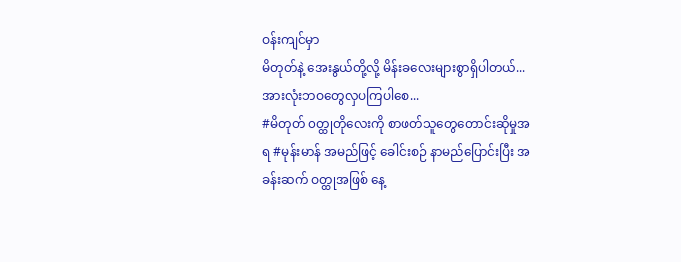ဝန်းကျင်မှာ
မိတုတ်နဲ့ အေးနွယ်တို့လို့ မိန်းခလေးများစွာရှိပါတယ်...
အားလုံးဘဝတွေလှပကြပါစေ...
#မိတုတ် ၀တ္ထုတိုလေးကို စာဖတ်သူတွေတောင်းဆိုမှုအရ #မုန်းမာန် အမည်ဖြင့် ခေါင်းစဉ် နာမည်ပြောင်းပြီး အခန်းဆက် ဝတ္ထုအဖြစ် နေ့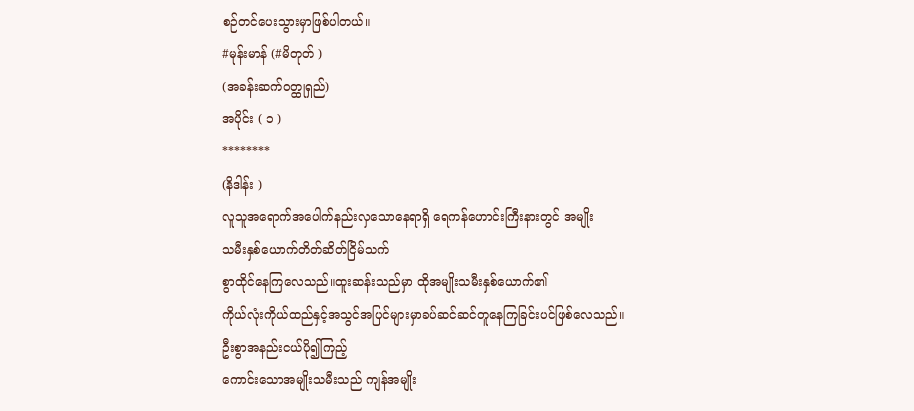စဉ်တင်ပေးသွားမှာဖြစ်ပါတယ်။
#မုန်းမာန် (#မိတုတ် )
(အခန်းဆက်ဝတ္ထုရှည်)
အပိုင်း ( ၁ )
********
(နိဒါန်း )
လူသူအရောက်အပေါက်နည်းလှသောနေရာရှိ ရေကန်ဟောင်းကြီးနားတွင် အမျိုး
သမီးနှစ်ယောက်တိတ်ဆိတ်ငြိမ်သက်
စွာထိုင်နေကြလေသည်။ထူးဆန်းသည်မှာ ထိုအမျိုးသမီးနှစ်ယောက်၏
ကိုယ်လုံးကိုယ်ထည်နှင့်အသွင်အပြင်များမှာခပ်ဆင်ဆင်တူနေကြခြင်းပင်ဖြစ်လေသည်။ဦးစွာအနည်းငယ်ပို၍ကြည့်
ကောင်းသောအမျိုးသမီးသည် ကျန်အမျိုး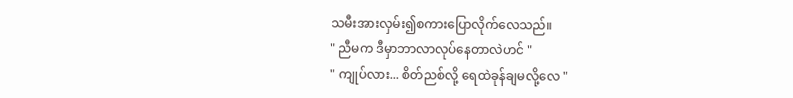သမီးအားလှမ်း၍စကားပြောလိုက်လေသည်။
" ညီမက ဒီမှာဘာလာလုပ်နေတာလဲဟင် "
" ကျုပ်လား... စိတ်ညစ်လို့ ရေထဲခုန်ချမလို့လေ "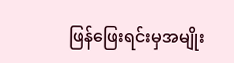ဖြန်ဖြေးရင်းမှအမျိုး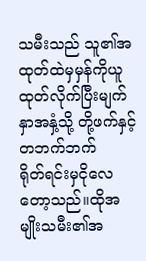သမီးသည် သူ၏အထုတ်ထဲမှမှန်ကိုယူထုတ်လိုက်ပြီးမျက်နှာအနှံ့သို့ တို့ဖက်နှင့်တဘက်ဘက်
ရိုတ်ရင်းမှငိုလေတော့သည်။ထိုအမျိုးသမီး၏အ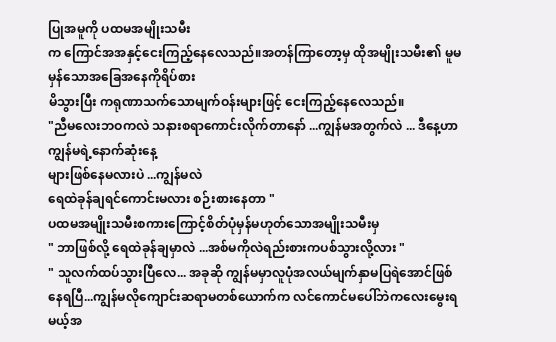ပြုအမူကို ပထမအမျိုးသမီး
က ကြောင်အအနှင့်ငေးကြည့်နေလေသည်။အတန်ကြာတော့မှ ထိုအမျိုးသမီး၏ မူမမှန်သောအခြေအနေကိုရိပ်စား
မိသွားပြီး ကရုဏာသက်သောမျက်ဝန်းများဖြင့် ငေးကြည့်နေလေသည်။
"ညီမလေးဘဝကလဲ သနားစရာကောင်းလိုက်တာနော် ...ကျွန်မအတွက်လဲ ... ဒီနေ့ဟာကျွန်မရဲ့နောက်ဆုံးနေ့
များဖြစ်နေမလားပဲ ...ကျွန်မလဲ
ရေထဲခုန်ချရင်ကောင်းမလား စဉ်းစားနေတာ "
ပထမအမျိုးသမီးစကားကြောင့်စိတ်ပုံမှန်မဟုတ်သောအမျိုးသမီးမှ
" ဘာဖြစ်လို့ ရေထဲခုန်ချမှာလဲ ...အစ်မကိုလဲရည်းစားကပစ်သွားလို့လား "
" သူလက်ထပ်သွားပြီလေ... အခုဆို ကျွန်မမှာလူပုံအလယ်မျက်နှာမပြရဲအောင်ဖြစ်နေရပြီ...ကျွန်မလိုကျောင်းဆရာမတစ်ယောက်က လင်ကောင်မပေါ်ဘဲကလေးမွေးရမယ့်အ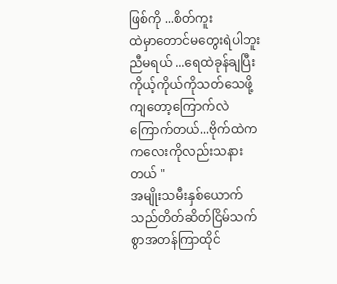ဖြစ်ကို ...စိတ်ကူး
ထဲမှာတောင်မတွေးရဲပါဘူး ညီမရယ် ...ရေထဲခုန်ချပြီး ကိုယ့်ကိုယ်ကိုသတ်သေဖို့ကျတော့ကြောက်လဲကြောက်တယ်...ဗိုက်ထဲက ကလေးကိုလည်းသနားတယ် "
အမျိုးသမီးနှစ်ယောက်သည်တိတ်ဆိတ်ငြိမ်သက်စွာအတန်ကြာထိုင်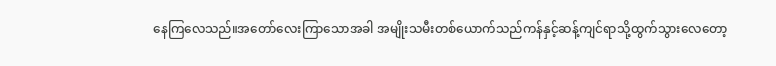နေကြလေသည်။အတော်လေးကြာသောအခါ အမျိုးသမီးတစ်ယောက်သည်ကန်နှင့်ဆန့်ကျင်ရာသို့ထွက်သွားလေတော့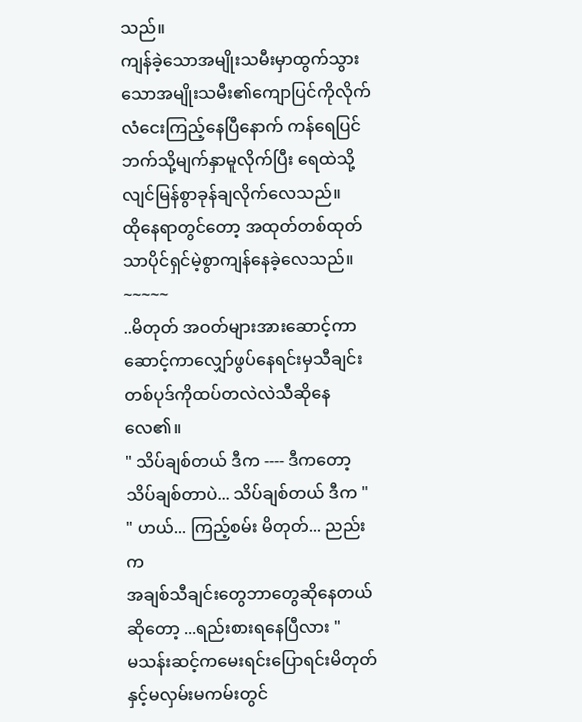သည်။
ကျန်ခဲ့သောအမျိုးသမီးမှာထွက်သွားသောအမျိုးသမီး၏ကျောပြင်ကိုလိုက်
လံငေးကြည့်နေပြီနောက် ကန်ရေပြင်ဘက်သို့မျက်နှာမူလိုက်ပြီး ရေထဲသို့လျင်မြန်စွာခုန်ချလိုက်လေသည်။
ထိုနေရာတွင်တော့ အထုတ်တစ်ထုတ်သာပိုင်ရှင်မဲ့စွာကျန်နေခဲ့လေသည်။
~~~~~
..မိတုတ် အဝတ်များအားဆောင့်ကာဆောင့်ကာလျှော်ဖွပ်နေရင်းမှသီချင်းတစ်ပုဒ်ကိုထပ်တလဲလဲသီဆိုနေလေ၏။
" သိပ်ချစ်တယ် ဒီက ---- ဒီကတော့
သိပ်ချစ်တာပဲ... သိပ်ချစ်တယ် ဒီက "
" ဟယ်... ကြည့်စမ်း မိတုတ်... ညည်းက
အချစ်သီချင်းတွေဘာတွေဆိုနေတယ်
ဆိုတော့ ...ရည်းစားရနေပြီလား "
မသန်းဆင့်ကမေးရင်းပြောရင်းမိတုတ်နှင့်မလှမ်းမကမ်းတွင်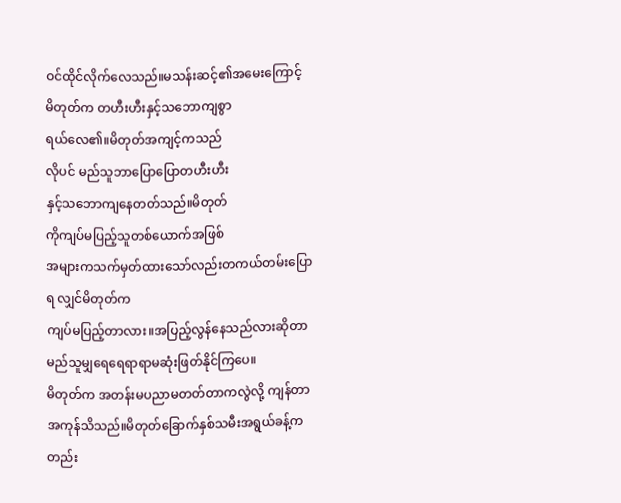ဝင်ထိုင်လိုက်လေသည်။မသန်းဆင့်၏အမေးကြောင့်
မိတုတ်က တဟီးဟီးနှင့်သဘောကျစွာ
ရယ်လေ၏။မိတုတ်အကျင့်ကသည်
လိုပင် မည်သူဘာပြောပြောတဟီးဟီး
နှင့်သဘောကျနေတတ်သည်။မိတုတ်
ကိုကျပ်မပြည့်သူတစ်ယောက်အဖြစ်
အများကသက်မှတ်ထားသော်လည်းတကယ်တမ်းပြောရ လျှင်မိတုတ်က
ကျပ်မပြည့်တာလား။အပြည့်လွန်နေသည်လားဆိုတာ မည်သူမျှရေရေရာရာမဆုံးဖြတ်နိုင်ကြပေ။
မိတုတ်က အတန်းမပညာမတတ်တာကလွဲလို့ ကျန်တာအကုန်သိသည်။မိတုတ်ခြောက်နှစ်သမီးအရွယ်ခန့်ကတည်း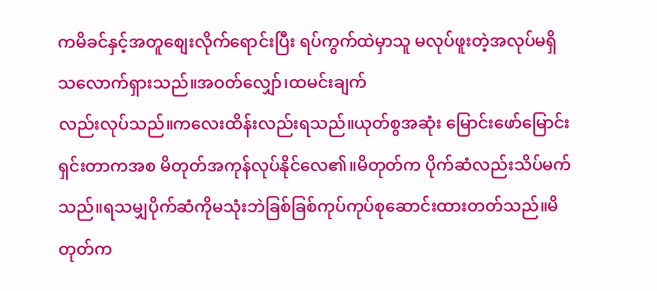ကမိခင်နှင့်အတူစျေးလိုက်ရောင်းပြီး ရပ်ကွက်ထဲမှာသူ မလုပ်ဖူးတဲ့အလုပ်မရှိ
သလောက်ရှားသည်။အဝတ်လျှော်၊ထမင်းချက်
လည်းလုပ်သည်။ကလေးထိန်းလည်းရသည်။ယုတ်စွအဆုံး မြောင်းဖော်မြောင်းရှင်းတာကအစ မိတုတ်အကုန်လုပ်နိုင်လေ၏။မိတုတ်က ပိုက်ဆံလည်းသိပ်မက်သည်။ရသမျှပိုက်ဆံကိုမသုံးဘဲခြစ်ခြစ်ကုပ်ကုပ်စုဆောင်းထားတတ်သည်။မိတုတ်က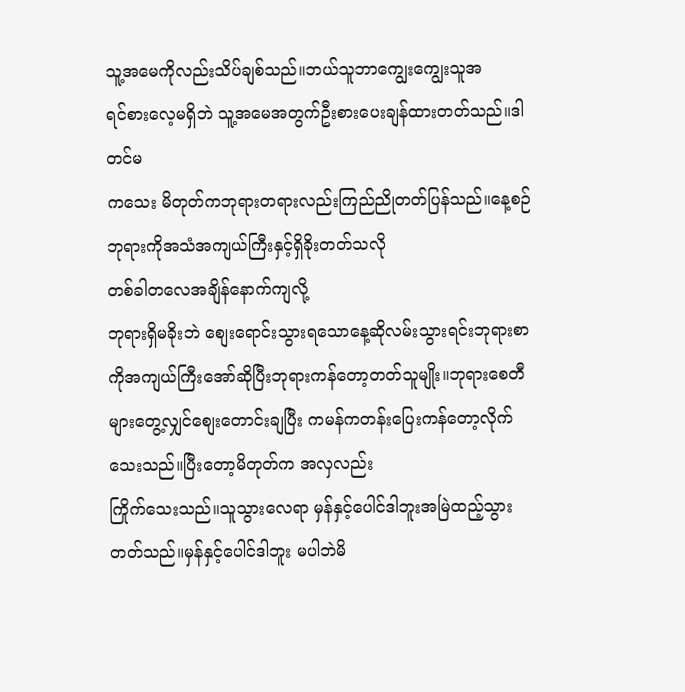သူ့အမေကိုလည်းသိပ်ချစ်သည်။ဘယ်သူဘာကျွေးကျွေးသူအ
ရင်စားလေ့မရှိဘဲ သူ့အမေအတွက်ဦးစားပေးချန်ထားတတ်သည်။ဒါတင်မ
ကသေး မိတုတ်ကဘုရားတရားလည်းကြည်ညိုတတ်ပြန်သည်။နေ့စဉ်ဘုရားကိုအသံအကျယ်ကြီးနှင့်ရှိခိုးတတ်သလို
တစ်ခါတလေအချိန်နောက်ကျလို့
ဘုရားရှိမခိုးဘဲ စျေးရောင်းသွားရသောနေ့ဆိုလမ်းသွားရင်းဘုရားစာကိုအကျယ်ကြီးအော်ဆိုပြီးဘုရားကန်တော့တတ်သူမျိုး။ဘုရားစေတီများတွေ့လျှင်စျေးတောင်းချပြီး ကမန်ကတန်းပြေးကန်တော့လိုက်သေးသည်။ပြီးတော့မိတုတ်က အလှလည်း
ကြိုက်သေးသည်။သူသွားလေရာ မှန်နှင့်ပေါင်ဒါဘူးအမြဲထည့်သွားတတ်သည်။မှန်နှင့်ပေါင်ဒါဘူး မပါဘဲမိ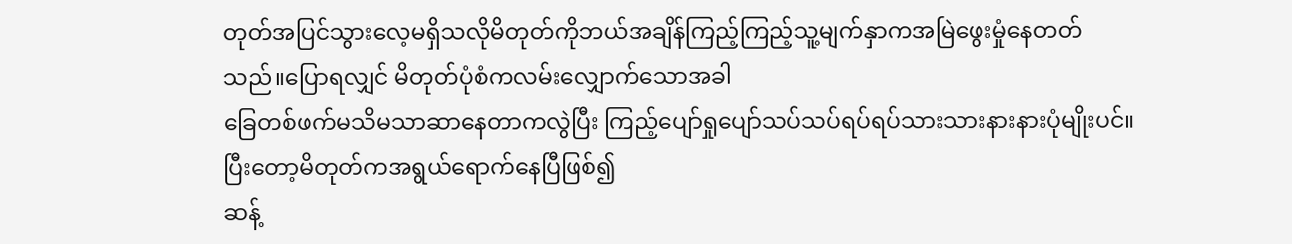တုတ်အပြင်သွားလေ့မရှိသလိုမိတုတ်ကိုဘယ်အချိန်ကြည့်ကြည့်သူ့မျက်နှာကအမြဲဖွေးမှုံနေတတ်သည်။ပြောရလျှင် မိတုတ်ပုံစံကလမ်းလျှောက်သောအခါ
ခြေတစ်ဖက်မသိမသာဆာနေတာကလွဲပြီး ကြည့်ပျော်ရှုပျော်သပ်သပ်ရပ်ရပ်သားသားနားနားပုံမျိုးပင်။ပြီးတော့မိတုတ်ကအရွယ်ရောက်နေပြီဖြစ်၍
ဆန့်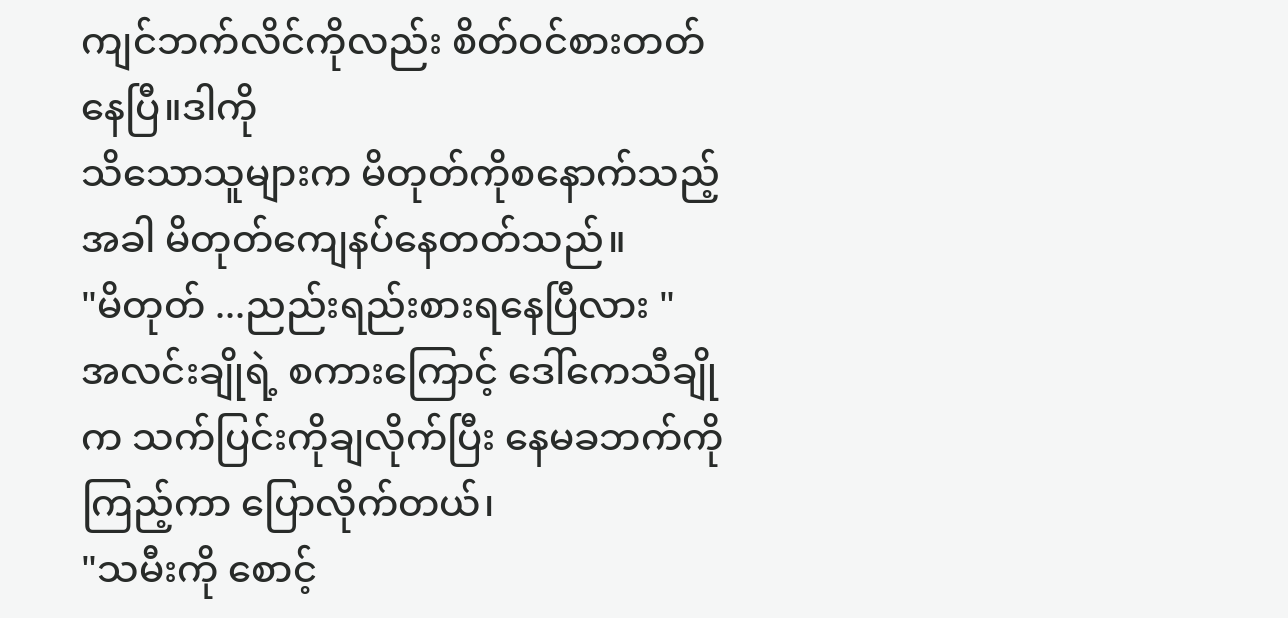ကျင်ဘက်လိင်ကိုလည်း စိတ်ဝင်စားတတ်နေပြီ။ဒါကို
သိသောသူများက မိတုတ်ကိုစနောက်သည့်အခါ မိတုတ်ကျေနပ်နေတတ်သည်။
"မိတုတ် ...ညည်းရည်းစားရနေပြီလား "
အလင်းချိုရဲ့ စကားကြောင့် ဒေါ်ကေသီချိုက သက်ပြင်းကိုချလိုက်ပြီး နေမခဘက်ကို ကြည့်ကာ ပြောလိုက်တယ်၊
"သမီးကို စောင့်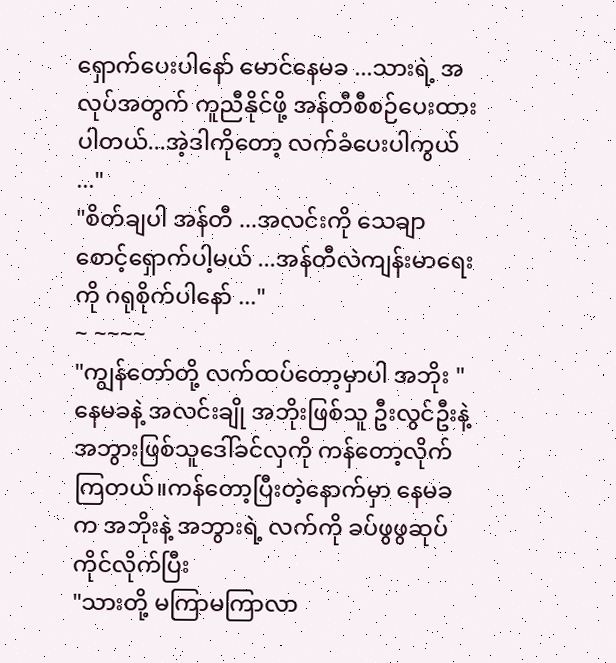ရှောက်ပေးပါနော် မောင်နေမခ ...သားရဲ့ အလုပ်အတွက် ကူညီနိုင်ဖို့ အန်တီစီစဉ်ပေးထားပါတယ်...အဲ့ဒါကိုတော့ လက်ခံပေးပါကွယ် ..."
"စိတ်ချပါ အန်တီ ...အလင်းကို သေချာ စောင့်ရှောက်ပါ့မယ် ...အန်တီလဲကျန်းမာရေးကို ဂရုစိုက်ပါနော် ..."
~ ~~~~
"ကျွန်တော်တို့ လက်ထပ်တော့မှာပါ အဘိုး "
နေမခနဲ့ အလင်းချို အဘိုးဖြစ်သူ ဦးလွင်ဦးနဲ့ အဘွားဖြစ်သူဒေါ်ခင်လှကို ကန်တော့လိုက်ကြတယ်။ကန်တော့ပြီးတဲ့နောက်မှာ နေမခက အဘိုးနဲ့ အဘွားရဲ့ လက်ကို ခပ်ဖွဖွဆုပ်ကိုင်လိုက်ပြီး
"သားတို့ မကြာမကြာလာ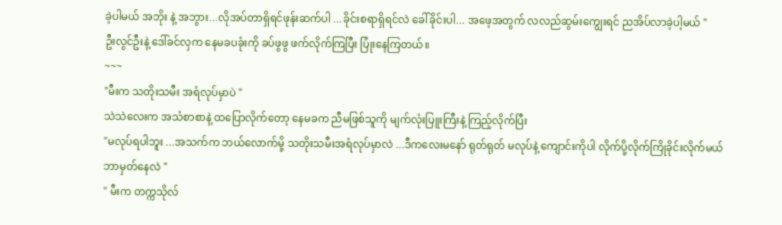ခဲ့ပါမယ် အဘိုး နဲ့ အဘွား...လိုအပ်တာရှိရင်ဖုန်းဆက်ပါ ...ခိုင်းစရာရှိရင်လဲ ခေါ်ခိုင်းပါ... အဖေ့အတွက် လလည်ဆွမ်းကျွေးရင် ညအိပ်လာခဲ့ပါ့မယ် "
ဦးလွင်ဦးနဲ့ ဒေါ်ခင်လှက နေမခပခုံးကို ခပ်ဖွဖွ ဖက်လိုက်ကြပြီး ပြုံးနေကြတယ်။
~~~
"မီးက သတိုးသမီး အရံလုပ်မှာပဲ "
သဲသဲလေးက အသံစာစာနဲ့ ထပြောလိုက်တော့ နေမခက ညီမဖြစ်သူကို မျက်လုံးပြူးကြီးနဲ့ ကြည့်လိုက်ပြီး
"မလုပ်ရပါဘူး ...အသက်က ဘယ်လောက်မို့ သတိုးသမီးအရံလုပ်မှာလဲ ...ဒီကလေးမနော် ရုတ်ရုတ် မလုပ်နဲ့ ကျောင်းကိုပါ လိုက်ပို့လိုက်ကြိုခိုင်းလိုက်မယ် ဘာမှတ်နေလဲ "
" မီးက တက္ကသိုလ်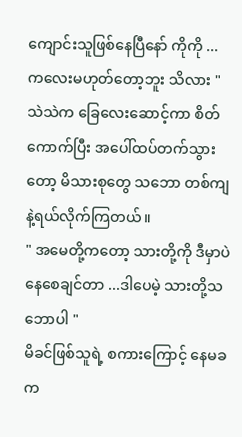ကျောင်းသူဖြစ်နေပြီနော် ကိုကို ... ကလေးမဟုတ်တော့ဘူး သိလား "
သဲသဲက ခြေလေးဆောင့်ကာ စိတ်ကောက်ပြီး အပေါ်ထပ်တက်သွားတော့ မိသားစုတွေ သဘော တစ်ကျနဲ့ရယ်လိုက်ကြတယ်။
" အမေတို့ကတော့ သားတို့ကို ဒီမှာပဲ နေစေချင်တာ ...ဒါပေမဲ့ သားတို့သဘောပါ "
မိခင်ဖြစ်သူရဲ့ စကားကြောင့် နေမခက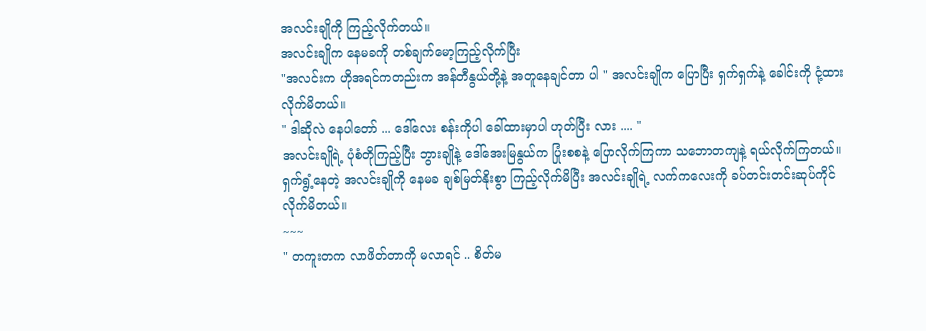အလင်းချိုကို ကြည့်လိုက်တယ်။
အလင်းချိုက နေမခကို တစ်ချက်မော့ကြည့်လိုက်ပြီး
"အလင်းက ဟိုအရင်ကတည်းက အန်တီနွယ်တို့နဲ့ အတူနေချင်တာ ပါ " အလင်းချိုက ပြောပြီး ရှက်ရှက်နဲ့ ခေါင်းကို ငုံ့ထားလိုက်မိတယ်။
" ဒါဆိုလဲ နေပါတော် ... ဒေါ်လေး စန်းကိုပါ ခေါ်ထားမှာပါ ဟုတ်ပြီး လား .... "
အလင်းချိုရဲ့ ပုံစံတိုကြည့်ပြီး ဘွားချိုနဲ့ ဒေါ်အေးမြနွယ်က ပြုံးစစနဲ့ ပြောလိုက်ကြကာ သဘောတကျနဲ့ ရယ်လိုက်ကြတယ်။
ရှက်ရွံ့နေတဲ့ အလင်းချိုကို နေမခ ချစ်မြတ်နိုးစွာ ကြည့်လိုက်မိပြီး အလင်းချိုရဲ့ လက်ကလေးကို ခပ်တင်းတင်းဆုပ်ကိုင်လိုက်မိတယ်။
~~~
" တကူးတက လာဖိတ်တာကို မလာရင် .. စိတ်မ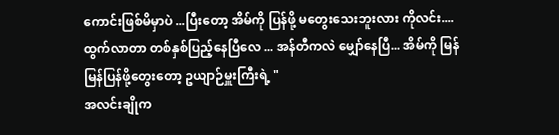ကောင်းဖြစ်မိမှာပဲ ...ပြီးတော့ အိမ်ကို ပြန်ဖို့ မတွေးသေးဘူးလား ကိုလင်း....ထွက်လာတာ တစ်နှစ်ပြည့်နေပြီလေ ... အန်တီကလဲ မျှော်နေပြီ... အိမ်ကို မြန်မြန်ပြန်ဖို့တွေးတော့ ဥယျာဉ်မှူးကြီးရဲ့ "
အလင်းချိုက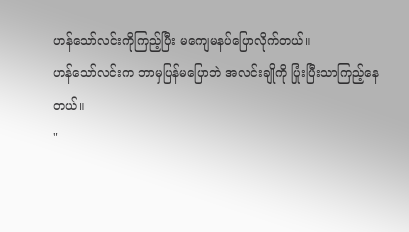ဟန်သော်လင်းကိုကြည့်ပြီး မကျေမနပ်ပြောလိုက်တယ်။
ဟန်သော်လင်းက ဘာမှပြန်မပြောဘဲ အလင်းချိုကို ပြုံးပြီးသာကြည့်နေတယ်။
"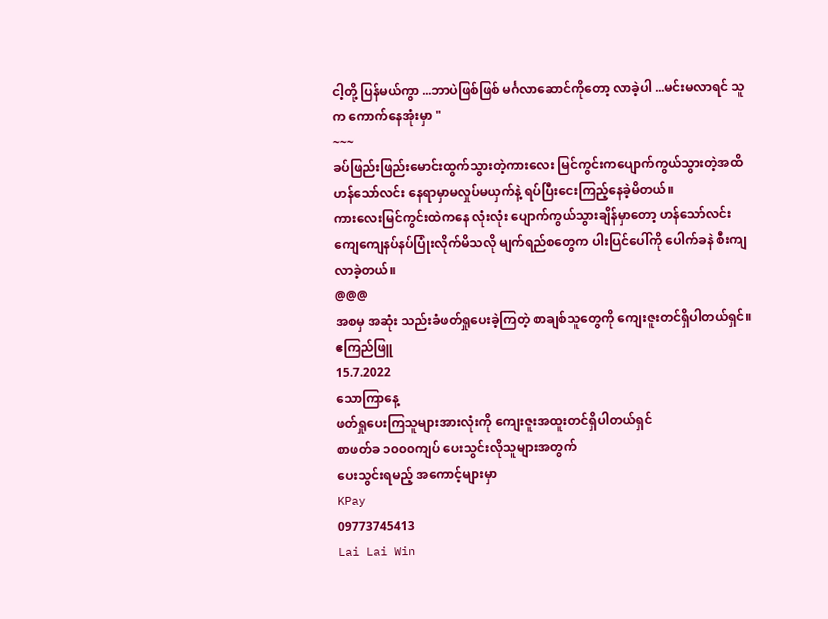ငါ့တို့ ပြန်မယ်ကွာ ...ဘာပဲဖြစ်ဖြစ် မင်္ဂလာဆောင်ကိုတော့ လာခဲ့ပါ ...မင်းမလာရင် သူက ကောက်နေအုံးမှာ "
~~~
ခပ်ဖြည်းဖြည်းမောင်းထွက်သွားတဲ့ကားလေး မြင်ကွင်းကပျောက်ကွယ်သွားတဲ့အထိ ဟန်သော်လင်း နေရာမှာမလှုပ်မယှက်နဲ့ ရပ်ပြီးငေးကြည့်နေခဲ့မိတယ်။
ကားလေးမြင်ကွင်းထဲကနေ လုံးလုံး ပျောက်ကွယ်သွားချိန်မှာတော့ ဟန်သော်လင်း ကျေကျေနပ်နပ်ပြုံးလိုက်မိသလို မျက်ရည်စတွေက ပါးပြင်ပေါ်ကို ပေါက်ခနဲ စီးကျလာခဲ့တယ်။
@@@
အစမှ အဆုံး သည်းခံဖတ်ရှုပေးခဲ့ကြတဲ့ စာချစ်သူတွေကို ကျေးဇူးတင်ရှိပါတယ်ရှင်။
ဧကြည်ဖြူ
15.7.2022
သောကြာနေ့
ဖတ်ရှုပေးကြသူများအားလုံးကို ကျေးဇူးအထူးတင်ရှိပါတယ်ရှင်
စာဖတ်ခ ၁၀၀၀ကျပ် ပေးသွင်းလိုသူများအတွက်
ပေးသွင်းရမည့် အကောင့်များမှာ
KPay
09773745413
Lai Lai Win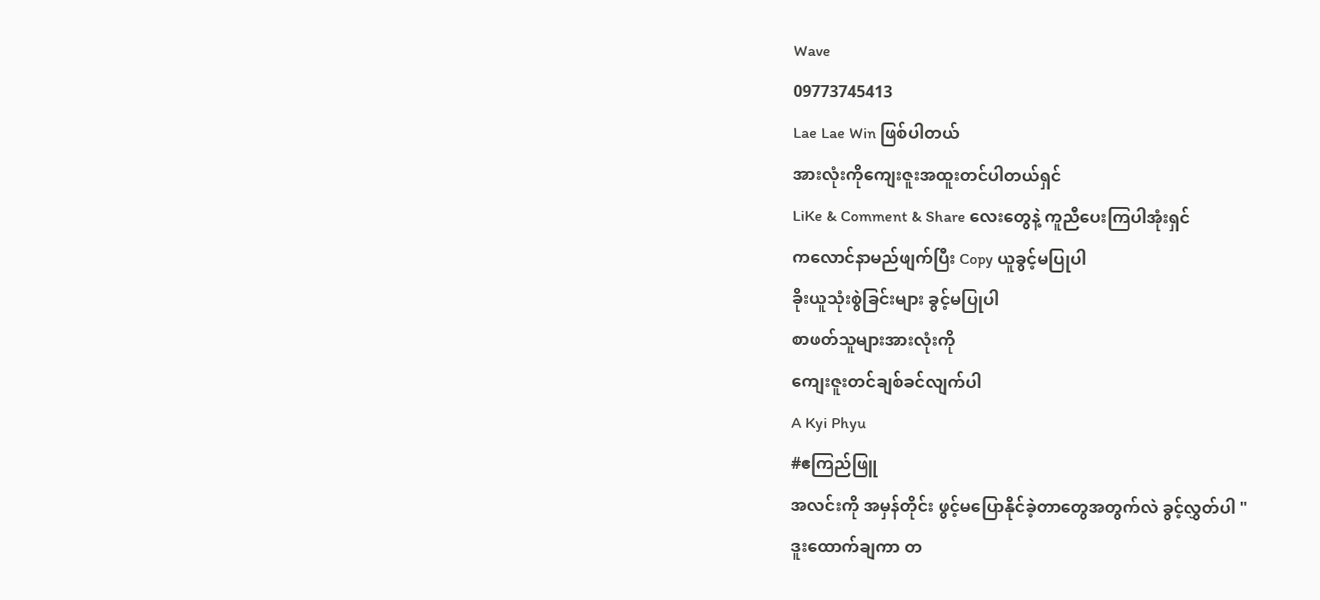Wave
09773745413
Lae Lae Win ဖြစ်ပါတယ်
အားလုံးကိုကျေးဇူးအထူးတင်ပါတယ်ရှင်
LiKe & Comment & Share လေးတွေနဲ့ ကူညီပေးကြပါအုံးရှင်
ကလောင်နာမည်ဖျက်ပြီး Copy ယူခွင့်မပြုပါ
ခိုးယူသုံးစွဲခြင်းများ ခွင့်မပြုပါ
စာဖတ်သူများအားလုံးကို
ကျေးဇူးတင်ချစ်ခင်လျက်ပါ
A Kyi Phyu
#ဧကြည်ဖြူ
အလင်းကို အမှန်တိုင်း ဖွင့်မပြောနိုင်ခဲ့တာတွေအတွက်လဲ ခွင့်လွှတ်ပါ "
ဒူးထောက်ချကာ တ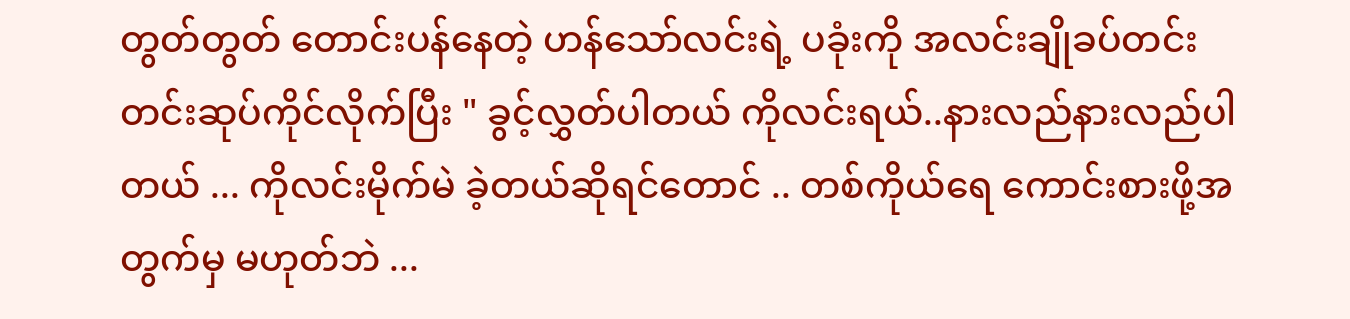တွတ်တွတ် တောင်းပန်နေတဲ့ ဟန်သော်လင်းရဲ့ ပခုံးကို အလင်းချိုခပ်တင်းတင်းဆုပ်ကိုင်လိုက်ပြီး " ခွင့်လွှတ်ပါတယ် ကိုလင်းရယ်..နားလည်နားလည်ပါတယ် ... ကိုလင်းမိုက်မဲ ခဲ့တယ်ဆိုရင်တောင် .. တစ်ကိုယ်ရေ ကောင်းစားဖို့အတွက်မှ မဟုတ်ဘဲ ...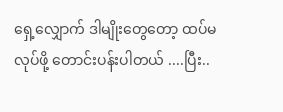ရှေ့လျှောက် ဒါမျိုးတွေတော့ ထပ်မလုပ်ဖို့ တောင်းပန်းပါတယ် ....ပြီး..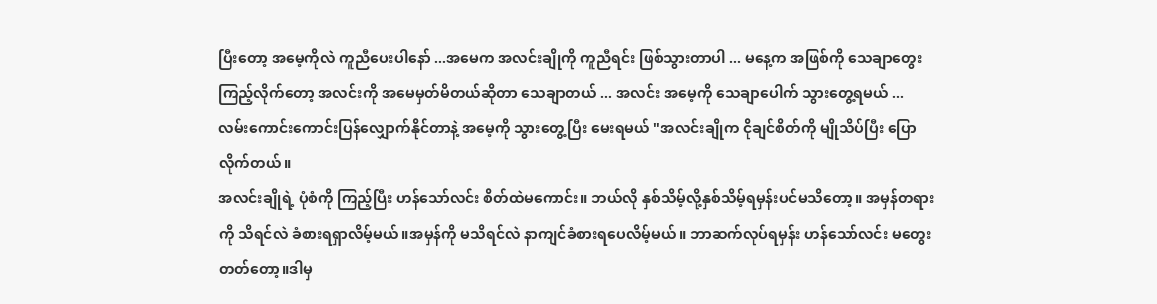ပြီးတော့ အမေ့ကိုလဲ ကူညီပေးပါနော် ...အမေက အလင်းချိုကို ကူညီရင်း ဖြစ်သွားတာပါ ... မနေ့က အဖြစ်ကို သေချာတွေးကြည့်လိုက်တော့ အလင်းကို အမေမှတ်မိတယ်ဆိုတာ သေချာတယ် ... အလင်း အမေ့ကို သေချာပေါက် သွားတွေ့ရမယ် ... လမ်းကောင်းကောင်းပြန်လျှောက်နိုင်တာနဲ့ အမေ့ကို သွားတွေ့ပြီး မေးရမယ် "အလင်းချိုက ငိုချင်စိတ်ကို မျိုသိပ်ပြီး ပြောလိုက်တယ်။
အလင်းချိုရဲ့ ပုံစံကို ကြည့်ပြီး ဟန်သော်လင်း စိတ်ထဲမကောင်း။ ဘယ်လို နှစ်သိမ့်လို့နှစ်သိမ့်ရမှန်းပင်မသိတော့။ အမှန်တရားကို သိရင်လဲ ခံစားရရှာလိမ့်မယ်။အမှန်ကို မသိရင်လဲ နာကျင်ခံစားရပေလိမ့်မယ်။ ဘာဆက်လုပ်ရမှန်း ဟန်သော်လင်း မတွေးတတ်တော့။ဒါမှ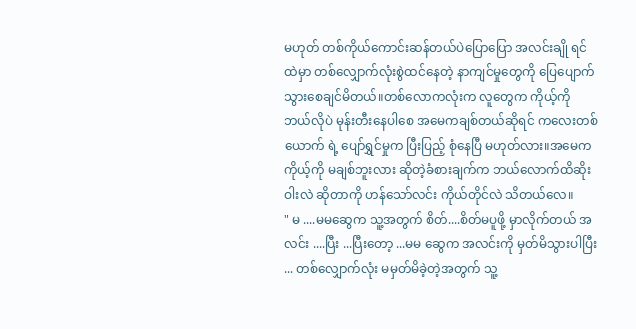မဟုတ် တစ်ကိုယ်ကောင်းဆန်တယ်ပဲပြောပြော အလင်းချို ရင်ထဲမှာ တစ်လျှောက်လုံးစွဲထင်နေတဲ့ နာကျင်မှုတွေကို ပြေပျောက်သွားစေချင်မိတယ်။တစ်လောကလုံးက လူတွေက ကိုယ့်ကို ဘယ်လိုပဲ မုန်းတီးနေပါစေ အမေကချစ်တယ်ဆိုရင် ကလေးတစ်ယောက် ရဲ့ ပျော်ရွှင်မှုက ပြီးပြည့် စုံနေပြီ မဟုတ်လား။အမေက ကိုယ့်ကို မချစ်ဘူးလား ဆိုတဲ့ခံစားချက်က ဘယ်လောက်ထိဆိုးဝါးလဲ ဆိုတာကို ဟန်သော်လင်း ကိုယ်တိုင်လဲ သိတယ်လေ။
" မ ....မမဆွေက သူ့အတွက် စိတ်....စိတ်မပူဖို့ မှာလိုက်တယ် အလင်း ....ပြီး ...ပြီးတော့ ...မမ ဆွေက အလင်းကို မှတ်မိသွားပါပြီး ... တစ်လျှောက်လုံး မမှတ်မိခဲ့တဲ့အတွက် သူ့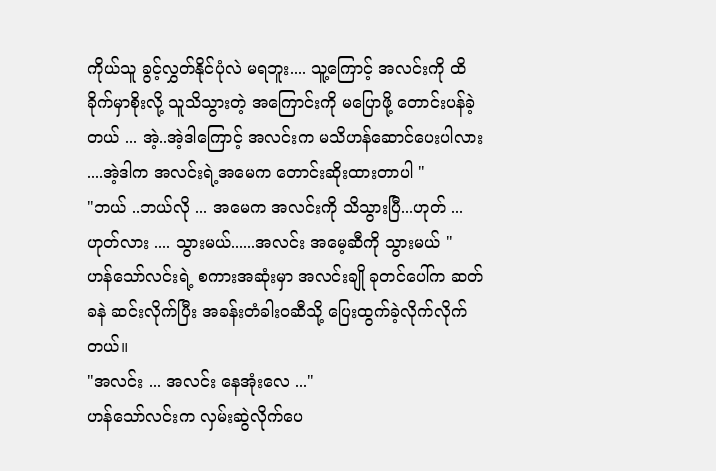ကိုယ်သူ ခွင့်လွှတ်နိုင်ပုံလဲ မရဘူး.... သူ့ကြောင့် အလင်းကို ထိခိုက်မှာစိုးလို့ သူသိသွားတဲ့ အကြောင်းကို မပြောဖို့ တောင်းပန်ခဲ့တယ် ... အဲ့..အဲ့ဒါကြောင့် အလင်းက မသိဟန်ဆောင်ပေးပါလား ....အဲ့ဒါက အလင်းရဲ့အမေက တောင်းဆိုးထားတာပါ "
"ဘယ် ..ဘယ်လို ... အမေက အလင်းကို သိသွားပြီ...ဟုတ် ... ဟုတ်လား .... သွားမယ်......အလင်း အမေ့ဆီကို သွားမယ် "
ဟန်သော်လင်းရဲ့ စကားအဆုံးမှာ အလင်းချို ခုတင်ပေါ်က ဆတ်ခနဲ ဆင်းလိုက်ပြီး အခန်းတံခါးဝဆီသို့ ပြေးထွက်ခဲ့လိုက်လိုက်တယ်။
"အလင်း ... အလင်း နေအုံးလေ ..."
ဟန်သော်လင်းက လှမ်းဆွဲလိုက်ပေ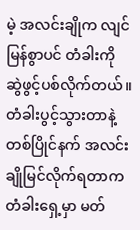မဲ့ အလင်းချိုက လျင်မြန်စွာပင် တံခါးကို ဆွဲဖွင့်ပစ်လိုက်တယ်။
တံခါးပွင့်သွားတာနဲ့ တစ်ပြိုင်နက် အလင်းချိုမြင်လိုက်ရတာက တံခါးရှေ့မှာ မတ်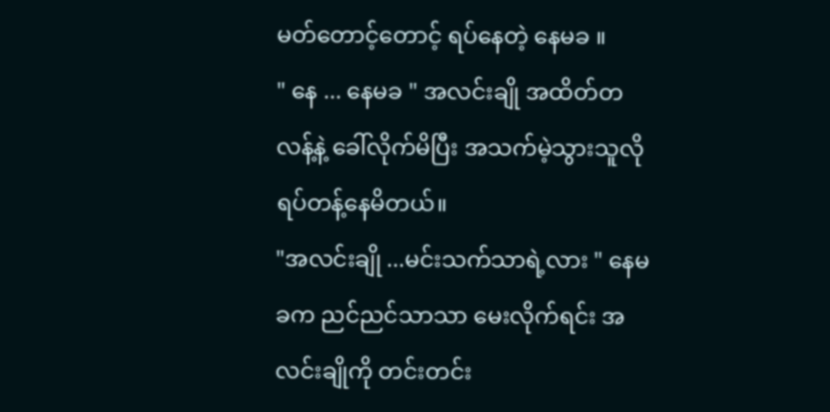မတ်တောင့်တောင့် ရပ်နေတဲ့ နေမခ ။
" နေ ... နေမခ " အလင်းချို အထိတ်တလန့်နဲ့ ခေါ်လိုက်မိပြီး အသက်မဲ့သွားသူလို ရပ်တန့်နေမိတယ်။
"အလင်းချို ...မင်းသက်သာရဲ့လား " နေမခက ညင်ညင်သာသာ မေးလိုက်ရင်း အလင်းချိုကို တင်းတင်း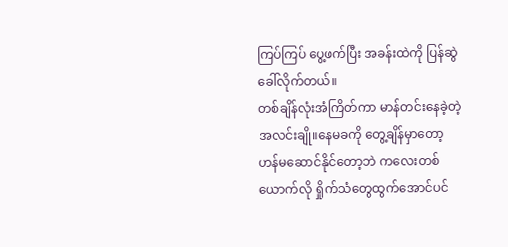ကြပ်ကြပ် ပွေ့ဖက်ပြီး အခန်းထဲကို ပြန်ဆွဲခေါ်လိုက်တယ်။
တစ်ချိန်လုံးအံကြိတ်ကာ မာန်တင်းနေခဲ့တဲ့ အလင်းချို။နေမခကို တွေ့ချိန်မှာတော့ ဟန်မဆောင်နိုင်တော့ဘဲ ကလေးတစ်ယောက်လို ရှိုက်သံတွေထွက်အောင်ပင်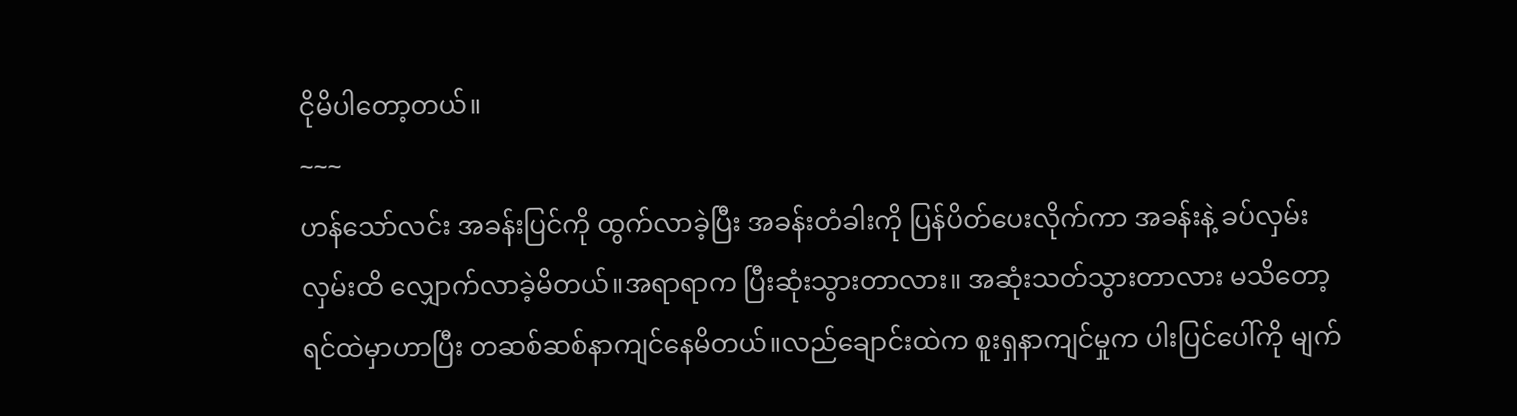ငိုမိပါတော့တယ်။
~~~
ဟန်သော်လင်း အခန်းပြင်ကို ထွက်လာခဲ့ပြီး အခန်းတံခါးကို ပြန်ပိတ်ပေးလိုက်ကာ အခန်းနဲ့ ခပ်လှမ်းလှမ်းထိ လျှောက်လာခဲ့မိတယ်။အရာရာက ပြီးဆုံးသွားတာလား။ အဆုံးသတ်သွားတာလား မသိတော့ ရင်ထဲမှာဟာပြီး တဆစ်ဆစ်နာကျင်နေမိတယ်။လည်ချောင်းထဲက စူးရှနာကျင်မှုက ပါးပြင်ပေါ်ကို မျက်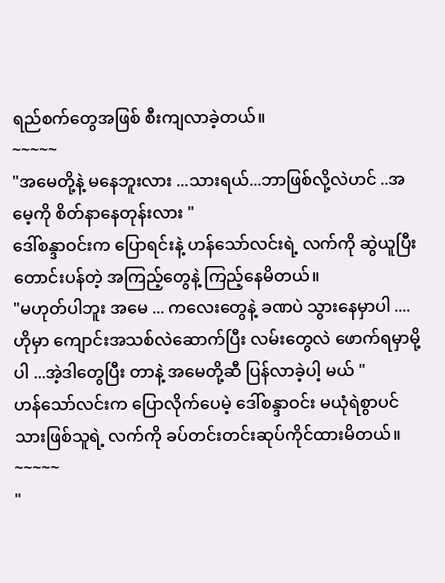ရည်စက်တွေအဖြစ် စီးကျလာခဲ့တယ်။
~~~~~
"အမေတို့နဲ့ မနေဘူးလား ...သားရယ်...ဘာဖြစ်လို့လဲဟင် ..အမေ့ကို စိတ်နာနေတုန်းလား "
ဒေါ်စန္ဒာဝင်းက ပြောရင်းနဲ့ ဟန်သော်လင်းရဲ့ လက်ကို ဆွဲယူပြီး တောင်းပန်တဲ့ အကြည့်တွေနဲ့ ကြည့်နေမိတယ်။
"မဟုတ်ပါဘူး အမေ ... ကလေးတွေနဲ့ ခဏပဲ သွားနေမှာပါ ....ဟိုမှာ ကျောင်းအသစ်လဲဆောက်ပြီး လမ်းတွေလဲ ဖောက်ရမှာမို့ပါ ...အဲ့ဒါတွေပြီး တာနဲ့ အမေတို့ဆီ ပြန်လာခဲ့ပါ့ မယ် "
ဟန်သော်လင်းက ပြောလိုက်ပေမဲ့ ဒေါ်စန္ဒာဝင်း မယုံရဲစွာပင် သားဖြစ်သူရဲ့ လက်ကို ခပ်တင်းတင်းဆုပ်ကိုင်ထားမိတယ်။
~~~~~
"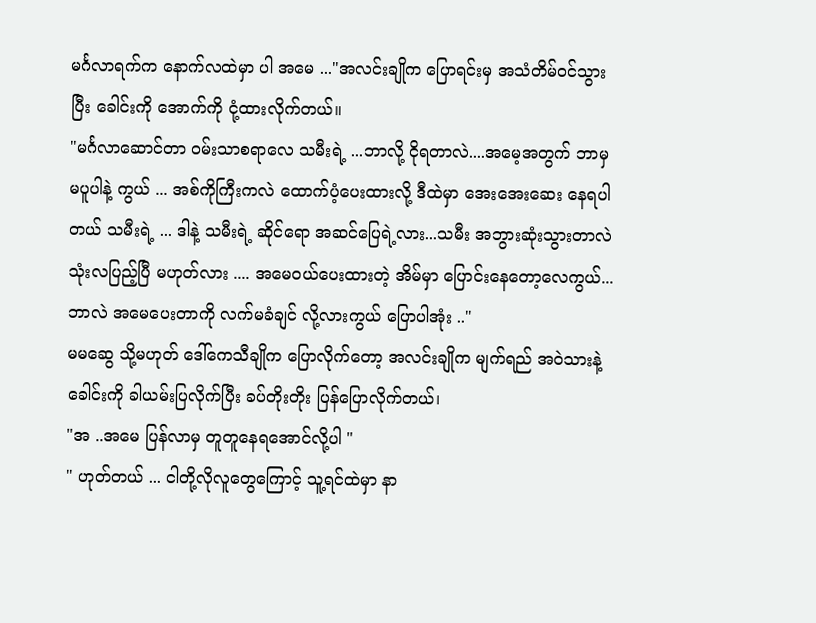မင်္ဂလာရက်က နောက်လထဲမှာ ပါ အမေ ..."အလင်းချိုက ပြောရင်းမှ အသံတိမ်ဝင်သွားပြီး ခေါင်းကို အောက်ကို ငုံ့ထားလိုက်တယ်။
"မင်္ဂလာဆောင်တာ ဝမ်းသာစရာလေ သမီးရဲ့ ...ဘာလို့ ငိုရတာလဲ....အမေ့အတွက် ဘာမှ မပူပါနဲ့ ကွယ် ... အစ်ကိုကြီးကလဲ ထောက်ပံ့ပေးထားလို့ ဒီထဲမှာ အေးအေးဆေး နေရပါတယ် သမီးရဲ့ ... ဒါနဲ့ သမီးရဲ့ ဆိုင်ရော အဆင်ပြေရဲ့လား...သမီး အဘွားဆုံးသွားတာလဲ သုံးလပြည့်ပြီ မဟုတ်လား .... အမေဝယ်ပေးထားတဲ့ အိမ်မှာ ပြောင်းနေတော့လေကွယ်...ဘာလဲ အမေပေးတာကို လက်မခံချင် လို့လားကွယ် ပြောပါအုံး .."
မမဆွေ သို့မဟုတ် ဒေါ်ကေသီချိုက ပြောလိုက်တော့ အလင်းချိုက မျက်ရည် အဝဲသားနဲ့ ခေါင်းကို ခါယမ်းပြလိုက်ပြီး ခပ်တိုးတိုး ပြန်ပြောလိုက်တယ်၊
"အ ..အမေ ပြန်လာမှ တူတူနေရအောင်လို့ပါ "
" ဟုတ်တယ် ... ငါတို့လိုလူတွေကြောင့် သူ့ရင်ထဲမှာ နာ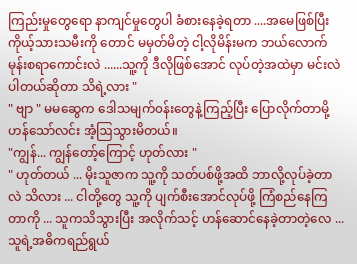ကြည်းမှုတွေရော နာကျင်မှုတွေပါ ခံစားနေခဲ့ရတာ ....အမေဖြစ်ပြီး ကိုယ့်သားသမီးကို တောင် မမှတ်မိတဲ့ ငါ့လိုမိန်းမက ဘယ်လောက် မုန်းစရာကောင်းလဲ ......သူ့ကို ဒီလိုဖြစ်အောင် လုပ်တဲ့အထဲမှာ မင်းလဲပါတယ်ဆိုတာ သိရဲ့လား "
" ဗျာ " မမဆွေက ဒေါသမျက်၀န်းတွေနဲ့ကြည့်ပြီး ပြောလိုက်တာမို့ ဟန်သော်လင်း အံ့ဩသွားမိတယ်။
"ကျွန်... ကျွန်တော့်ကြောင့် ဟုတ်လား "
" ဟုတ်တယ် ... မိုးသူဇာက သူ့ကို သတ်ပစ်ဖို့အထိ ဘာလို့လုပ်ခဲ့တာလဲ သိလား ... ငါတို့တွေ သူ့ကို ပျက်စီးအောင်လုပ်ဖို့ ကြံစည်နေကြတာကို ... သူကသိသွားပြီး အလိုက်သင့် ဟန်ဆောင်နေခဲ့တာတဲ့လေ ... သူရဲ့အဓိကရည်ရွယ်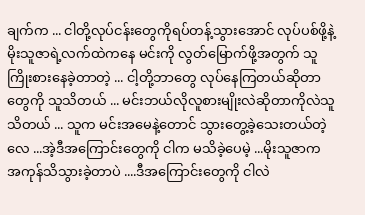ချက်က ... ငါတို့လုပ်ငန်းတွေကိုရပ်တန့်သွားအောင် လုပ်ပစ်ဖို့နဲ့ မိုးသူဇာရဲ့လက်ထဲကနေ မင်းကို လွတ်မြောက်ဖို့အတွက် သူကြိုးစားနေခဲ့တာတဲ့ ... ငါ့တို့ဘာတွေ လုပ်နေကြတယ်ဆိုတာတွေကို သူသိတယ် ... မင်းဘယ်လိုလူစားမျိုးလဲဆိုတာကိုလဲသူသိတယ် ... သူက မင်းအမေနဲ့တောင် သွားတွေ့ခဲ့သေးတယ်တဲ့လေ ...အဲ့ဒီအကြောင်းတွေကို ငါက မသိခဲ့ပေမဲ့ ...မိုးသူဇာက အကုန်သိသွားခဲ့တာပဲ ....ဒီအကြောင်းတွေကို ငါလဲ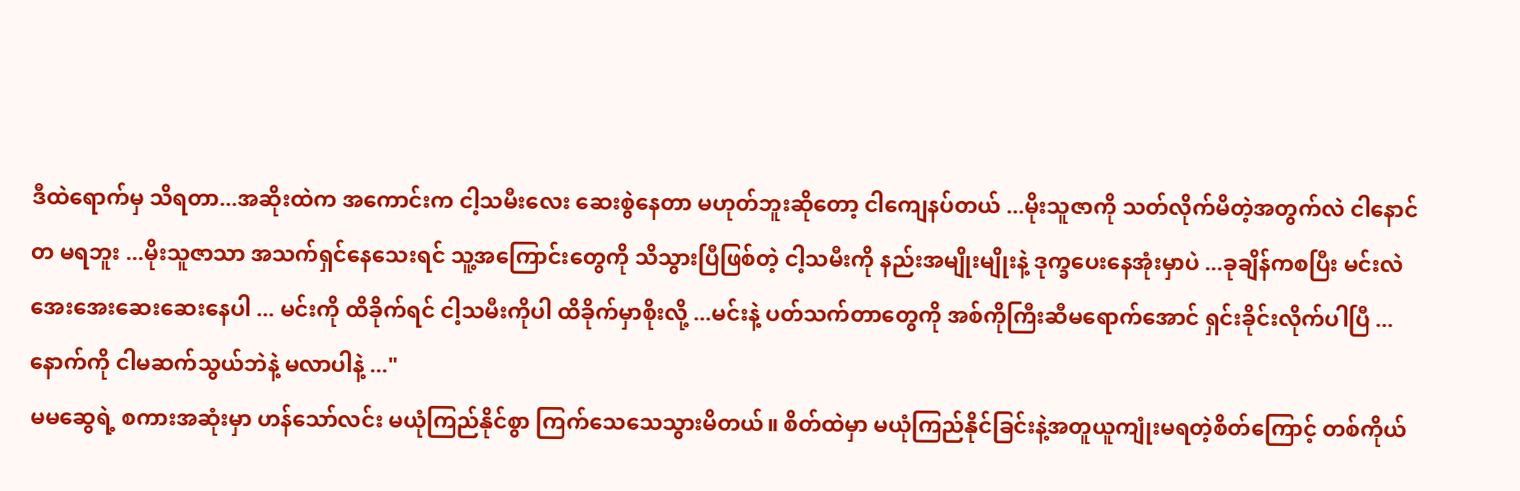ဒီထဲရောက်မှ သိရတာ...အဆိုးထဲက အကောင်းက ငါ့သမီးလေး ဆေးစွဲနေတာ မဟုတ်ဘူးဆိုတော့ ငါကျေနပ်တယ် ...မိုးသူဇာကို သတ်လိုက်မိတဲ့အတွက်လဲ ငါနောင်တ မရဘူး ...မိုးသူဇာသာ အသက်ရှင်နေသေးရင် သူ့အကြောင်းတွေကို သိသွားပြီဖြစ်တဲ့ ငါ့သမီးကို နည်းအမျိုးမျိုးနဲ့ ဒုက္ခပေးနေအုံးမှာပဲ ...ခုချိန်ကစပြီး မင်းလဲအေးအေးဆေးဆေးနေပါ ... မင်းကို ထိခိုက်ရင် ငါ့သမီးကိုပါ ထိခိုက်မှာစိုးလို့ ...မင်းနဲ့ ပတ်သက်တာတွေကို အစ်ကိုကြီးဆီမရောက်အောင် ရှင်းခိုင်းလိုက်ပါပြီ ... နောက်ကို ငါမဆက်သွယ်ဘဲနဲ့ မလာပါနဲ့ ..."
မမဆွေရဲ့ စကားအဆုံးမှာ ဟန်သော်လင်း မယုံကြည်နိုင်စွာ ကြက်သေသေသွားမိတယ်။ စိတ်ထဲမှာ မယုံကြည်နိုင်ခြင်းနဲ့အတူယူကျုံးမရတဲ့စိတ်ကြောင့် တစ်ကိုယ်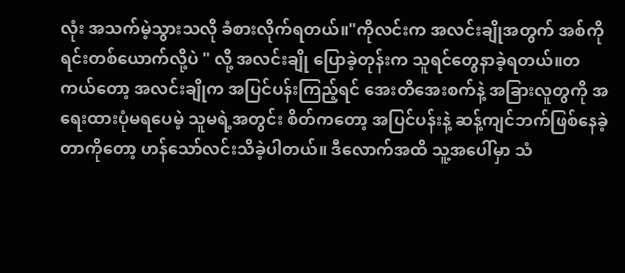လုံး အသက်မဲ့သွားသလို ခံစားလိုက်ရတယ်။"ကိုလင်းက အလင်းချိုအတွက် အစ်ကိုရင်းတစ်ယောက်လို့ပဲ " လို့ အလင်းချို ပြောခဲ့တုန်းက သူရင်တွေနာခဲ့ရတယ်။တကယ်တော့ အလင်းချိုက အပြင်ပန်းကြည့်ရင် အေးတိအေးစက်နဲ့ အခြားလူတွကို အရေးထားပုံမရပေမဲ့ သူမရဲ့အတွင်း စိတ်ကတော့ အပြင်ပန်းနဲ့ ဆန့်ကျင်ဘက်ဖြစ်နေခဲ့တာကိုတော့ ဟန်သော်လင်းသိခဲ့ပါတယ်။ ဒီလောက်အထိ သူ့အပေါ်မှာ သံ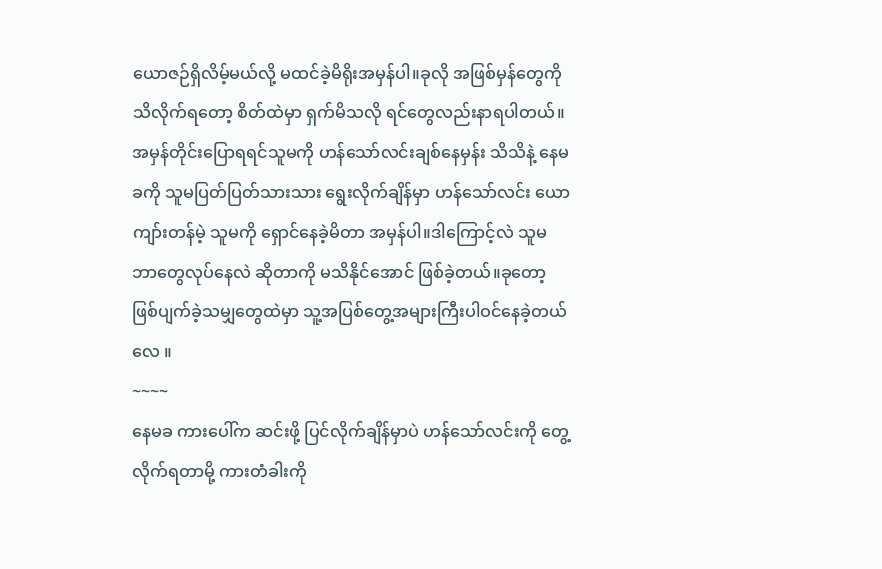ယောဇဉ်ရှိလိမ့်မယ်လို့ မထင်ခဲ့မိရိုးအမှန်ပါ။ခုလို အဖြစ်မှန်တွေကို သိလိုက်ရတော့ စိတ်ထဲမှာ ရှက်မိသလို ရင်တွေလည်းနာရပါတယ်။အမှန်တိုင်းပြောရရင်သူမကို ဟန်သော်လင်းချစ်နေမှန်း သိသိနဲ့ နေမခကို သူမပြတ်ပြတ်သားသား ရွေးလိုက်ချိန်မှာ ဟန်သော်လင်း ယောကျာ်းတန်မဲ့ သူမကို ရှောင်နေခဲ့မိတာ အမှန်ပါ။ဒါကြောင့်လဲ သူမ ဘာတွေလုပ်နေလဲ ဆိုတာကို မသိနိုင်အောင် ဖြစ်ခဲ့တယ်။ခုတော့ ဖြစ်ပျက်ခဲ့သမျှတွေထဲမှာ သူ့အပြစ်တွေ့အများကြီးပါဝင်နေခဲ့တယ်လေ ။
~~~~
နေမခ ကားပေါ်က ဆင်းဖို့ ပြင်လိုက်ချိန်မှာပဲ ဟန်သော်လင်းကို တွေ့လိုက်ရတာမို့ ကားတံခါးကို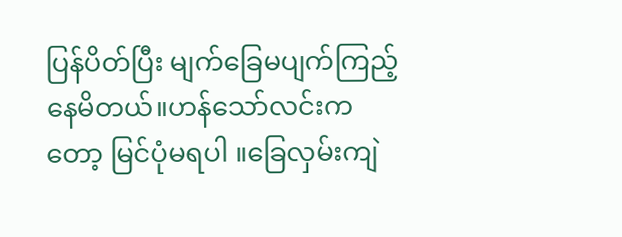ပြန်ပိတ်ပြီး မျက်ခြေမပျက်ကြည့်နေမိတယ်။ဟန်သော်လင်းကတော့ မြင်ပုံမရပါ ။ခြေလှမ်းကျဲ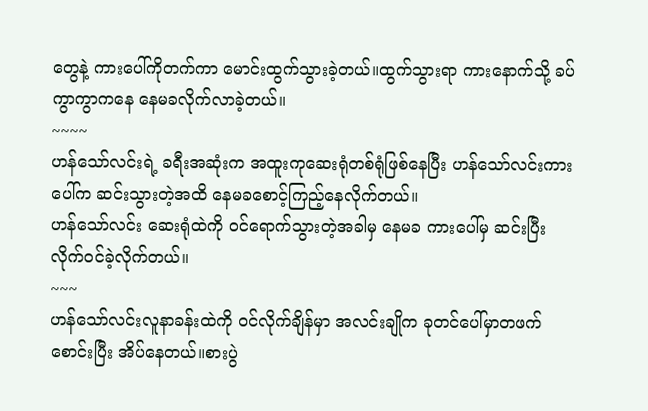တွေနဲ့ ကားပေါ်ကိုတက်ကာ မောင်းထွက်သွားခဲ့တယ်။ထွက်သွားရာ ကားနောက်သို့ ခပ်ကွာကွာကနေ နေမခလိုက်လာခဲ့တယ်။
~~~~
ဟန်သော်လင်းရဲ့ ခရီးအဆုံးက အထူးကုဆေးရုံတစ်ရုံဖြစ်နေပြီး ဟန်သော်လင်းကားပေါ်က ဆင်းသွားတဲ့အထိ နေမခစောင့်ကြည့်နေလိုက်တယ်။
ဟန်သော်လင်း ဆေးရုံထဲကို ၀င်ရောက်သွားတဲ့အခါမှ နေမခ ကားပေါ်မှ ဆင်းပြီး လိုက်ဝင်ခဲ့လိုက်တယ်။
~~~
ဟန်သော်လင်းလူနာခန်းထဲကို ဝင်လိုက်ချိန်မှာ အလင်းချိုက ခုတင်ပေါ်မှာတဖက်စောင်းပြီး အိပ်နေတယ်။စားပွဲ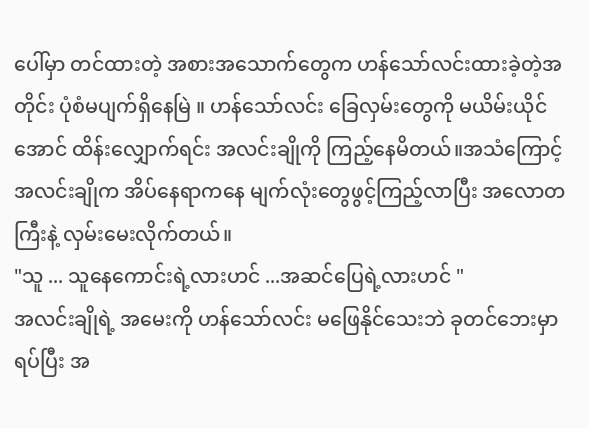ပေါ်မှာ တင်ထားတဲ့ အစားအသောက်တွေက ဟန်သော်လင်းထားခဲ့တဲ့အတိုင်း ပုံစံမပျက်ရှိနေမြဲ ။ ဟန်သော်လင်း ခြေလှမ်းတွေကို မယိမ်းယိုင်အောင် ထိန်းလျှောက်ရင်း အလင်းချိုကို ကြည့်နေမိတယ်။အသံကြောင့် အလင်းချိုက အိပ်နေရာကနေ မျက်လုံးတွေဖွင့်ကြည့်လာပြီး အလောတကြီးနဲ့ လှမ်းမေးလိုက်တယ်။
"သူ ... သူနေကောင်းရဲ့လားဟင် ...အဆင်ပြေရဲ့လားဟင် "
အလင်းချိုရဲ့ အမေးကို ဟန်သော်လင်း မဖြေနိုင်သေးဘဲ ခုတင်ဘေးမှာရပ်ပြီး အ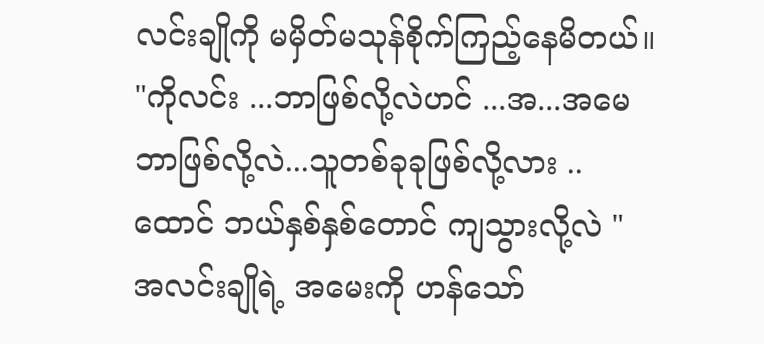လင်းချိုကို မမှိတ်မသုန်စိုက်ကြည့်နေမိတယ်။
"ကိုလင်း ...ဘာဖြစ်လို့လဲဟင် ...အ...အမေ ဘာဖြစ်လို့လဲ...သူတစ်ခုခုဖြစ်လို့လား ..ထောင် ဘယ်နှစ်နှစ်တောင် ကျသွားလို့လဲ "
အလင်းချိုရဲ့ အမေးကို ဟန်သော်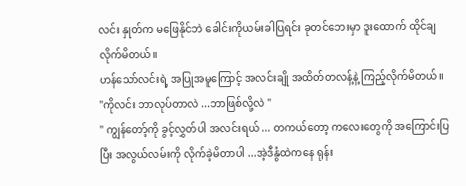လင်း နှုတ်က မဖြေနိုင်ဘဲ ခေါင်းကိုယမ်းခါပြရင်း ခုတင်ဘေးမှာ ဒူးထောက် ထိုင်ချလိုက်မိတယ်။
ဟန်သော်လင်းရဲ့ အပြုအမူကြောင့် အလင်းချို အထိတ်တလန့်နဲ့ ကြည့်လိုက်မိတယ်။
"ကိုလင်း ဘာလုပ်တာလဲ ...ဘာဖြစ်လို့လဲ "
" ကျွန်တော့်ကို ခွင့်လွှတ်ပါ အလင်းရယ် ... တကယ်တော့ ကလေးတွေကို အကြောင်းပြပြီး အလွယ်လမ်းကို လိုက်ခဲ့မိတာပါ ...အဲ့ဒီနွံထဲကနေ ရုန်း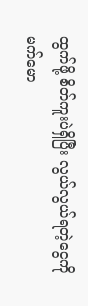ထွက်ဖို့ စိတ်ကူးပဲရှိပြီး လွယ်လွယ်ရတဲ့ငွေကို မက်မော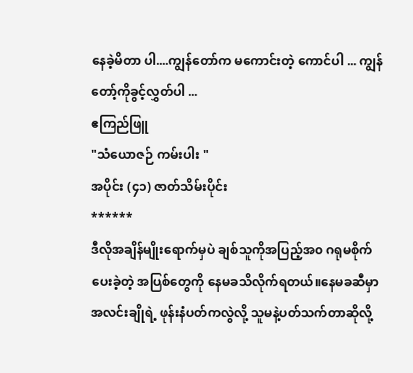နေခဲ့မိတာ ပါ....ကျွန်တော်က မကောင်းတဲ့ ကောင်ပါ ... ကျွန်တော့်ကိုခွင့်လွှတ်ပါ ...
ဧကြည်ဖြူ
"သံယောဇဉ် ကမ်းပါး "
အပိုင်း (၄၁) ဇာတ်သိမ်းပိုင်း
******
ဒီလိုအချိန်မျိုးရောက်မှပဲ ချစ်သူကိုအပြည့်အ၀ ဂရုမစိုက်ပေးခဲ့တဲ့ အပြစ်တွေကို နေမခသိလိုက်ရတယ်။နေမခဆီမှာ အလင်းချိုရဲ့ ဖုန်းနံပတ်ကလွဲလို့ သူမနဲ့ပတ်သက်တာဆိုလို့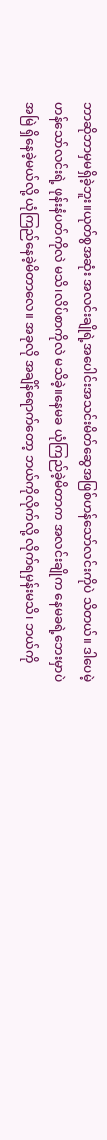ဘာဆိုဘာမှမရှိခဲ့ဘူး။ယုတ်စွအဆုံး အလင်းချိုရဲ့အပေါင်းအသင်းမိတ်ဆွေအဖြစ်ဟန်သော်လင်းကိုပဲ သိတယ်။ ဒါပေမဲ့ ဟန်သော်လင်းရဲ့ ဖုန်းနံပတ်ကိုလဲ မသိ၊လိပ်စာကိုလဲ မသိခဲ့။နေမခ ယုံကြည်ခဲ့မိတာက အလင်းချိုက နေမခရဲ့ဘေးမှာပဲ အမြဲ ရှိနေခဲ့မယ်လို့ ယုံကြည်နေခဲ့မိတာလေ။ အခုလို အချိန်ရောက်တော့ ဘယ်ကိုလိုက်လို့ လိုက်ရမှန်းမသိ၊ ဘယ်ကို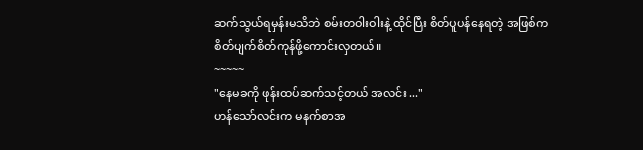ဆက်သွယ်ရမှန်းမသိဘဲ စမ်းတဝါးဝါးနဲ့ ထိုင်ပြီး စိတ်ပူပန်နေရတဲ့ အဖြစ်က စိတ်ပျက်စိတ်ကုန်ဖို့ကောင်းလှတယ်။
~~~~~
"နေမခကို ဖုန်းထပ်ဆက်သင့်တယ် အလင်း ..."
ဟန်သော်လင်းက မနက်စာအ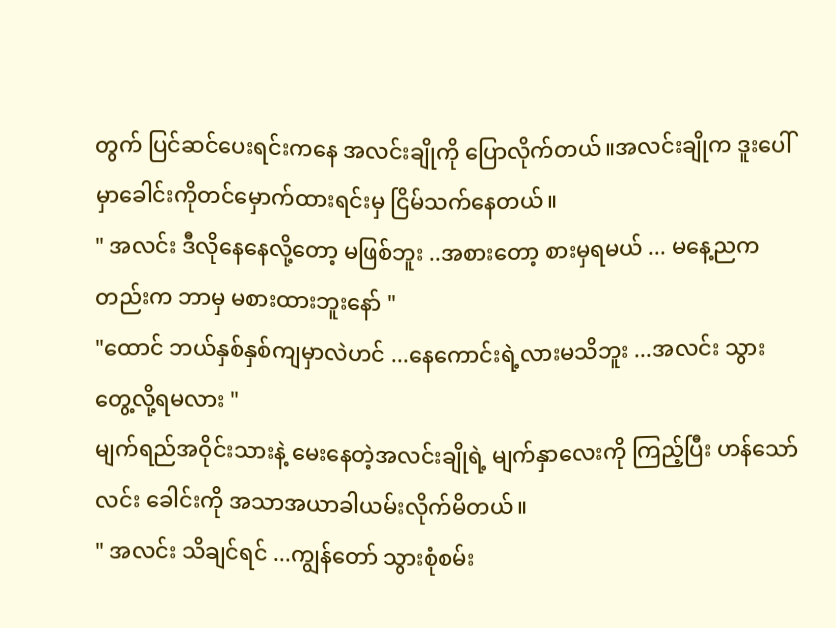တွက် ပြင်ဆင်ပေးရင်းကနေ အလင်းချိုကို ပြောလိုက်တယ်။အလင်းချိုက ဒူးပေါ်မှာခေါင်းကိုတင်မှောက်ထားရင်းမှ ငြိမ်သက်နေတယ်။
" အလင်း ဒီလိုနေနေလို့တော့ မဖြစ်ဘူး ..အစားတော့ စားမှရမယ် ... မနေ့ညကတည်းက ဘာမှ မစားထားဘူးနော် "
"ထောင် ဘယ်နှစ်နှစ်ကျမှာလဲဟင် ...နေကောင်းရဲ့လားမသိဘူး ...အလင်း သွားတွေ့လို့ရမလား "
မျက်ရည်အဝိုင်းသားနဲ့ မေးနေတဲ့အလင်းချိုရဲ့ မျက်နှာလေးကို ကြည့်ပြီး ဟန်သော်လင်း ခေါင်းကို အသာအယာခါယမ်းလိုက်မိတယ်။
" အလင်း သိချင်ရင် ...ကျွန်တော် သွားစုံစမ်း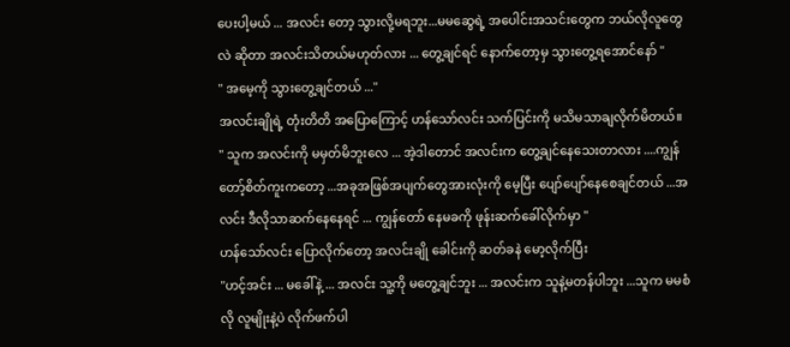ပေးပါ့မယ် ... အလင်း တော့ သွားလို့မရဘူး...မမဆွေရဲ့ အပေါင်းအသင်းတွေက ဘယ်လိုလူတွေလဲ ဆိုတာ အလင်းသိတယ်မဟုတ်လား ... တွေ့ချင်ရင် နောက်တော့မှ သွားတွေ့ရအောင်နော် "
" အမေ့ကို သွားတွေ့ချင်တယ် ..."
အလင်းချိုရဲ့ တုံးတိတိ အပြောကြောင့် ဟန်သော်လင်း သက်ပြင်းကို မသိမသာချလိုက်မိတယ်။
" သူက အလင်းကို မမှတ်မိဘူးလေ ... အဲ့ဒါတောင် အလင်းက တွေ့ချင်နေသေးတာလား ....ကျွန်တော့်စိတ်ကူးကတော့ ...အခုအဖြစ်အပျက်တွေအားလုံးကို မေ့ပြီး ပျော်ပျော်နေစေချင်တယ် ...အလင်း ဒီလိုသာဆက်နေနေရင် ... ကျွန်တော် နေမခကို ဖုန်းဆက်ခေါ်လိုက်မှာ "
ဟန်သော်လင်း ပြောလိုက်တော့ အလင်းချို ခေါင်းကို ဆတ်ခနဲ မော့လိုက်ပြီး
"ဟင့်အင်း ... မခေါ်နဲ့ ... အလင်း သူ့ကို မတွေ့ချင်ဘူး ... အလင်းက သူနဲ့မတန်ပါဘူး ...သူက မမစံလို လူမျိုးနဲ့ပဲ လိုက်ဖက်ပါ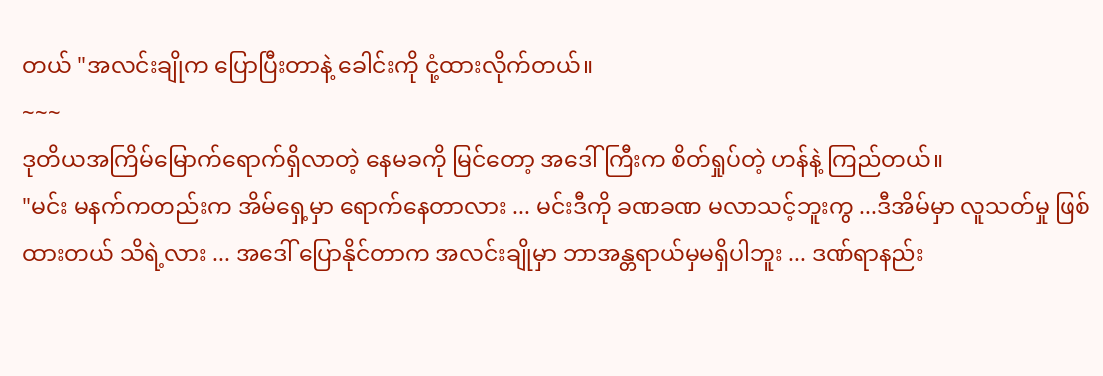တယ် "အလင်းချိုက ပြောပြီးတာနဲ့ ခေါင်းကို ငုံ့ထားလိုက်တယ်။
~~~
ဒုတိယအကြိမ်မြောက်ရောက်ရှိလာတဲ့ နေမခကို မြင်တော့ အဒေါ်ကြီးက စိတ်ရှုပ်တဲ့ ဟန်နဲ့ ကြည်တယ်။
"မင်း မနက်ကတည်းက အိမ်ရှေ့မှာ ရောက်နေတာလား ... မင်းဒီကို ခဏခဏ မလာသင့်ဘူးကွ ...ဒီအိမ်မှာ လူသတ်မှု ဖြစ်ထားတယ် သိရဲ့လား ... အဒေါ် ပြောနိုင်တာက အလင်းချိုမှာ ဘာအန္တရာယ်မှမရှိပါဘူး ... ဒဏ်ရာနည်း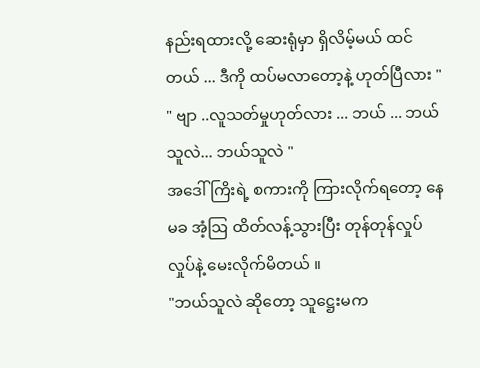နည်းရထားလို့ ဆေးရုံမှာ ရှိလိမ့်မယ် ထင်တယ် ... ဒီကို ထပ်မလာတော့နဲ့ ဟုတ်ပြီလား "
" ဗျာ ..လူသတ်မှုဟုတ်လား ... ဘယ် ... ဘယ်သူလဲ... ဘယ်သူလဲ "
အဒေါ်ကြိးရဲ့ စကားကို ကြားလိုက်ရတော့ နေမခ အံ့ဩ ထိတ်လန့်သွားပြီး တုန်တုန်လှုပ်လှုပ်နဲ့ မေးလိုက်မိတယ် ။
"ဘယ်သူလဲ ဆိုတော့ သူဋ္ဌေးမက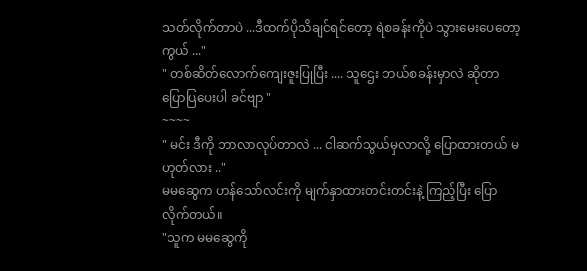သတ်လိုက်တာပဲ ...ဒီထက်ပိုသိချင်ရင်တော့ ရဲစခန်းကိုပဲ သွားမေးပေတော့ကွယ် ..."
" တစ်ဆိတ်လောက်ကျေးဇူးပြုပြီး .... သူဌေး ဘယ်စခန်းမှာလဲ ဆိုတာ ပြောပြပေးပါ ခင်ဗျာ "
~~~~
" မင်း ဒီကို ဘာလာလုပ်တာလဲ ... ငါဆက်သွယ်မှလာလို့ ပြောထားတယ် မဟုတ်လား .."
မမဆွေက ဟန်သော်လင်းကို မျက်နှာထားတင်းတင်းနဲ့ ကြည့်ပြီး ပြောလိုက်တယ်။
"သူက မမဆွေကို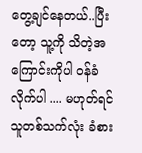တွေ့ချင်နေတယ်..ပြီးတော့ သူ့ကို သိတဲ့အကြောင်းကိုပါ ဝန်ခံလိုက်ပါ .... မဟုတ်ရင် သူတစ်သက်လုံး ခံစား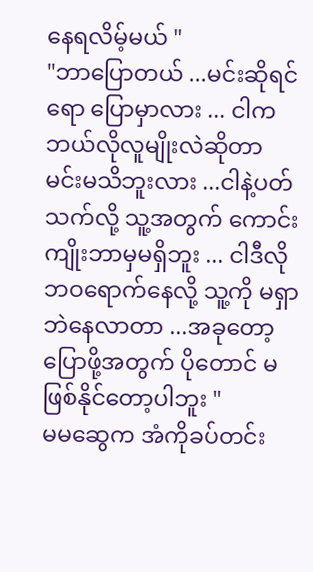နေရလိမ့်မယ် "
"ဘာပြောတယ် ...မင်းဆိုရင်ရော ပြောမှာလား ... ငါကဘယ်လိုလူမျိုးလဲဆိုတာ မင်းမသိဘူးလား ...ငါနဲ့ပတ်သက်လို့ သူ့အတွက် ကောင်းကျိုးဘာမှမရှိဘူး ... ငါဒီလိုဘဝရောက်နေလို့ သူ့ကို မရှာဘဲနေလာတာ ...အခုတော့ ပြောဖို့အတွက် ပိုတောင် မဖြစ်နိုင်တော့ပါဘူး "
မမဆွေက အံကိုခပ်တင်း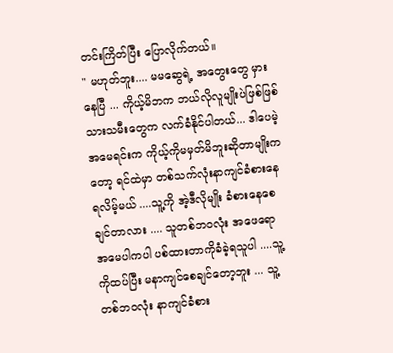တင်းကြိတ်ပြီး ပြောလိုက်တယ်။
" မဟုတ်ဘူး.... မမဆွေရဲ့ အတွေးတွေ မှားနေပြီ ... ကိုယ့်မိဘက ဘယ်လိုလူမျိုးပဲဖြစ်ဖြစ် သားသမီးတွေက လက်ခံနိုင်ပါတယ်... ဒါပေမဲ့ အမေရင်းက ကိုယ့်ကိုမမှတ်မိဘူးဆိုတာမျိုးကတော့ ရင်ထဲမှာ တစ်သက်လုံးနာကျင်ခံစားနေရလိမ့်မယ် ....သူ့ကို အဲ့ဒီလိုမျိုး ခံစားနေစေချင်တာလား .... သူတစ်ဘဝလုံး အဖေရော အမေပါကပါ ပစ်ထားတာကိုခံခဲ့ရသူပါ ....သူ့ကိုထပ်ပြီး မနာကျင်စေချင်တော့ဘူး ... သူ့တစ်ဘ၀လုံး နာကျင်ခံစား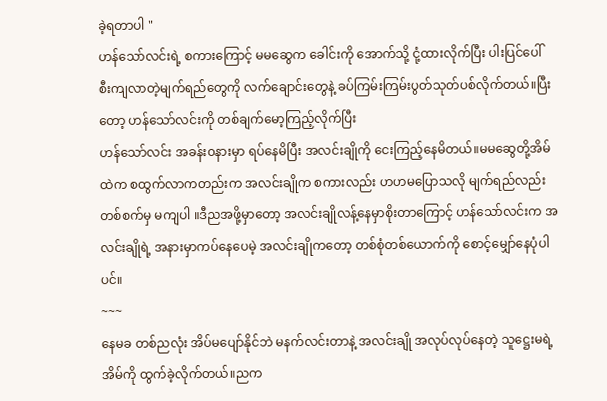ခဲ့ရတာပါ "
ဟန်သော်လင်းရဲ့ စကားကြောင့် မမဆွေက ခေါင်းကို အောက်သို့ ငုံ့ထားလိုက်ပြီး ပါးပြင်ပေါ် စီးကျလာတဲ့မျက်ရည်တွေကို လက်ချောင်းတွေနဲ့ ခပ်ကြမ်းကြမ်းပွတ်သုတ်ပစ်လိုက်တယ်။ပြီးတော့ ဟန်သော်လင်းကို တစ်ချက်မော့ကြည့်လိုက်ပြီး
ဟန်သော်လင်း အခန်း၀နားမှာ ရပ်နေမိပြီး အလင်းချိုကို ငေးကြည့်နေမိတယ်။မမဆွေတို့အိမ်ထဲက စထွက်လာကတည်းက အလင်းချိုက စကားလည်း ဟဟမပြောသလို မျက်ရည်လည်း တစ်စက်မှ မကျပါ ။ဒီညအဖို့မှာတော့ အလင်းချိုလန့်နေမှာစိုးတာကြောင့် ဟန်သော်လင်းက အလင်းချိုရဲ့ အနားမှာကပ်နေပေမဲ့ အလင်းချိုကတော့ တစ်စုံတစ်ယောက်ကို စောင့်မျှော်နေပုံပါပင်။
~~~
နေမခ တစ်ညလုံး အိပ်မပျော်နိုင်ဘဲ မနက်လင်းတာနဲ့ အလင်းချို အလုပ်လုပ်နေတဲ့ သူဋ္ဌေးမရဲ့ အိမ်ကို ထွက်ခဲ့လိုက်တယ်။ညက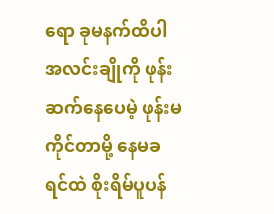ရော ခုမနက်ထိပါ အလင်းချိုကို ဖုန်းဆက်နေပေမဲ့ ဖုန်းမကိုင်တာမို့ နေမခရင်ထဲ စိုးရိမ်ပူပန်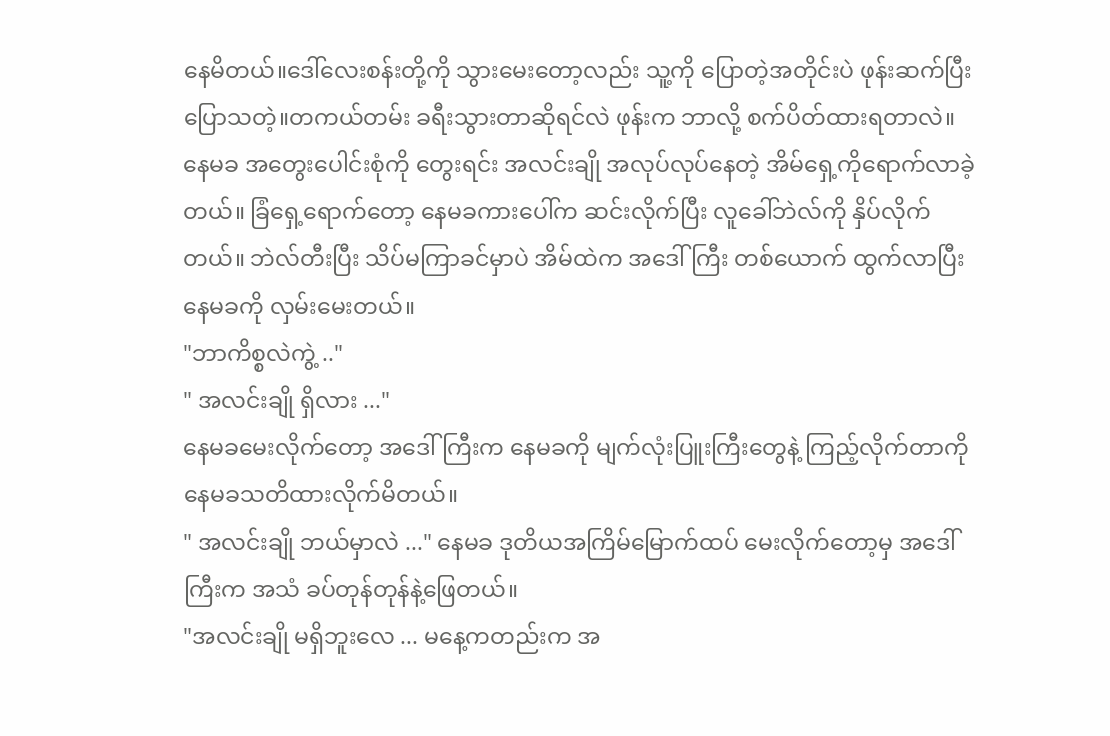နေမိတယ်။ဒေါ်လေးစန်းတို့ကို သွားမေးတော့လည်း သူ့ကို ပြောတဲ့အတိုင်းပဲ ဖုန်းဆက်ပြီး ပြောသတဲ့။တကယ်တမ်း ခရီးသွားတာဆိုရင်လဲ ဖုန်းက ဘာလို့ စက်ပိတ်ထားရတာလဲ။
နေမခ အတွေးပေါင်းစုံကို တွေးရင်း အလင်းချို အလုပ်လုပ်နေတဲ့ အိမ်ရှေ့ကိုရောက်လာခဲ့တယ်။ ခြံရှေ့ရောက်တော့ နေမခကားပေါ်က ဆင်းလိုက်ပြီး လူခေါ်ဘဲလ်ကို နှိပ်လိုက်တယ်။ ဘဲလ်တီးပြီး သိပ်မကြာခင်မှာပဲ အိမ်ထဲက အဒေါ်ကြီး တစ်ယောက် ထွက်လာပြီး နေမခကို လှမ်းမေးတယ်။
"ဘာကိစ္စလဲကွဲ့ .."
" အလင်းချို ရှိလား ..."
နေမခမေးလိုက်တော့ အဒေါ်ကြီးက နေမခကို မျက်လုံးပြူးကြီးတွေနဲ့ ကြည့်လိုက်တာကို နေမခသတိထားလိုက်မိတယ်။
" အလင်းချို ဘယ်မှာလဲ ..." နေမခ ဒုတိယအကြိမ်မြောက်ထပ် မေးလိုက်တော့မှ အဒေါ်ကြီးက အသံ ခပ်တုန်တုန်နဲ့ဖြေတယ်။
"အလင်းချို မရှိဘူးလေ ... မနေ့ကတည်းက အ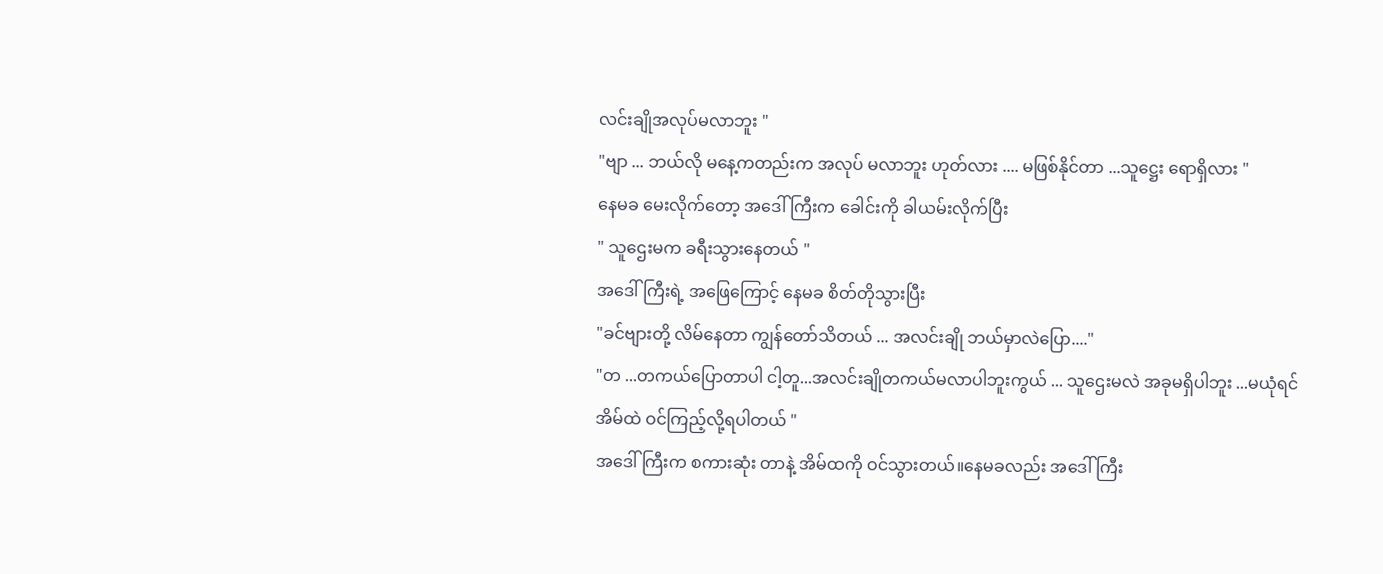လင်းချိုအလုပ်မလာဘူး "
"ဗျာ ... ဘယ်လို မနေ့ကတည်းက အလုပ် မလာဘူး ဟုတ်လား .... မဖြစ်နိုင်တာ ...သူဋ္ဌေး ရောရှိလား "
နေမခ မေးလိုက်တော့ အဒေါ်ကြီးက ခေါင်းကို ခါယမ်းလိုက်ပြီး
" သူဌေးမက ခရီးသွားနေတယ် "
အဒေါ်ကြီးရဲ့ အဖြေကြောင့် နေမခ စိတ်တိုသွားပြီး
"ခင်ဗျားတို့ လိမ်နေတာ ကျွန်တော်သိတယ် ... အလင်းချို ဘယ်မှာလဲပြော...."
"တ ...တကယ်ပြောတာပါ ငါ့တူ...အလင်းချိုတကယ်မလာပါဘူးကွယ် ... သူဌေးမလဲ အခုမရှိပါဘူး ...မယုံရင် အိမ်ထဲ ဝင်ကြည့်လို့ရပါတယ် "
အဒေါ်ကြီးက စကားဆုံး တာနဲ့ အိမ်ထကို ဝင်သွားတယ်။နေမခလည်း အဒေါ်ကြီး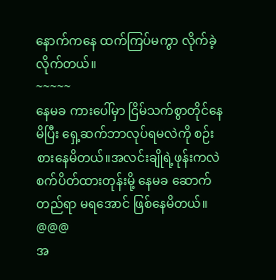နောက်ကနေ ထက်ကြပ်မကွာ လိုက်ခဲ့လိုက်တယ်။
~~~~~
နေမခ ကားပေါ်မှာ ငြိမ်သက်စွာတိုင်နေမိပြီး ရှေ့ဆက်ဘာလုပ်ရမလဲကို စဉ်းစားနေမိတယ်။အလင်းချိုရဲ့ဖုန်းကလဲ စက်ပိတ်ထားတုန်းမို့ နေမခ ဆောက်တည်ရာ မရအောင် ဖြစ်နေမိတယ်။
@@@
အ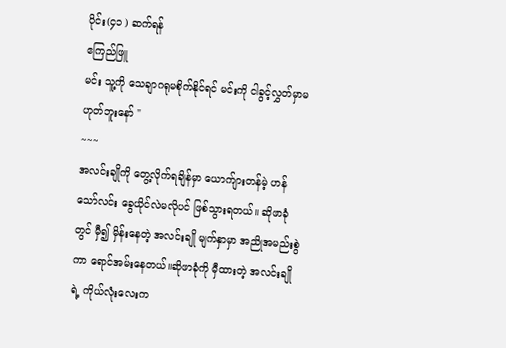ပိုင်း(၄၁ ) ဆက်ရန်
ဧကြည်ဖြူ
မင်း သူ့ကို သေချာဂရုမစိုက်နိုင်ရင် မင်းကို ငါခွင့်လွှတ်မှာမဟုတ်ဘူးနော် "
~~~
အလင်းချိုကို တွေ့လိုက်ရချိန်မှာ ယောက်ျားတန်မဲ့ ဟန်သော်လင်း ခွေယိုင်လဲမလိုပင် ဖြစ်သွားရတယ်။ ဆိုဖာခုံတွင် မှီ၍ မှိန်းနေတဲ့ အလင်းချို မျက်နှာမှာ အညိုအမည်းစွဲကာ ရောင်အမ်းနေတယ်။ဆိုဖာခုံကို မှီထားတဲ့ အလင်းချိုရဲ့ ကိုယ်လုံးလေးက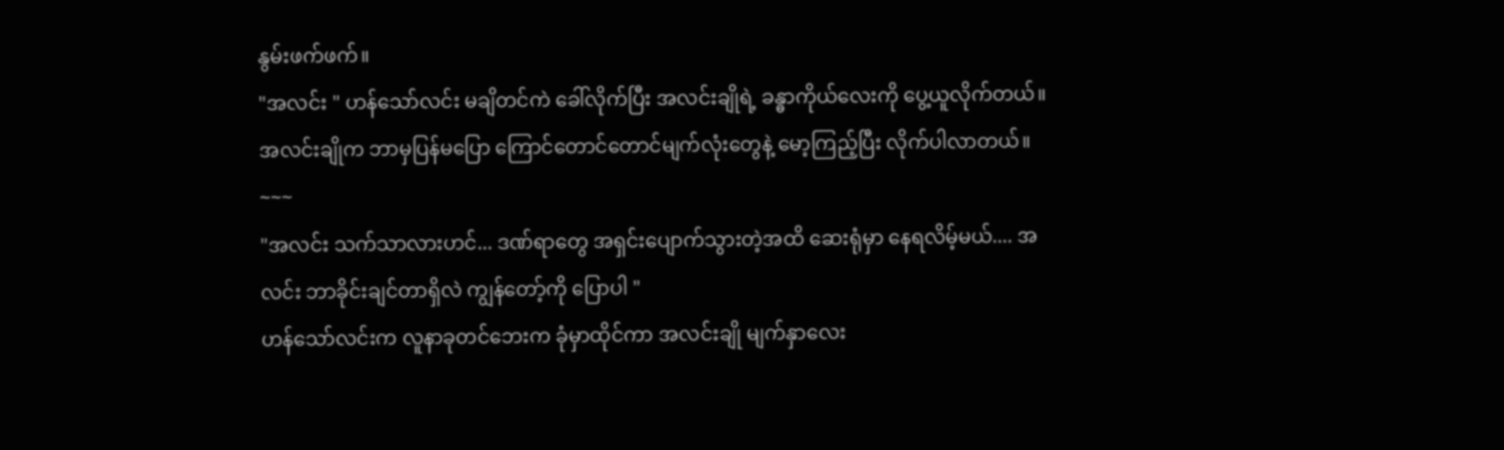နွမ်းဖက်ဖက်။
"အလင်း " ဟန်သော်လင်း မချိတင်ကဲ ခေါ်လိုက်ပြီး အလင်းချိုရဲ့ ခန္ဓာကိုယ်လေးကို ပွေ့ယူလိုက်တယ်။
အလင်းချိုက ဘာမှပြန်မပြော ကြောင်တောင်တောင်မျက်လုံးတွေနဲ့ မော့ကြည့်ပြီး လိုက်ပါလာတယ်။
~~~
"အလင်း သက်သာလားဟင်... ဒဏ်ရာတွေ အရှင်းပျောက်သွားတဲ့အထိ ဆေးရုံမှာ နေရလိမ့်မယ်.... အလင်း ဘာခိုင်းချင်တာရှိလဲ ကျွန်တော့်ကို ပြောပါ "
ဟန်သော်လင်းက လူနာခုတင်ဘေးက ခုံမှာထိုင်ကာ အလင်းချို မျက်နှာလေး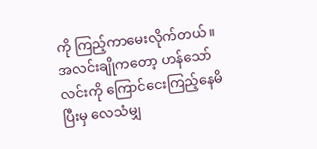ကို ကြည့်ကာမေးလိုက်တယ်။
အလင်းချိုကတော့ ဟန်သော်လင်းကို ကြောင်ငေးကြည့်နေမိပြီးမှ လေသံမျှ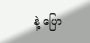နဲ့ ပြော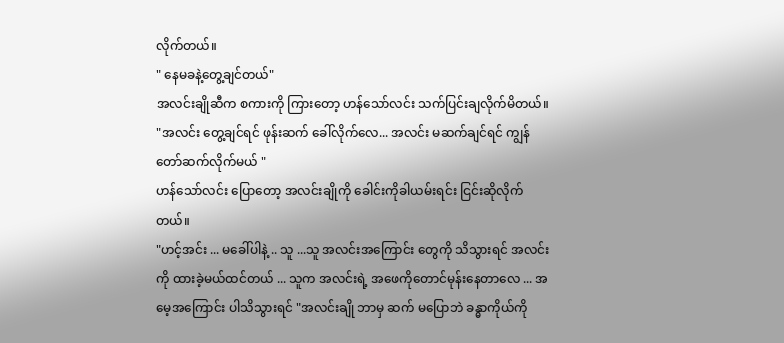လိုက်တယ်။
" နေမခနဲ့တွေ့ချင်တယ်"
အလင်းချိုဆီက စကားကို ကြားတော့ ဟန်သော်လင်း သက်ပြင်းချလိုက်မိတယ်။
"အလင်း တွေ့ချင်ရင် ဖုန်းဆက် ခေါ်လိုက်လေ... အလင်း မဆက်ချင်ရင် ကျွန်တော်ဆက်လိုက်မယ် "
ဟန်သော်လင်း ပြောတော့ အလင်းချိုကို ခေါင်းကိုခါယမ်းရင်း ငြင်းဆိုလိုက်တယ်။
"ဟင့်အင်း ... မခေါ်ပါနဲ့ .. သူ ...သူ အလင်းအကြောင်း တွေကို သိသွားရင် အလင်းကို ထားခဲ့မယ်ထင်တယ် ... သူက အလင်းရဲ့ အဖေကိုတောင်မုန်းနေတာလေ ... အမေ့အကြောင်း ပါသိသွားရင် "အလင်းချို ဘာမှ ဆက် မပြောဘဲ ခန္ဓာကိုယ်ကို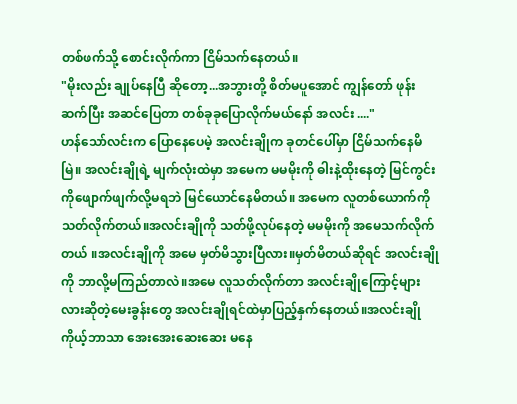တစ်ဖက်သို့ စောင်းလိုက်ကာ ငြိမ်သက်နေတယ်။
"မိုးလည်း ချုပ်နေပြီ ဆိုတော့...အဘွားတို့ စိတ်မပူအောင် ကျွန်တော် ဖုန်းဆက်ပြီး အဆင်ပြေတာ တစ်ခုခုပြောလိုက်မယ်နော် အလင်း ...."
ဟန်သော်လင်းက ပြောနေပေမဲ့ အလင်းချိုက ခုတင်ပေါ်မှာ ငြိမ်သက်နေမိမြဲ။ အလင်းချိုရဲ့ မျက်လုံးထဲမှာ အမေက မမမိုးကို ဓါးနဲ့ထိုးနေတဲ့ မြင်ကွင်းကိုဖျောက်ဖျက်လို့မရဘဲ မြင်ယောင်နေမိတယ်။ အမေက လူတစ်ယောက်ကို သတ်လိုက်တယ်။အလင်းချိုကို သတ်ဖို့လုပ်နေတဲ့ မမမိုးကို အမေသက်လိုက်တယ် ။အလင်းချိုကို အမေ မှတ်မိသွားပြီလား။မှတ်မိတယ်ဆိုရင် အလင်းချိုကို ဘာလို့မကြည်တာလဲ။အမေ လူသတ်လိုက်တာ အလင်းချိုကြောင့်များလားဆိုတဲ့မေးခွန်းတွေ အလင်းချိုရင်ထဲမှာပြည့်နှက်နေတယ်။အလင်းချိုကိုယ့်ဘာသာ အေးအေးဆေးဆေး မနေ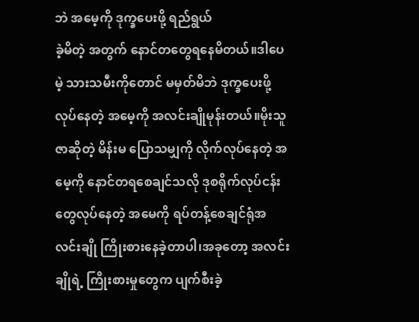ဘဲ အမေ့ကို ဒုက္ခပေးဖို့ ရည်ရွယ်
ခဲ့မိတဲ့ အတွက် နောင်တတွေရနေမိတယ်။ဒါပေမဲ့ သားသမီးကိုတောင် မမှတ်မိဘဲ ဒုက္ခပေးဖို့ လုပ်နေတဲ့ အမေ့ကို အလင်းချိုမုန်းတယ်။မိုးသူဇာဆိုတဲ့ မိန်းမ ပြောသမျှကို လိုက်လုပ်နေတဲ့ အမေ့ကို နောင်တရစေချင်သလို ဒုစရိုက်လုပ်ငန်းတွေလုပ်နေတဲ့ အမေကို ရပ်တန့်စေချင်ရုံအလင်းချို ကြိုးစားနေခဲ့တာပါ၊အခုတော့ အလင်းချိုရဲ့ ကြိုးစားမှုတွေက ပျက်စီးခဲ့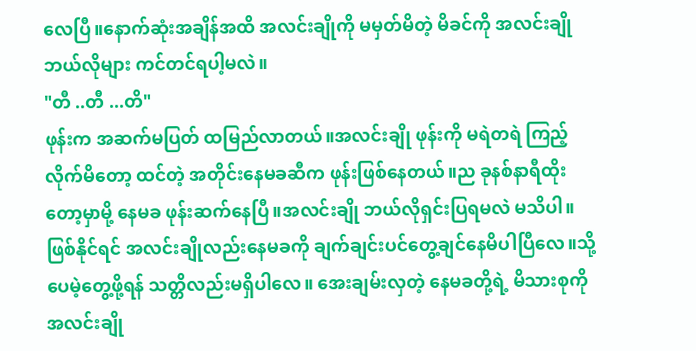လေပြီ။နောက်ဆုံးအချိန်အထိ အလင်းချိုကို မမှတ်မိတဲ့ မိခင်ကို အလင်းချို ဘယ်လိုများ ကင်တင်ရပါ့မလဲ။
"တီ ..တီ ...တိ"
ဖုန်းက အဆက်မပြတ် ထမြည်လာတယ်။အလင်းချို ဖုန်းကို မရဲတရဲ ကြည့်လိုက်မိတော့ ထင်တဲ့ အတိုင်းနေမခဆီက ဖုန်းဖြစ်နေတယ်။ည ခုနစ်နာရီထိုးတော့မှာမို့ နေမခ ဖုန်းဆက်နေပြီ။အလင်းချို ဘယ်လိုရှင်းပြရမလဲ မသိပါ။ဖြစ်နိုင်ရင် အလင်းချိုလည်းနေမခကို ချက်ချင်းပင်တွေ့ချင်နေမိပါပြီလေ။သို့ပေမဲ့တွေ့ဖို့ရန် သတ္တိလည်းမရှိပါလေ။ အေးချမ်းလှတဲ့ နေမခတို့ရဲ့ မိသားစုကို အလင်းချို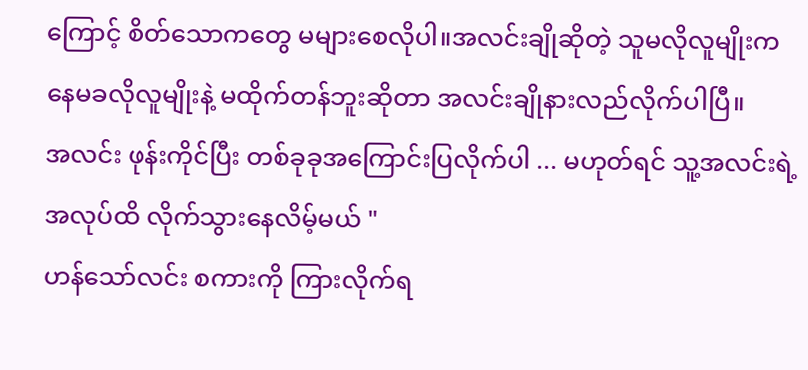ကြောင့် စိတ်သောကတွေ မများစေလိုပါ။အလင်းချိုဆိုတဲ့ သူမလိုလူမျိုးက နေမခလိုလူမျိုးနဲ့ မထိုက်တန်ဘူးဆိုတာ အလင်းချိုနားလည်လိုက်ပါပြီ။
အလင်း ဖုန်းကိုင်ပြီး တစ်ခုခုအကြောင်းပြလိုက်ပါ ... မဟုတ်ရင် သူ့အလင်းရဲ့ အလုပ်ထိ လိုက်သွားနေလိမ့်မယ် "
ဟန်သော်လင်း စကားကို ကြားလိုက်ရ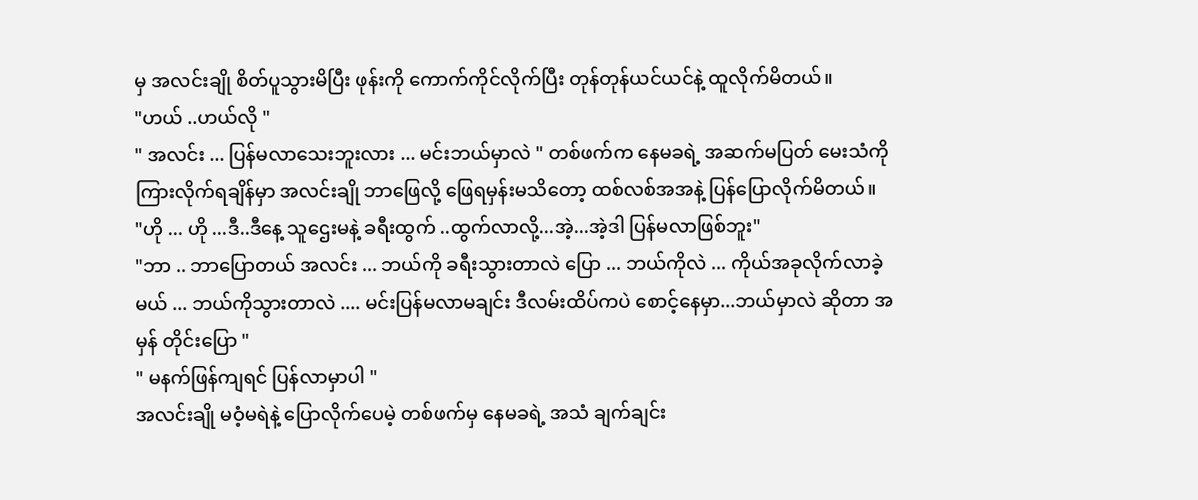မှ အလင်းချို စိတ်ပူသွားမိပြီး ဖုန်းကို ကောက်ကိုင်လိုက်ပြီး တုန်တုန်ယင်ယင်နဲ့ ထူလိုက်မိတယ်။
"ဟယ် ..ဟယ်လို "
" အလင်း ... ပြန်မလာသေးဘူးလား ... မင်းဘယ်မှာလဲ " တစ်ဖက်က နေမခရဲ့ အဆက်မပြတ် မေးသံကို ကြားလိုက်ရချိန်မှာ အလင်းချို ဘာဖြေလို့ ဖြေရမှန်းမသိတော့ ထစ်လစ်အအနဲ့ ပြန်ပြောလိုက်မိတယ်။
"ဟို ... ဟို ...ဒီ..ဒီနေ့ သူဌေးမနဲ့ ခရီးထွက် ..ထွက်လာလို့...အဲ့...အဲ့ဒါ ပြန်မလာဖြစ်ဘူး"
"ဘာ .. ဘာပြောတယ် အလင်း ... ဘယ်ကို ခရီးသွားတာလဲ ပြော ... ဘယ်ကိုလဲ ... ကိုယ်အခုလိုက်လာခဲ့မယ် ... ဘယ်ကိုသွားတာလဲ .... မင်းပြန်မလာမချင်း ဒီလမ်းထိပ်ကပဲ စောင့်နေမှာ...ဘယ်မှာလဲ ဆိုတာ အမှန် တိုင်းပြော "
" မနက်ဖြန်ကျရင် ပြန်လာမှာပါ "
အလင်းချို မဝံ့မရဲနဲ့ ပြောလိုက်ပေမဲ့ တစ်ဖက်မှ နေမခရဲ့ အသံ ချက်ချင်း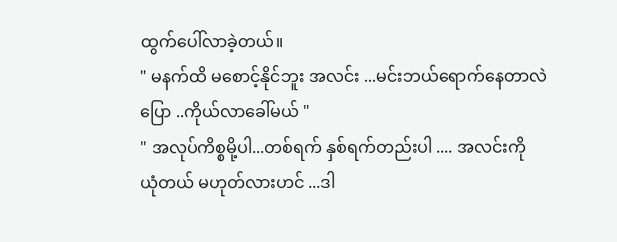ထွက်ပေါ်လာခဲ့တယ်။
" မနက်ထိ မစောင့်နိုင်ဘူး အလင်း ...မင်းဘယ်ရောက်နေတာလဲပြော ..ကိုယ်လာခေါ်မယ် "
" အလုပ်ကိစ္စမို့ပါ...တစ်ရက် နှစ်ရက်တည်းပါ .... အလင်းကို ယုံတယ် မဟုတ်လားဟင် ...ဒါ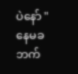ပဲနော် " နေမခဘက်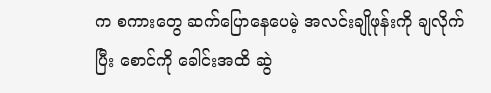က စကားတွေ ဆက်ပြောနေပေမဲ့ အလင်းချိုဖုန်းကို ချလိုက်ပြီး စောင်ကို ခေါင်းအထိ ဆွဲ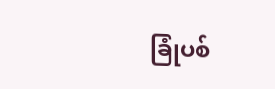ခြုံပစ်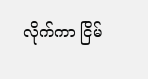လိုက်ကာ ငြိမ်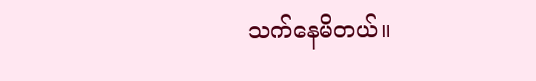သက်နေမိတယ်။